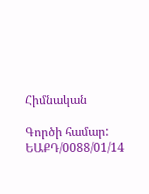Հիմնական

Գործի համար: ԵԱՔԴ/0088/01/14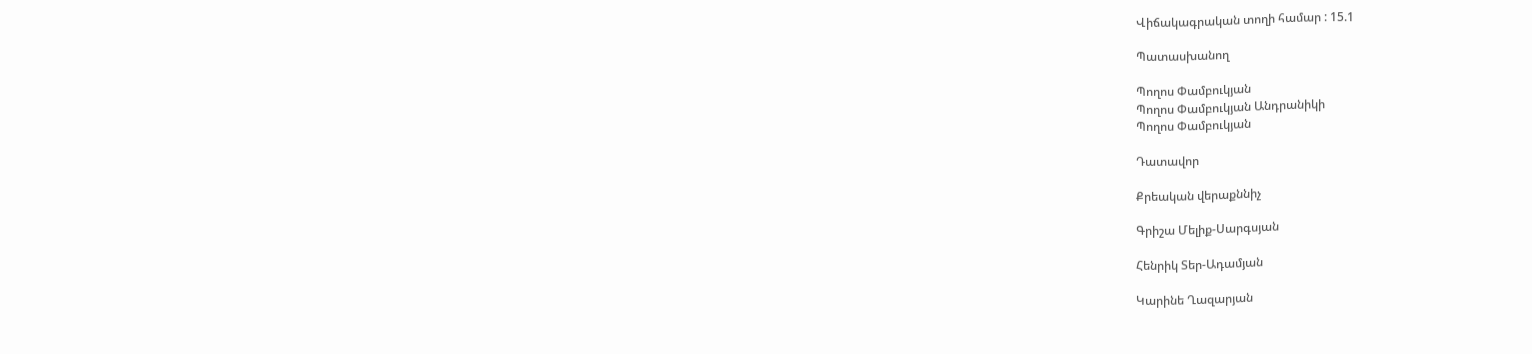Վիճակագրական տողի համար : 15.1

Պատասխանող

Պողոս Փամբուկյան
Պողոս Փամբուկյան Անդրանիկի
Պողոս Փամբուկյան

Դատավոր

Քրեական վերաքննիչ

Գրիշա Մելիք-Սարգսյան

Հենրիկ Տեր-Ադամյան

Կարինե Ղազարյան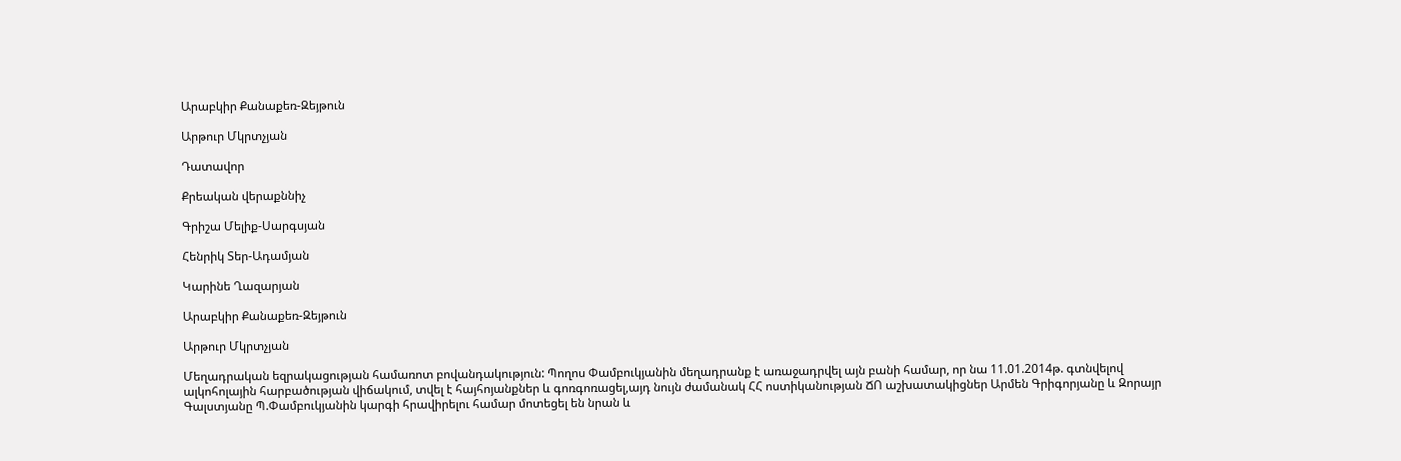Արաբկիր Քանաքեռ-Զեյթուն

Արթուր Մկրտչյան

Դատավոր

Քրեական վերաքննիչ

Գրիշա Մելիք-Սարգսյան

Հենրիկ Տեր-Ադամյան

Կարինե Ղազարյան

Արաբկիր Քանաքեռ-Զեյթուն

Արթուր Մկրտչյան

Մեղադրական եզրակացության համառոտ բովանդակություն: Պողոս Փամբուկյանին մեղադրանք է առաջադրվել այն բանի համար, որ նա 11.01.2014թ. գտնվելով ալկոհոլային հարբածության վիճակում, տվել է հայհոյանքներ և գոռգոռացել,այդ նույն ժամանակ ՀՀ ոստիկանության ՃՈ աշխատակիցներ Արմեն Գրիգորյանը և Զորայր Գալստյանը Պ.Փամբուկյանին կարգի հրավիրելու համար մոտեցել են նրան և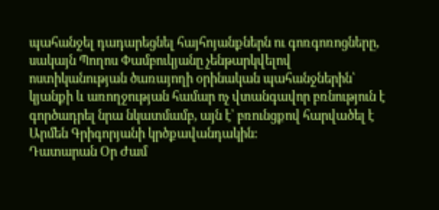պահանջել դադարեցնել հայհոյանքներն ու գոռգոռոցները, սակայն Պողոս Փամբուկյանը չենթարկվելով ոստիկանության ծառայողի օրինական պահանջներին՝ կյանքի և առողջության համար ոչ վտանգավոր բռնություն է գործադրել նրա նկատմամբ, այն է՝ բռունցքով հարվածել է Արմեն Գրիգորյանի կրծքավանդակին:
Դատարան Օր Ժամ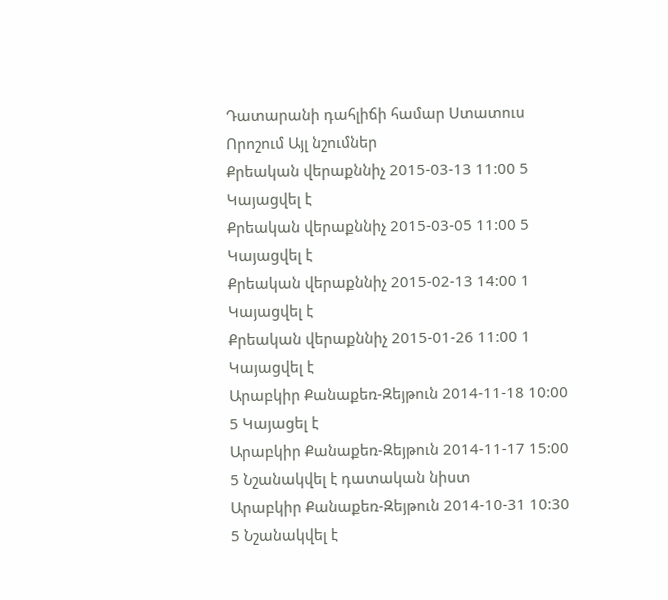Դատարանի դահլիճի համար Ստատուս Որոշում Այլ նշումներ
Քրեական վերաքննիչ 2015-03-13 11:00 5 Կայացվել է
Քրեական վերաքննիչ 2015-03-05 11:00 5 Կայացվել է
Քրեական վերաքննիչ 2015-02-13 14:00 1 Կայացվել է
Քրեական վերաքննիչ 2015-01-26 11:00 1 Կայացվել է
Արաբկիր Քանաքեռ-Զեյթուն 2014-11-18 10:00 5 Կայացել է
Արաբկիր Քանաքեռ-Զեյթուն 2014-11-17 15:00 5 Նշանակվել է դատական նիստ
Արաբկիր Քանաքեռ-Զեյթուն 2014-10-31 10:30 5 Նշանակվել է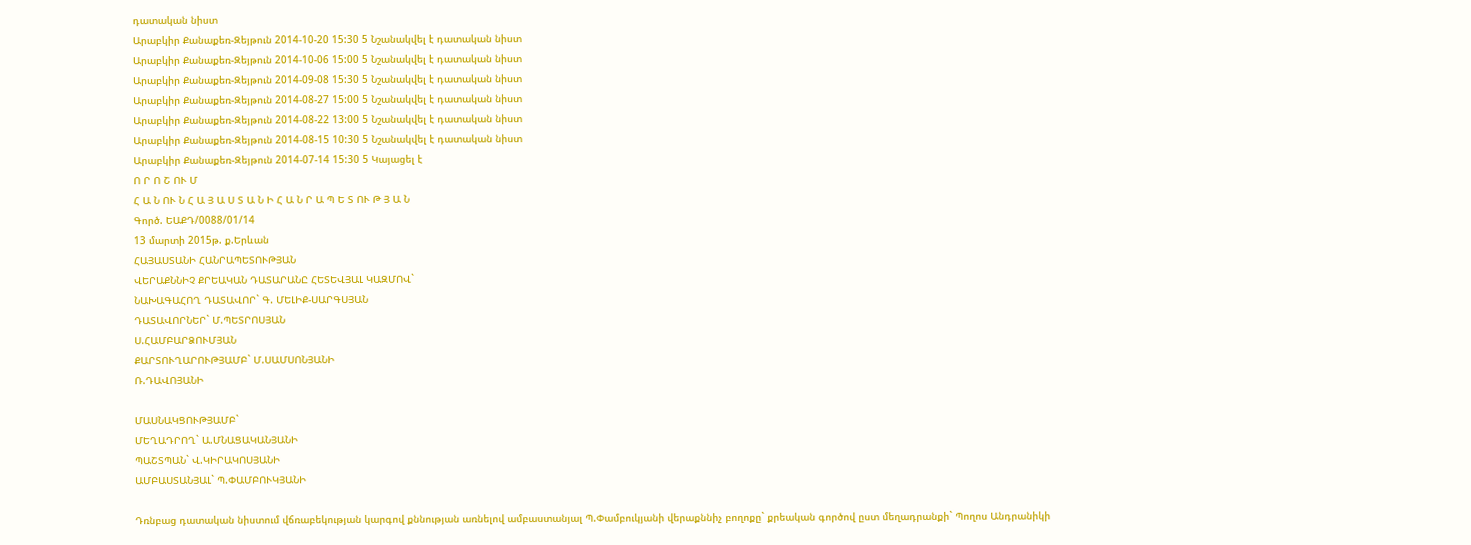դատական նիստ
Արաբկիր Քանաքեռ-Զեյթուն 2014-10-20 15:30 5 Նշանակվել է դատական նիստ
Արաբկիր Քանաքեռ-Զեյթուն 2014-10-06 15:00 5 Նշանակվել է դատական նիստ
Արաբկիր Քանաքեռ-Զեյթուն 2014-09-08 15:30 5 Նշանակվել է դատական նիստ
Արաբկիր Քանաքեռ-Զեյթուն 2014-08-27 15:00 5 Նշանակվել է դատական նիստ
Արաբկիր Քանաքեռ-Զեյթուն 2014-08-22 13:00 5 Նշանակվել է դատական նիստ
Արաբկիր Քանաքեռ-Զեյթուն 2014-08-15 10:30 5 Նշանակվել է դատական նիստ
Արաբկիր Քանաքեռ-Զեյթուն 2014-07-14 15:30 5 Կայացել է
Ո Ր Ո Շ ՈՒ Մ
Հ Ա Ն ՈՒ Ն Հ Ա Յ Ա Ս Տ Ա Ն Ի Հ Ա Ն Ր Ա Պ Ե Տ ՈՒ Թ Յ Ա Ն
Գործ. ԵԱՔԴ/0088/01/14
13 մարտի 2015թ. ք.Երևան
ՀԱՅԱՍՏԱՆԻ ՀԱՆՐԱՊԵՏՈՒԹՅԱՆ
ՎԵՐԱՔՆՆԻՉ ՔՐԵԱԿԱՆ ԴԱՏԱՐԱՆԸ ՀԵՏԵՎՅԱԼ ԿԱԶՄՈՎ`
ՆԱԽԱԳԱՀՈՂ ԴԱՏԱՎՈՐ` Գ. ՄԵԼԻՔ-ՍԱՐԳՍՅԱՆ
ԴԱՏԱՎՈՐՆԵՐ` Մ.ՊԵՏՐՈՍՅԱՆ
Ս.ՀԱՄԲԱՐՁՈՒՄՅԱՆ
ՔԱՐՏՈՒՂԱՐՈՒԹՅԱՄԲ` Մ.ՍԱՄՍՈՆՅԱՆԻ
Ռ.ԴԱՎՈՅԱՆԻ

ՄԱՍՆԱԿՑՈՒԹՅԱՄԲ`
ՄԵՂԱԴՐՈՂ` Ա.ՄՆԱՑԱԿԱՆՅԱՆԻ
ՊԱՇՏՊԱՆ` Վ.ԿԻՐԱԿՈՍՅԱՆԻ
ԱՄԲԱՍՏԱՆՅԱԼ` Պ.ՓԱՄԲՈՒԿՅԱՆԻ

Դռնբաց դատական նիստում վճռաբեկության կարգով քննության առնելով ամբաստանյալ Պ.Փամբուկյանի վերաքննիչ բողոքը` քրեական գործով ըստ մեղադրանքի` Պողոս Անդրանիկի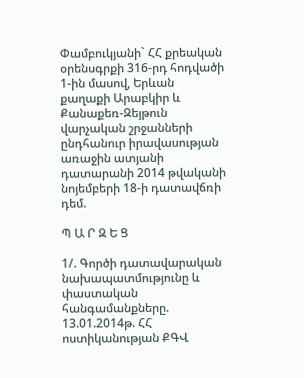Փամբուկյանի` ՀՀ քրեական օրենսգրքի 316-րդ հոդվածի 1-ին մասով, Երևան քաղաքի Արաբկիր և Քանաքեռ-Զեյթուն վարչական շրջանների ընդհանուր իրավասության առաջին ատյանի դատարանի 2014 թվականի նոյեմբերի 18-ի դատավճռի դեմ.

Պ Ա Ր Զ Ե Ց

1/. Գործի դատավարական նախապատմությունը և փաստական հանգամանքները.
13.01.2014թ. ՀՀ ոստիկանության ՔԳՎ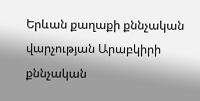Երևան քաղաքի քննչական վարչության Արաբկիրի քննչական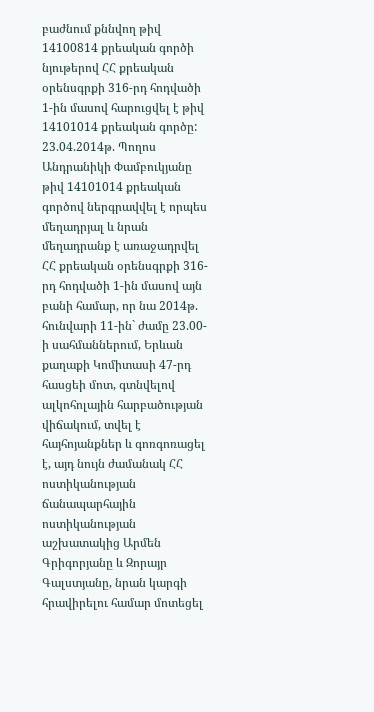բաժնում քննվող թիվ 14100814 քրեական գործի նյութերով ՀՀ քրեական օրենսգրքի 316-րդ հոդվածի 1-ին մասով հարուցվել է թիվ 14101014 քրեական գործը:
23.04.2014թ. Պողոս Անդրանիկի Փամբուկյանը թիվ 14101014 քրեական գործով ներգրավվել է որպես մեղադրյալ և նրան մեղադրանք է առաջադրվել ՀՀ քրեական օրենսգրքի 316-րդ հոդվածի 1-ին մասով այն բանի համար, որ նա 2014թ. հունվարի 11-ին` ժամը 23.00-ի սահմաններում, Երևան քաղաքի Կոմիտասի 47-րդ հասցեի մոտ, գտնվելով ալկոհոլային հարբածության վիճակում, տվել է հայհոյանքներ և գոռգոռացել է, այդ նույն ժամանակ ՀՀ ոստիկանության ճանապարհային ոստիկանության աշխատակից Արմեն Գրիգորյանը և Զորայր Գալստյանը, նրան կարգի հրավիրելու համար մոտեցել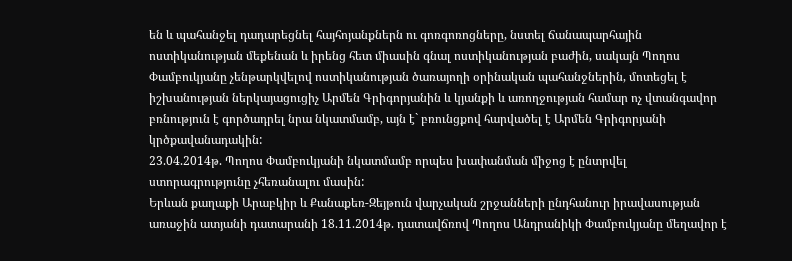են և պահանջել դադարեցնել հայհոյանքներն ու գոռգոռոցները, նստել ճանապարհային ոստիկանության մեքենան և իրենց հետ միասին գնալ ոստիկանության բաժին, սակայն Պողոս Փամբուկյանը չենթարկվելով ոստիկանության ծառայողի օրինական պահանջներին, մոտեցել է իշխանության ներկայացուցիչ Արմեն Գրիգորյանին և կյանքի և առողջության համար ոչ վտանգավոր բռնություն է գործադրել նրա նկատմամբ, այն է` բռունցքով հարվածել է Արմեն Գրիգորյանի կրծքավանադակին:
23.04.2014թ. Պողոս Փամբուկյանի նկատմամբ որպես խափանման միջոց է ընտրվել ստորագրությունը չհեռանալու մասին:
Երևան քաղաքի Արաբկիր և Քանաքեռ-Զեյթուն վարչական շրջանների ընդհանուր իրավասության առաջին ատյանի դատարանի 18.11.2014թ. դատավճռով Պողոս Անդրանիկի Փամբուկյանը մեղավոր է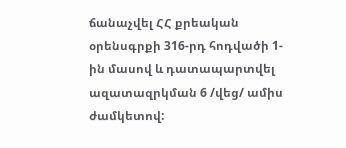ճանաչվել ՀՀ քրեական օրենսգրքի 316-րդ հոդվածի 1-ին մասով և դատապարտվել ազատազրկման 6 /վեց/ ամիս ժամկետով: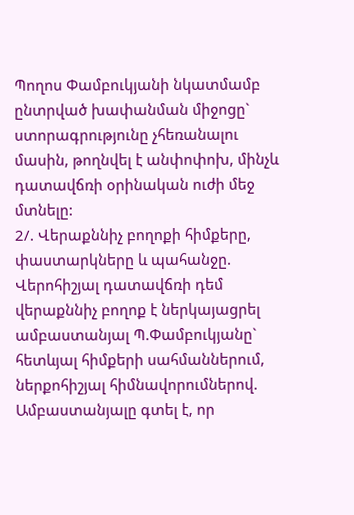Պողոս Փամբուկյանի նկատմամբ ընտրված խափանման միջոցը` ստորագրությունը չհեռանալու մասին, թողնվել է անփոփոխ, մինչև դատավճռի օրինական ուժի մեջ մտնելը:
2/. Վերաքննիչ բողոքի հիմքերը, փաստարկները և պահանջը.
Վերոհիշյալ դատավճռի դեմ վերաքննիչ բողոք է ներկայացրել ամբաստանյալ Պ.Փամբուկյանը` հետևյալ հիմքերի սահմաններում, ներքոհիշյալ հիմնավորումներով.
Ամբաստանյալը գտել է, որ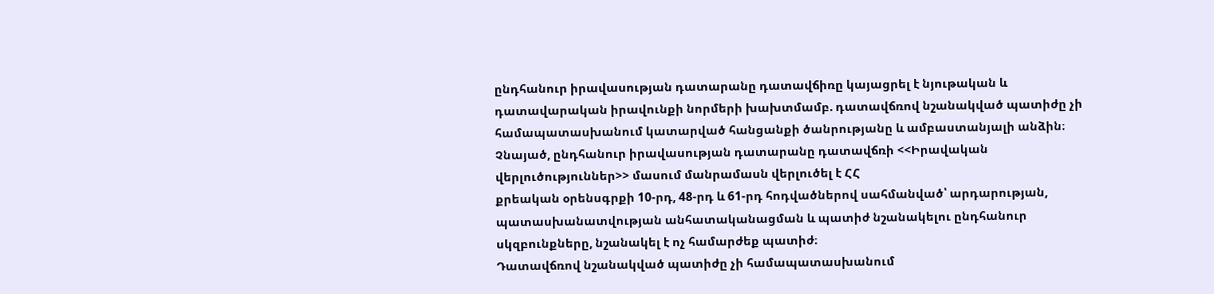ընդհանուր իրավասության դատարանը դատավճիռը կայացրել է նյութական և դատավարական իրավունքի նորմերի խախտմամբ. դատավճռով նշանակված պատիժը չի համապատասխանում կատարված հանցանքի ծանրությանը և ամբաստանյալի անձին։
Չնայած, ընդհանուր իրավասության դատարանը դատավճռի <<Իրավական վերլուծություններ>> մասում մանրամասն վերլուծել է ՀՀ
քրեական օրենսգրքի 10-րդ, 48-րդ և 61-րդ հոդվածներով սահմանված՝ արդարության,
պատասխանատվության անհատականացման և պատիժ նշանակելու ընդհանուր
սկզբունքները, նշանակել է ոչ համարժեք պատիժ։
Դատավճռով նշանակված պատիժը չի համապատասխանում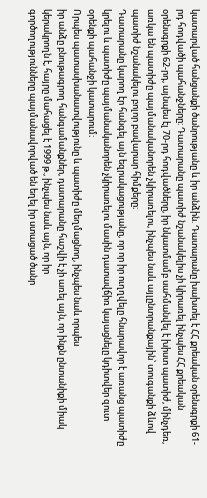կատարված հանցանքի ծանրությանը և իր անձին. Դատարանը խախտել է ՀՀ քրեական օրենսգրքի 61-րդ հոդվածի պահանջները: Դատարանը պատիժ նշանակելիս չի կիրառել ինչպես ՀՀ քրեական օրենսգրքի 62-րդ, այնպես էլ 70-րդ հոդվածները, իր նկատմամբ սահմանվել է խիստ պատիժ, մինչդեռ, առկա են պատիժը պայմանականորեն չկիրառելու, ինչպես նաև այլընտրանքային՝ տուգանքի ձևով պատիժ նշանակելու բոլոր բավարար հիմքերը։
Դատարանը կարող էր հանգել այն եզրակացությանը, որ որ իր ուղղվելը հնարավոր է առանց պատիժը կրելու և պատիժը պայմանականորեն չկիրառելու մասին դատավճիռ կայացնելը կդիտվեր զուտ օրենքի պահանջի կատարում։
Որպես պատասխանատվությունը և պատիժը մեղմացնող, ինչպես նաև որպես
իր անձը բնութագրող հանգամանքներ, դատարանը հաշվի է չի առել այն, որ ինքն ընտանիքի միակ կերակրողն է, հայրը մահացել է 1999 թ., ինչպես նաև այն, որ իր
գործողությունները պայմանավորված են եղել իր ստացած ծանր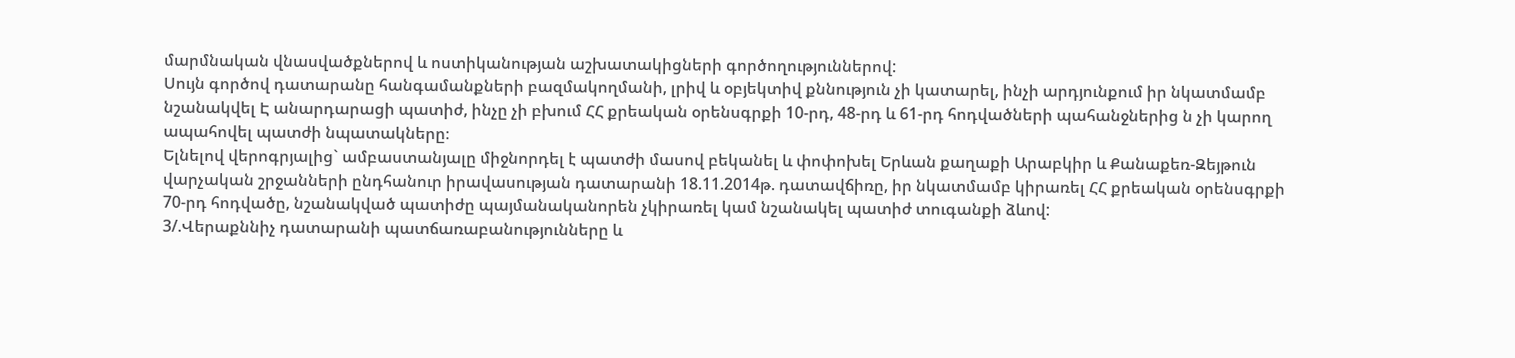մարմնական վնասվածքներով և ոստիկանության աշխատակիցների գործողություններով:
Սույն գործով դատարանը հանգամանքների բազմակողմանի, լրիվ և օբյեկտիվ քննություն չի կատարել, ինչի արդյունքում իր նկատմամբ նշանակվել Է անարդարացի պատիժ, ինչը չի բխում ՀՀ քրեական օրենսգրքի 10-րդ, 48-րդ և 61-րդ հոդվածների պահանջներից ն չի կարող ապահովել պատժի նպատակները։
Ելնելով վերոգրյալից` ամբաստանյալը միջնորդել է պատժի մասով բեկանել և փոփոխել Երևան քաղաքի Արաբկիր և Քանաքեռ-Զեյթուն վարչական շրջանների ընդհանուր իրավասության դատարանի 18.11.2014թ. դատավճիռը, իր նկատմամբ կիրառել ՀՀ քրեական օրենսգրքի 70-րդ հոդվածը, նշանակված պատիժը պայմանականորեն չկիրառել կամ նշանակել պատիժ տուգանքի ձևով:
3/.Վերաքննիչ դատարանի պատճառաբանությունները և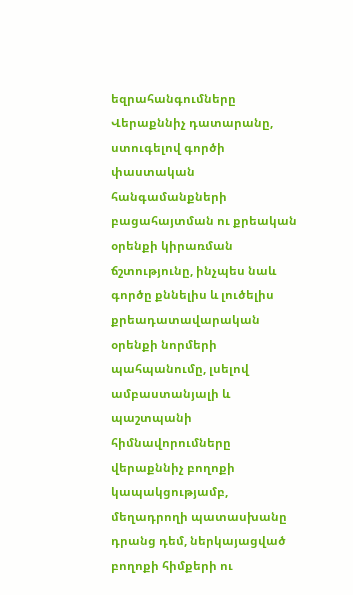եզրահանգումները
Վերաքննիչ դատարանը, ստուգելով գործի փաստական հանգամանքների բացահայտման ու քրեական օրենքի կիրառման ճշտությունը, ինչպես նաև գործը քննելիս և լուծելիս քրեադատավարական օրենքի նորմերի պահպանումը, լսելով ամբաստանյալի և պաշտպանի հիմնավորումները վերաքննիչ բողոքի կապակցությամբ, մեղադրողի պատասխանը դրանց դեմ, ներկայացված բողոքի հիմքերի ու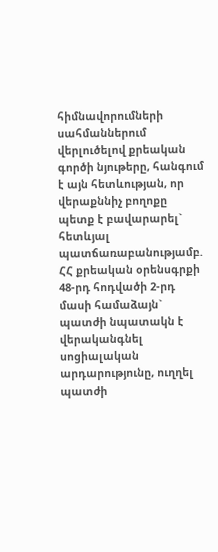հիմնավորումների սահմաններում վերլուծելով քրեական գործի նյութերը, հանգում է այն հետևության, որ վերաքննիչ բողոքը պետք է բավարարել` հետևյալ պատճառաբանությամբ.
ՀՀ քրեական օրենսգրքի 48-րդ հոդվածի 2-րդ մասի համաձայն` պատժի նպատակն է վերականգնել սոցիալական արդարությունը, ուղղել պատժի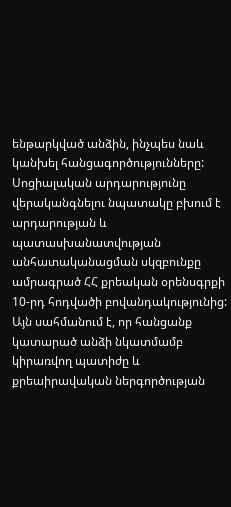ենթարկված անձին, ինչպես նաև կանխել հանցագործությունները: Սոցիալական արդարությունը վերականգնելու նպատակը բխում է արդարության և պատասխանատվության անհատականացման սկզբունքը ամրագրած ՀՀ քրեական օրենսգրքի 10-րդ հոդվածի բովանդակությունից: Այն սահմանում է, որ հանցանք կատարած անձի նկատմամբ կիրառվող պատիժը և քրեաիրավական ներգործության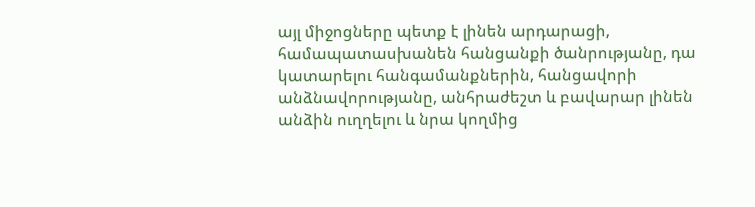այլ միջոցները պետք է լինեն արդարացի, համապատասխանեն հանցանքի ծանրությանը, դա կատարելու հանգամանքներին, հանցավորի անձնավորությանը, անհրաժեշտ և բավարար լինեն անձին ուղղելու և նրա կողմից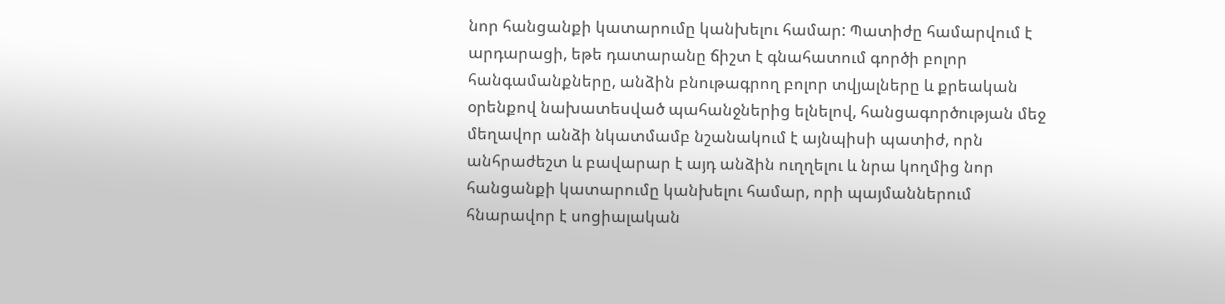նոր հանցանքի կատարումը կանխելու համար: Պատիժը համարվում է արդարացի, եթե դատարանը ճիշտ է գնահատում գործի բոլոր հանգամանքները, անձին բնութագրող բոլոր տվյալները և քրեական օրենքով նախատեսված պահանջներից ելնելով, հանցագործության մեջ մեղավոր անձի նկատմամբ նշանակում է այնպիսի պատիժ, որն անհրաժեշտ և բավարար է այդ անձին ուղղելու և նրա կողմից նոր հանցանքի կատարումը կանխելու համար, որի պայմաններում հնարավոր է սոցիալական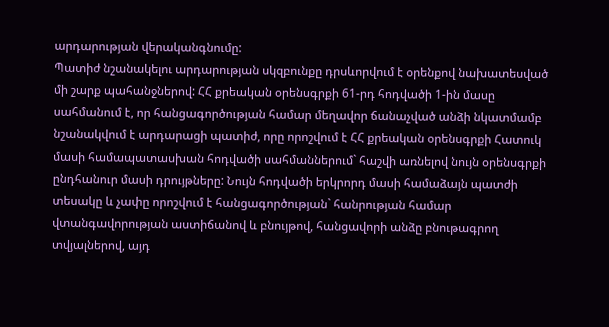արդարության վերականգնումը:
Պատիժ նշանակելու արդարության սկզբունքը դրսևորվում է օրենքով նախատեսված մի շարք պահանջներով: ՀՀ քրեական օրենսգրքի 61-րդ հոդվածի 1-ին մասը սահմանում է, որ հանցագործության համար մեղավոր ճանաչված անձի նկատմամբ նշանակվում է արդարացի պատիժ, որը որոշվում է ՀՀ քրեական օրենսգրքի Հատուկ մասի համապատասխան հոդվածի սահմաններում` հաշվի առնելով նույն օրենսգրքի ընդհանուր մասի դրույթները: Նույն հոդվածի երկրորդ մասի համաձայն պատժի տեսակը և չափը որոշվում է հանցագործության` հանրության համար վտանգավորության աստիճանով և բնույթով, հանցավորի անձը բնութագրող տվյալներով, այդ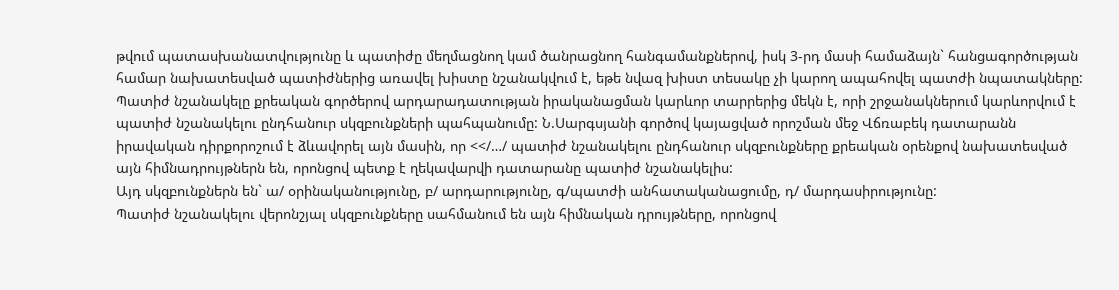թվում պատասխանատվությունը և պատիժը մեղմացնող կամ ծանրացնող հանգամանքներով, իսկ 3-րդ մասի համաձայն` հանցագործության համար նախատեսված պատիժներից առավել խիստը նշանակվում է, եթե նվազ խիստ տեսակը չի կարող ապահովել պատժի նպատակները:
Պատիժ նշանակելը քրեական գործերով արդարադատության իրականացման կարևոր տարրերից մեկն է, որի շրջանակներում կարևորվում է պատիժ նշանակելու ընդհանուր սկզբունքների պահպանումը: Ն.Սարգսյանի գործով կայացված որոշման մեջ Վճռաբեկ դատարանն իրավական դիրքորոշում է ձևավորել այն մասին, որ <</…/ պատիժ նշանակելու ընդհանուր սկզբունքները քրեական օրենքով նախատեսված այն հիմնադրույթներն են, որոնցով պետք է ղեկավարվի դատարանը պատիժ նշանակելիս:
Այդ սկզբունքներն են` ա/ օրինականությունը, բ/ արդարությունը, գ/պատժի անհատականացումը, դ/ մարդասիրությունը:
Պատիժ նշանակելու վերոնշյալ սկզբունքները սահմանում են այն հիմնական դրույթները, որոնցով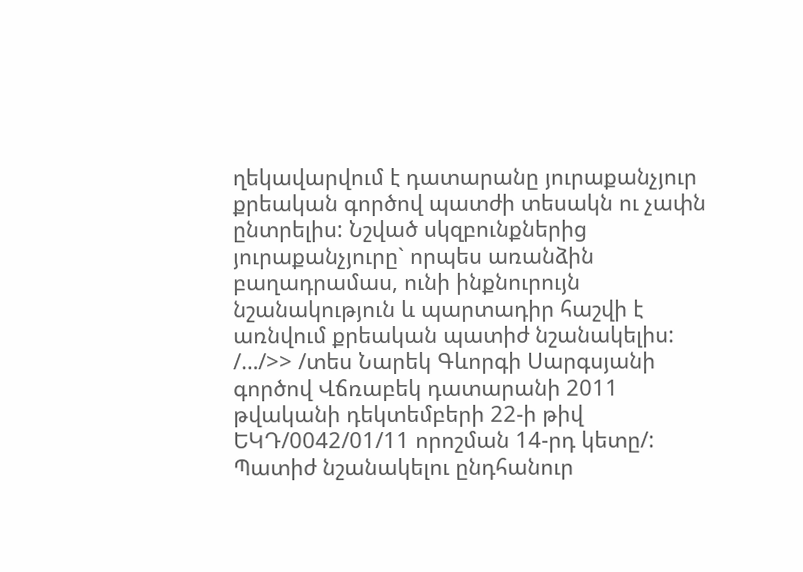ղեկավարվում է դատարանը յուրաքանչյուր քրեական գործով պատժի տեսակն ու չափն ընտրելիս: Նշված սկզբունքներից յուրաքանչյուրը` որպես առանձին բաղադրամաս, ունի ինքնուրույն նշանակություն և պարտադիր հաշվի է առնվում քրեական պատիժ նշանակելիս: /…/>> /տես Նարեկ Գևորգի Սարգսյանի գործով Վճռաբեկ դատարանի 2011 թվականի դեկտեմբերի 22-ի թիվ ԵԿԴ/0042/01/11 որոշման 14-րդ կետը/:
Պատիժ նշանակելու ընդհանուր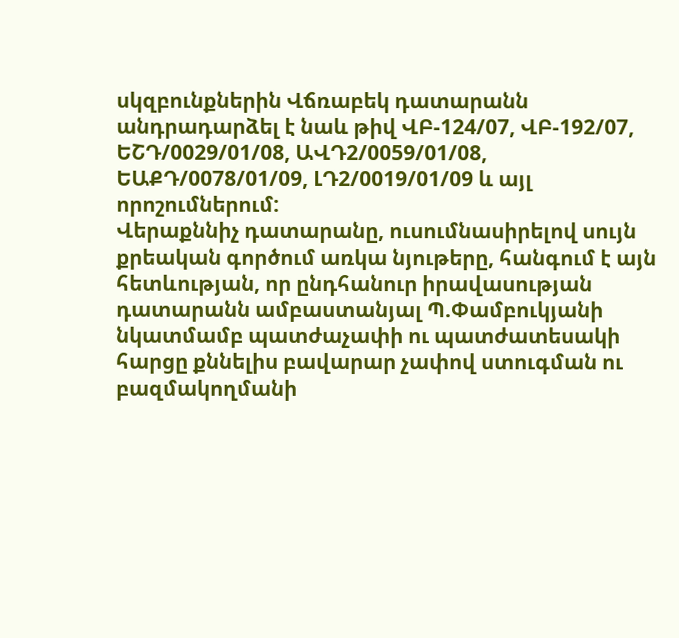սկզբունքներին Վճռաբեկ դատարանն անդրադարձել է նաև թիվ ՎԲ-124/07, ՎԲ-192/07, ԵՇԴ/0029/01/08, ԱՎԴ2/0059/01/08, ԵԱՔԴ/0078/01/09, ԼԴ2/0019/01/09 և այլ որոշումներում:
Վերաքննիչ դատարանը, ուսումնասիրելով սույն քրեական գործում առկա նյութերը, հանգում է այն հետևության, որ ընդհանուր իրավասության դատարանն ամբաստանյալ Պ.Փամբուկյանի նկատմամբ պատժաչափի ու պատժատեսակի հարցը քննելիս բավարար չափով ստուգման ու բազմակողմանի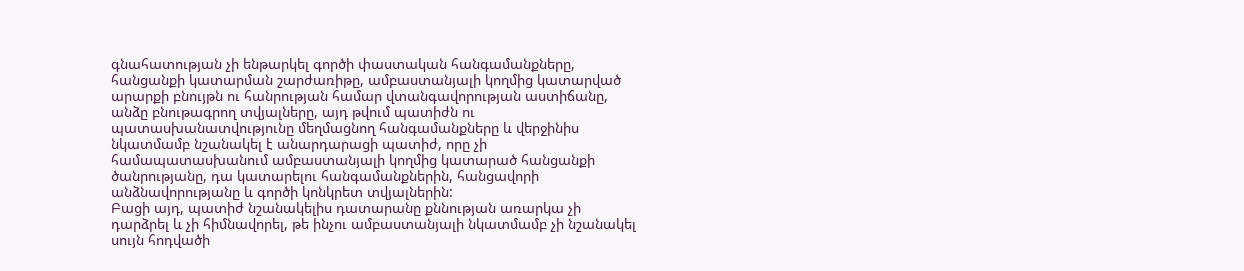գնահատության չի ենթարկել գործի փաստական հանգամանքները, հանցանքի կատարման շարժառիթը, ամբաստանյալի կողմից կատարված արարքի բնույթն ու հանրության համար վտանգավորության աստիճանը, անձը բնութագրող տվյալները, այդ թվում պատիժն ու պատասխանատվությունը մեղմացնող հանգամանքները և վերջինիս նկատմամբ նշանակել է անարդարացի պատիժ, որը չի համապատասխանում ամբաստանյալի կողմից կատարած հանցանքի ծանրությանը, դա կատարելու հանգամանքներին, հանցավորի անձնավորությանը և գործի կոնկրետ տվյալներին:
Բացի այդ, պատիժ նշանակելիս դատարանը քննության առարկա չի դարձրել և չի հիմնավորել, թե ինչու ամբաստանյալի նկատմամբ չի նշանակել սույն հոդվածի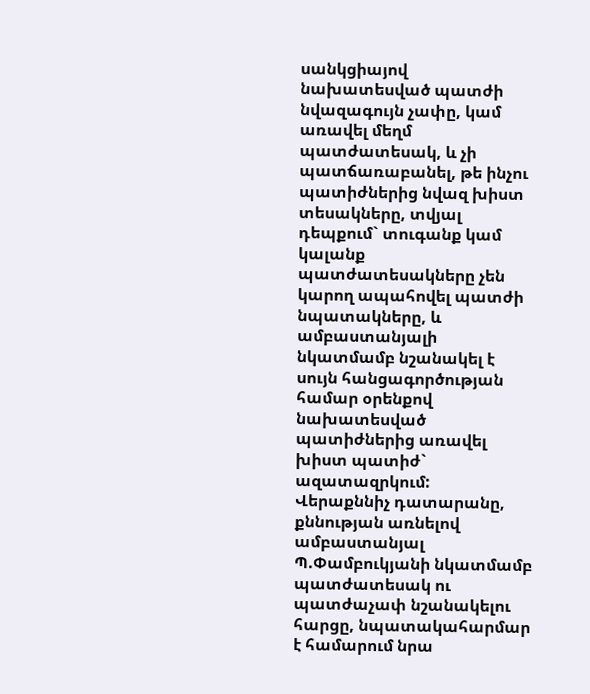սանկցիայով նախատեսված պատժի նվազագույն չափը, կամ առավել մեղմ պատժատեսակ, և չի պատճառաբանել, թե ինչու պատիժներից նվազ խիստ տեսակները, տվյալ դեպքում` տուգանք կամ կալանք պատժատեսակները չեն կարող ապահովել պատժի նպատակները, և ամբաստանյալի նկատմամբ նշանակել է սույն հանցագործության համար օրենքով նախատեսված պատիժներից առավել խիստ պատիժ` ազատազրկում:
Վերաքննիչ դատարանը, քննության առնելով ամբաստանյալ Պ.Փամբուկյանի նկատմամբ պատժատեսակ ու պատժաչափ նշանակելու հարցը, նպատակահարմար է համարում նրա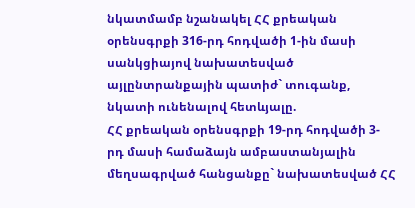նկատմամբ նշանակել ՀՀ քրեական օրենսգրքի 316-րդ հոդվածի 1-ին մասի սանկցիայով նախատեսված այլընտրանքային պատիժ` տուգանք, նկատի ունենալով հետևյալը.
ՀՀ քրեական օրենսգրքի 19-րդ հոդվածի 3-րդ մասի համաձայն ամբաստանյալին մեղսագրված հանցանքը` նախատեսված ՀՀ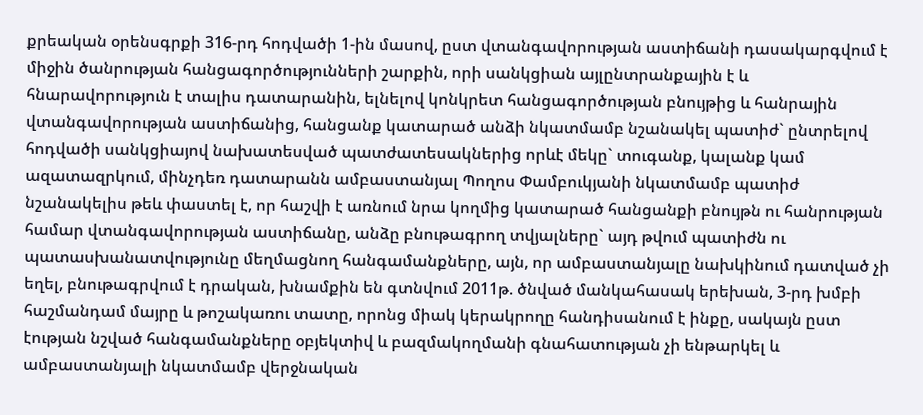քրեական օրենսգրքի 316-րդ հոդվածի 1-ին մասով, ըստ վտանգավորության աստիճանի դասակարգվում է միջին ծանրության հանցագործությունների շարքին, որի սանկցիան այլընտրանքային է և հնարավորություն է տալիս դատարանին, ելնելով կոնկրետ հանցագործության բնույթից և հանրային վտանգավորության աստիճանից, հանցանք կատարած անձի նկատմամբ նշանակել պատիժ` ընտրելով հոդվածի սանկցիայով նախատեսված պատժատեսակներից որևէ մեկը` տուգանք, կալանք կամ ազատազրկում, մինչդեռ դատարանն ամբաստանյալ Պողոս Փամբուկյանի նկատմամբ պատիժ նշանակելիս թեև փաստել է, որ հաշվի է առնում նրա կողմից կատարած հանցանքի բնույթն ու հանրության համար վտանգավորության աստիճանը, անձը բնութագրող տվյալները` այդ թվում պատիժն ու պատասխանատվությունը մեղմացնող հանգամանքները, այն, որ ամբաստանյալը նախկինում դատված չի եղել, բնութագրվում է դրական, խնամքին են գտնվում 2011թ. ծնված մանկահասակ երեխան, 3-րդ խմբի հաշմանդամ մայրը և թոշակառու տատը, որոնց միակ կերակրողը հանդիսանում է ինքը, սակայն ըստ էության նշված հանգամանքները օբյեկտիվ և բազմակողմանի գնահատության չի ենթարկել և ամբաստանյալի նկատմամբ վերջնական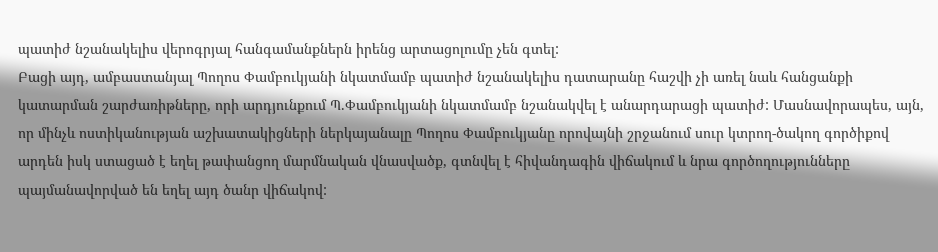պատիժ նշանակելիս վերոգրյալ հանգամանքներն իրենց արտացոլումը չեն գտել:
Բացի այդ, ամբաստանյալ Պողոս Փամբուկյանի նկատմամբ պատիժ նշանակելիս դատարանը հաշվի չի առել նաև հանցանքի կատարման շարժառիթները, որի արդյունքում Պ.Փամբուկյանի նկատմամբ նշանակվել է անարդարացի պատիժ: Մասնավորապես, այն, որ մինչև ոստիկանության աշխատակիցների ներկայանալը Պողոս Փամբուկյանը որովայնի շրջանում սուր կտրող-ծակող գործիքով արդեն իսկ ստացած է եղել թափանցող մարմնական վնասվածք, գտնվել է հիվանդագին վիճակում և նրա գործողությունները պայմանավորված են եղել այդ ծանր վիճակով: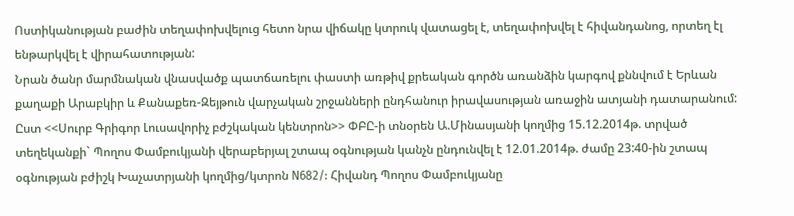Ոստիկանության բաժին տեղափոխվելուց հետո նրա վիճակը կտրուկ վատացել է, տեղափոխվել է հիվանդանոց, որտեղ էլ ենթարկվել է վիրահատության:
Նրան ծանր մարմնական վնասվածք պատճառելու փաստի առթիվ քրեական գործն առանձին կարգով քննվում է Երևան քաղաքի Արաբկիր և Քանաքեռ-Զեյթուն վարչական շրջանների ընդհանուր իրավասության առաջին ատյանի դատարանում:
Ըստ <<Սուրբ Գրիգոր Լուսավորիչ բժշկական կենտրոն>> ՓԲԸ-ի տնօրեն Ա.Մինասյանի կողմից 15.12.2014թ. տրված տեղեկանքի` Պողոս Փամբուկյանի վերաբերյալ շտապ օգնության կանչն ընդունվել է 12.01.2014թ. ժամը 23:40-ին շտապ օգնության բժիշկ Խաչատրյանի կողմից/կտրոն N682/: Հիվանդ Պողոս Փամբուկյանը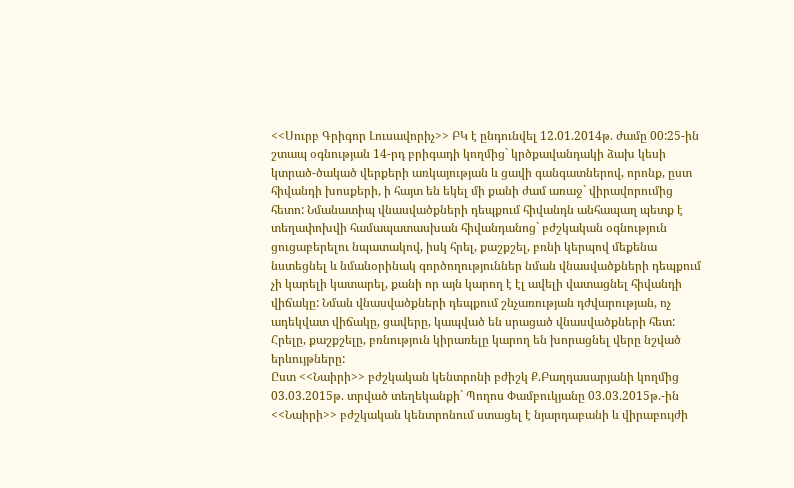<<Սուրբ Գրիգոր Լուսավորիչ>> ԲԿ է ընդունվել 12.01.2014թ. ժամը 00:25-ին շտապ օգնության 14-րդ բրիգադի կողմից` կրծքավանդակի ձախ կեսի կտրած-ծակած վերքերի առկայության և ցավի գանգատներով, որոնք, ըստ հիվանդի խոսքերի, ի հայտ են եկել մի քանի ժամ առաջ` վիրավորումից հետո: Նմանատիպ վնասվածքների դեպքում հիվանդն անհապաղ պետք է տեղափոխվի համապատասխան հիվանդանոց` բժշկական օգնություն ցուցաբերելու նպատակով, իսկ հրել, քաշքշել, բռնի կերպով մեքենա նստեցնել և նմանօրինակ գործողություններ նման վնասվածքների դեպքում չի կարելի կատարել, քանի որ այն կարող է էլ ավելի վատացնել հիվանդի վիճակը: Նման վնասվածքների դեպքում շնչառության դժվարության, ոչ ադեկվատ վիճակը, ցավերը, կապված են սրացած վնասվածքների հետ: Հրելը, քաշքշելը, բռնություն կիրառելը կարող են խորացնել վերը նշված երևույթները:
Ըստ <<Նաիրի>> բժշկական կենտրոնի բժիշկ Ք.Բաղդասարյանի կողմից 03.03.2015թ. տրված տեղեկանքի` Պողոս Փամբուկյանը 03.03.2015թ.-ին <<Նաիրի>> բժշկական կենտրոնում ստացել է նյարդաբանի և վիրաբույժի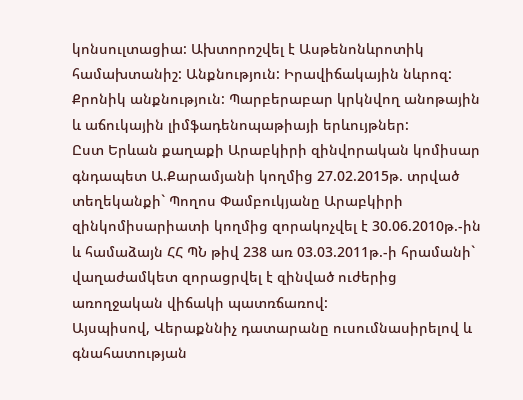կոնսուլտացիա: Ախտորոշվել է Ասթենոնևրոտիկ համախտանիշ: Անքնություն: Իրավիճակային նևրոզ: Քրոնիկ անքնություն: Պարբերաբար կրկնվող անոթային և աճուկային լիմֆադենոպաթիայի երևույթներ:
Ըստ Երևան քաղաքի Արաբկիրի զինվորական կոմիսար գնդապետ Ա.Քարամյանի կողմից 27.02.2015թ. տրված տեղեկանքի` Պողոս Փամբուկյանը Արաբկիրի զինկոմիսարիատի կողմից զորակոչվել է 30.06.2010թ.-ին և համաձայն ՀՀ ՊՆ թիվ 238 առ 03.03.2011թ.-ի հրամանի` վաղաժամկետ զորացրվել է զինված ուժերից առողջական վիճակի պատռճառով:
Այսպիսով, Վերաքննիչ դատարանը ուսումնասիրելով և գնահատության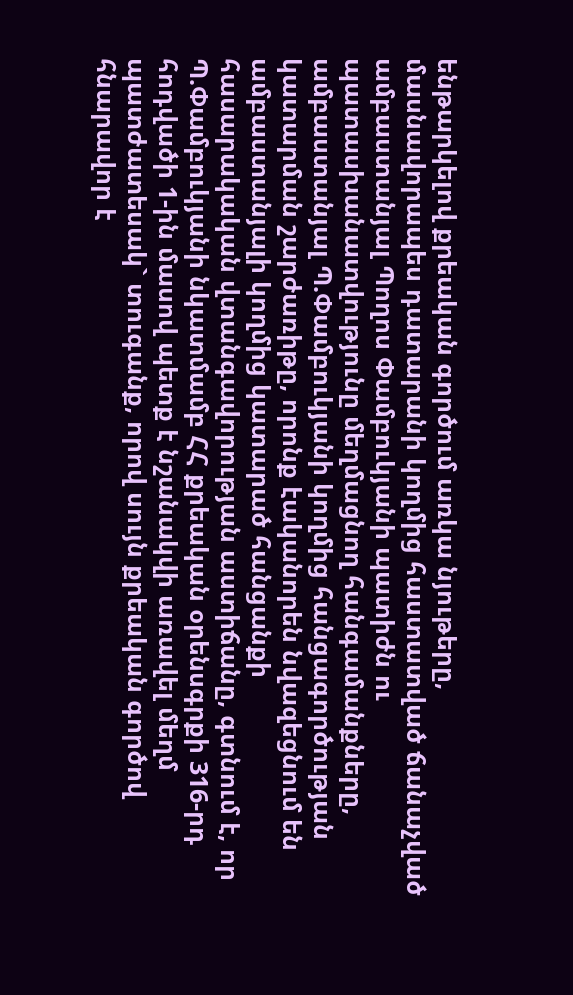ենթարկելով քրեական գործում առկա նյութերը, մասնավորապես դատարանի կողմից հաստատված ճանաչված ամբաստանյալ Պողոս Փամբուկյանի պատիժն ու պատասխանատվությունը մեղմացնող հանգամանքները, ամբաստանյալ Պ.Փամբուկյանի կողմից հանցագործության կատարման շարժառիթը, որոնք էականորեն նվազեցնում են ամբաստանյալի կողմից կատարած հանցանքի հասարակական վտանգավորության աստիճանը, գտնում է, որ Պ.Փամբուկյանի նկատմամբ ՀՀ քրեական օրենսգրքի 316-րդ հոդվածի 1-ին մասով պետք է նշանակվի առավել մեղմ պատժատեսակ` տուգանք, որով սույն քրեական գործով հնարավոր է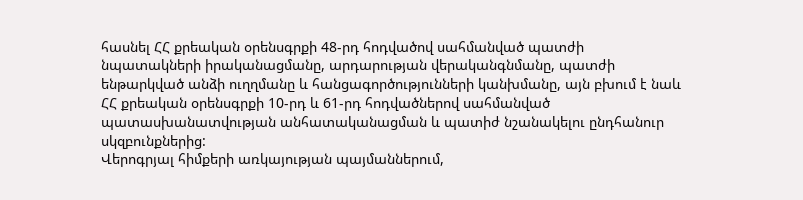հասնել ՀՀ քրեական օրենսգրքի 48-րդ հոդվածով սահմանված պատժի նպատակների իրականացմանը, արդարության վերականգնմանը, պատժի ենթարկված անձի ուղղմանը և հանցագործությունների կանխմանը, այն բխում է նաև ՀՀ քրեական օրենսգրքի 10-րդ և 61-րդ հոդվածներով սահմանված պատասխանատվության անհատականացման և պատիժ նշանակելու ընդհանուր սկզբունքներից:
Վերոգրյալ հիմքերի առկայության պայմաններում,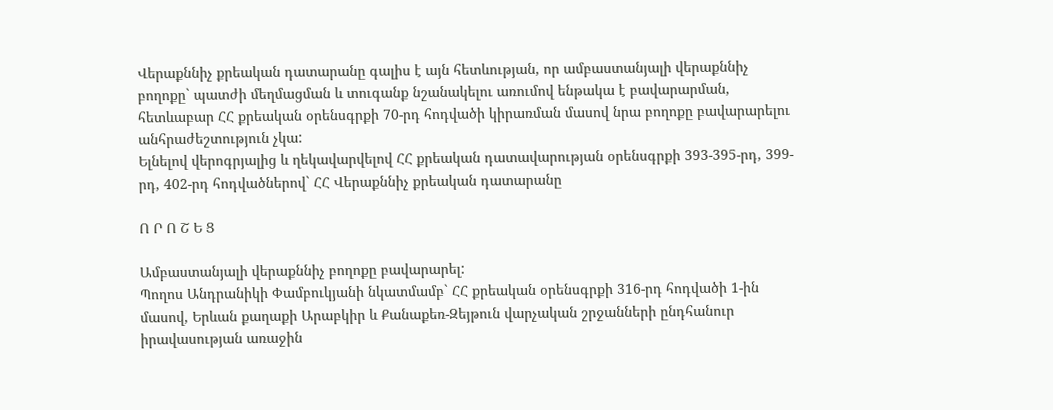Վերաքննիչ քրեական դատարանը գալիս է այն հետևության, որ ամբաստանյալի վերաքննիչ բողոքը` պատժի մեղմացման և տուգանք նշանակելու առումով ենթակա է բավարարման, հետևաբար ՀՀ քրեական օրենսգրքի 70-րդ հոդվածի կիրառման մասով նրա բողոքը բավարարելու անհրաժեշտություն չկա:
Ելնելով վերոգրյալից և ղեկավարվելով ՀՀ քրեական դատավարության օրենսգրքի 393-395-րդ, 399-րդ, 402-րդ հոդվածներով` ՀՀ Վերաքննիչ քրեական դատարանը

Ո Ր Ո Շ Ե Ց

Ամբաստանյալի վերաքննիչ բողոքը բավարարել:
Պողոս Անդրանիկի Փամբուկյանի նկատմամբ` ՀՀ քրեական օրենսգրքի 316-րդ հոդվածի 1-ին մասով, Երևան քաղաքի Արաբկիր և Քանաքեռ-Զեյթուն վարչական շրջանների ընդհանուր իրավասության առաջին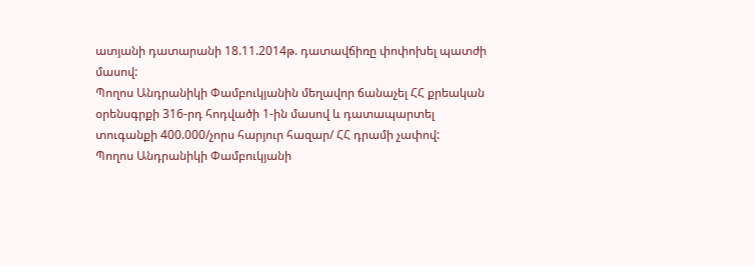ատյանի դատարանի 18.11.2014թ. դատավճիռը փոփոխել պատժի մասով:
Պողոս Անդրանիկի Փամբուկյանին մեղավոր ճանաչել ՀՀ քրեական օրենսգրքի 316-րդ հոդվածի 1-ին մասով և դատապարտել տուգանքի 400.000/չորս հարյուր հազար/ ՀՀ դրամի չափով:
Պողոս Անդրանիկի Փամբուկյանի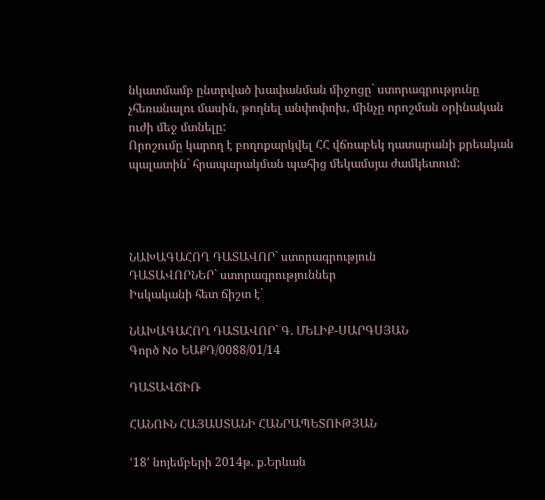նկատմամբ ընտրված խափանման միջոցը` ստորագրությունը չհեռանալու մասին, թողնել անփոփոխ, մինչը որոշման օրինական ուժի մեջ մտնելը:
Որոշումը կարող է բողոքարկվել ՀՀ վճռաբեկ դատարանի քրեական պալատին` հրապարակման պահից մեկամսյա ժամկետում:




ՆԱԽԱԳԱՀՈՂ ԴԱՏԱՎՈՐ` ստորագրություն
ԴԱՏԱՎՈՐՆԵՐ` ստորագրություններ
Իսկականի հետ ճիշտ է`

ՆԱԽԱԳԱՀՈՂ ԴԱՏԱՎՈՐ` Գ. ՄԵԼԻՔ-ՍԱՐԳՍՅԱՆ
Գործ No ԵԱՔԴ/0088/01/14

ԴԱՏԱՎՃԻՌ

ՀԱՆՈՒՆ ՀԱՅԱՍՏԱՆԻ ՀԱՆՐԱՊԵՏՈՒԹՅԱՆ

ՙ18՚ նոյեմբերի 2014թ. ք.Երևան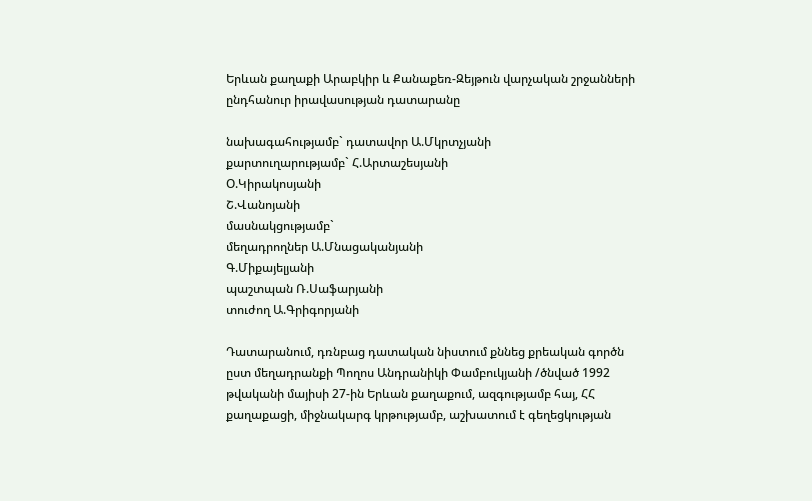Երևան քաղաքի Արաբկիր և Քանաքեռ-Զեյթուն վարչական շրջանների ընդհանուր իրավասության դատարանը

նախագահությամբ` դատավոր Ա.Մկրտչյանի
քարտուղարությամբ` Հ.Արտաշեսյանի
Օ.Կիրակոսյանի
Շ.Վանոյանի
մասնակցությամբ`
մեղադրողներ Ա.Մնացականյանի
Գ.Միքայելյանի
պաշտպան Ռ.Սաֆարյանի
տուժող Ա.Գրիգորյանի

Դատարանում, դռնբաց դատական նիստում քննեց քրեական գործն ըստ մեղադրանքի Պողոս Անդրանիկի Փամբուկյանի /ծնված 1992 թվականի մայիսի 27-ին Երևան քաղաքում, ազգությամբ հայ, ՀՀ քաղաքացի, միջնակարգ կրթությամբ, աշխատում է գեղեցկության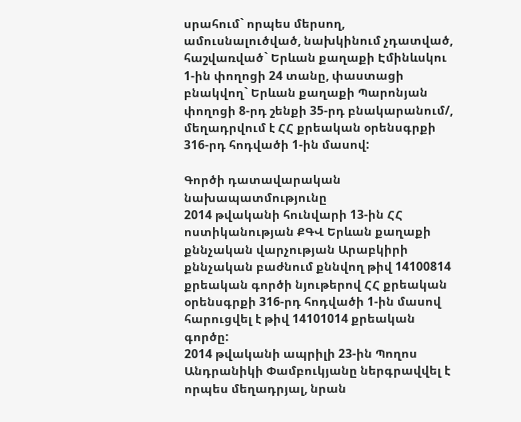սրահում` որպես մերսող, ամուսնալուծված, նախկինում չդատված, հաշվառված` Երևան քաղաքի Էմինևսկու 1-ին փողոցի 24 տանը, փաստացի բնակվող` Երևան քաղաքի Պարոնյան փողոցի 8-րդ շենքի 35-րդ բնակարանում/, մեղադրվում է ՀՀ քրեական օրենսգրքի 316-րդ հոդվածի 1-ին մասով:

Գործի դատավարական նախապատմությունը
2014 թվականի հունվարի 13-ին ՀՀ ոստիկանության ՔԳՎ Երևան քաղաքի քննչական վարչության Արաբկիրի քննչական բաժնում քննվող թիվ 14100814 քրեական գործի նյութերով ՀՀ քրեական օրենսգրքի 316-րդ հոդվածի 1-ին մասով հարուցվել է թիվ 14101014 քրեական գործը:
2014 թվականի ապրիլի 23-ին Պողոս Անդրանիկի Փամբուկյանը ներգրավվել է որպես մեղադրյալ, նրան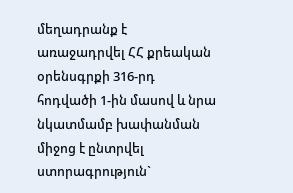մեղադրանք է առաջադրվել ՀՀ քրեական օրենսգրքի 316-րդ հոդվածի 1-ին մասով և նրա նկատմամբ խափանման միջոց է ընտրվել ստորագրություն`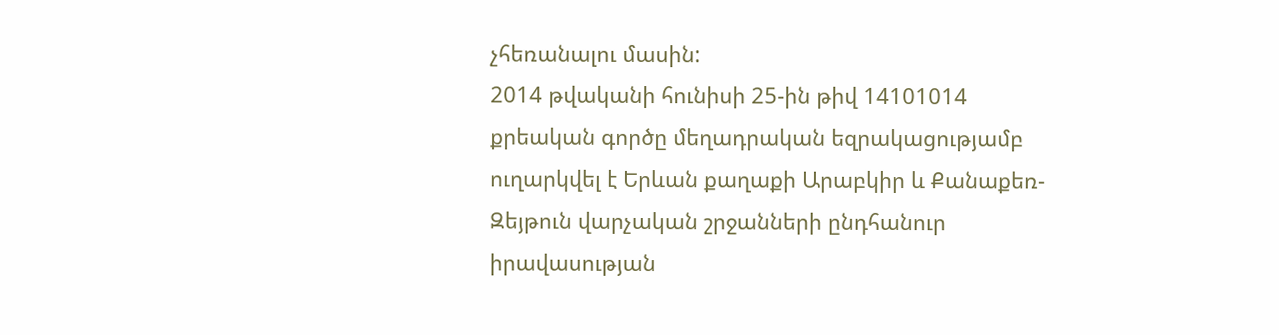չհեռանալու մասին:
2014 թվականի հունիսի 25-ին թիվ 14101014 քրեական գործը մեղադրական եզրակացությամբ ուղարկվել է Երևան քաղաքի Արաբկիր և Քանաքեռ-Զեյթուն վարչական շրջանների ընդհանուր իրավասության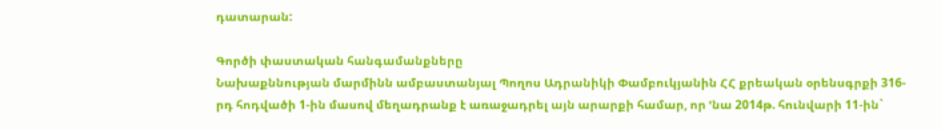դատարան:

Գործի փաստական հանգամանքները
Նախաքննության մարմինն ամբաստանյալ Պողոս Ադրանիկի Փամբուկյանին ՀՀ քրեական օրենսգրքի 316-րդ հոդվածի 1-ին մասով մեղադրանք է առաջադրել այն արարքի համար, որ ՙնա 2014թ. հունվարի 11-ին`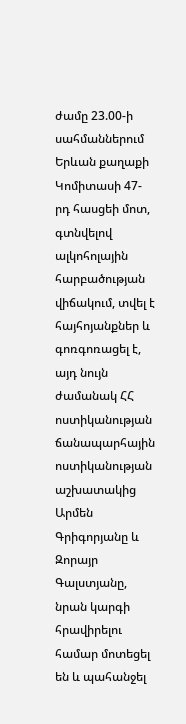ժամը 23.00-ի սահմաններում Երևան քաղաքի Կոմիտասի 47-րդ հասցեի մոտ, գտնվելով ալկոհոլային հարբածության վիճակում, տվել է հայհոյանքներ և գոռգոռացել է, այդ նույն ժամանակ ՀՀ ոստիկանության ճանապարհային ոստիկանության աշխատակից Արմեն Գրիգորյանը և Զորայր Գալստյանը, նրան կարգի հրավիրելու համար մոտեցել են և պահանջել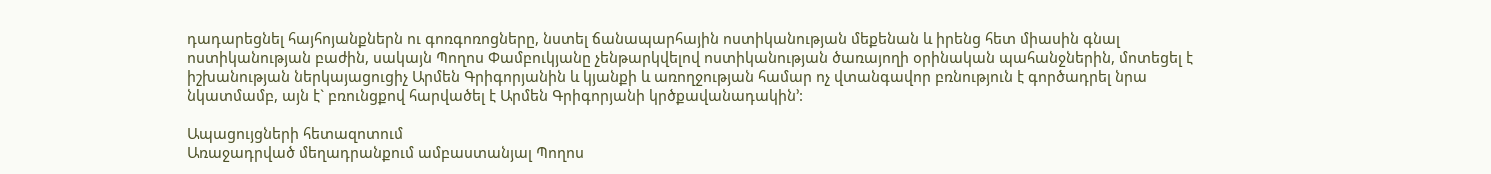դադարեցնել հայհոյանքներն ու գոռգոռոցները, նստել ճանապարհային ոստիկանության մեքենան և իրենց հետ միասին գնալ ոստիկանության բաժին, սակայն Պողոս Փամբուկյանը չենթարկվելով ոստիկանության ծառայողի օրինական պահանջներին, մոտեցել է իշխանության ներկայացուցիչ Արմեն Գրիգորյանին և կյանքի և առողջության համար ոչ վտանգավոր բռնություն է գործադրել նրա նկատմամբ, այն է` բռունցքով հարվածել է Արմեն Գրիգորյանի կրծքավանադակին՚:

Ապացույցների հետազոտում
Առաջադրված մեղադրանքում ամբաստանյալ Պողոս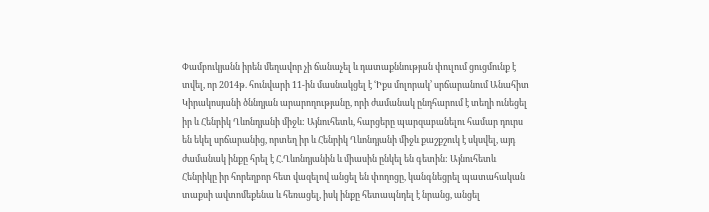Փամբուկյանն իրեն մեղավոր չի ճանաչել և դատաքննության փուլում ցուցմունք է տվել, որ 2014թ. հունվարի 11-ին մասնակցել է ՙԻքս մոլորակ՚ սրճարանում Անահիտ Կիրակոսյանի ծննդյան արարողությանը, որի ժամանակ ընդհարում է տեղի ունեցել իր և Հենրիկ Ղևոնդյանի միջև: Այնուհետև, հարցերը պարզաբանելու համար դուրս են եկել սրճարանից, որտեղ իր և Հենրիկ Ղևոնդյանի միջև քաշքշուկ է սկսվել, այդ ժամանակ ինքը հրել է Հ.Ղևոնդյանին և միասին ընկել են գետին: Այնուհետև Հենրիկը իր հորեղբոր հետ վազելով անցել են փողոցը, կանգնեցրել պատահական տաքսի ավտոմեքենա և հեռացել, իսկ ինքը հետապնդել է նրանց, անցել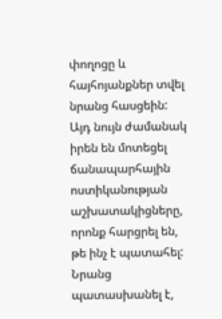փողոցը և հայհոյանքներ տվել նրանց հասցեին: Այդ նույն ժամանակ իրեն են մոտեցել ճանապարհային ոստիկանության աշխատակիցները, որոնք հարցրել են, թե ինչ է պատահել: Նրանց պատասխանել է,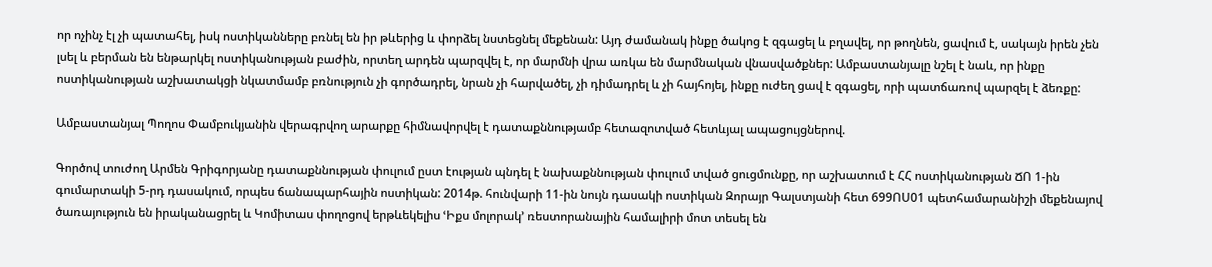որ ոչինչ էլ չի պատահել, իսկ ոստիկանները բռնել են իր թևերից և փորձել նստեցնել մեքենան: Այդ ժամանակ ինքը ծակոց է զգացել և բղավել, որ թողնեն, ցավում է, սակայն իրեն չեն լսել և բերման են ենթարկել ոստիկանության բաժին, որտեղ արդեն պարզվել է, որ մարմնի վրա առկա են մարմնական վնասվածքներ: Ամբաստանյալը նշել է նաև, որ ինքը ոստիկանության աշխատակցի նկատմամբ բռնություն չի գործադրել, նրան չի հարվածել, չի դիմադրել և չի հայհոյել, ինքը ուժեղ ցավ է զգացել, որի պատճառով պարզել է ձեռքը:

Ամբաստանյալ Պողոս Փամբուկյանին վերագրվող արարքը հիմնավորվել է դատաքննությամբ հետազոտված հետևյալ ապացույցներով.

Գործով տուժող Արմեն Գրիգորյանը դատաքննության փուլում ըստ էության պնդել է նախաքննության փուլում տված ցուցմունքը, որ աշխատում է ՀՀ ոստիկանության ՃՈ 1-ին գումարտակի 5-րդ դասակում, որպես ճանապարհային ոստիկան: 2014թ. հունվարի 11-ին նույն դասակի ոստիկան Զորայր Գալստյանի հետ 699ՈՍ01 պետհամարանիշի մեքենայով ծառայություն են իրականացրել և Կոմիտաս փողոցով երթևեկելիս ՙԻքս մոլորակ՚ ռեստորանային համալիրի մոտ տեսել են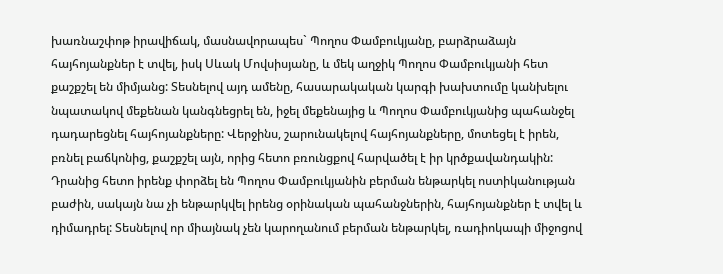խառնաշփոթ իրավիճակ, մասնավորապես` Պողոս Փամբուկյանը, բարձրաձայն հայհոյանքներ է տվել, իսկ Սևակ Մովսիսյանը, և մեկ աղջիկ Պողոս Փամբուկյանի հետ քաշքշել են միմյանց: Տեսնելով այդ ամենը, հասարակական կարգի խախտումը կանխելու նպատակով մեքենան կանգնեցրել են, իջել մեքենայից և Պողոս Փամբուկյանից պահանջել դադարեցնել հայհոյանքները: Վերջինս, շարունակելով հայհոյանքները, մոտեցել է իրեն, բռնել բաճկոնից, քաշքշել այն, որից հետո բռունցքով հարվածել է իր կրծքավանդակին: Դրանից հետո իրենք փորձել են Պողոս Փամբուկյանին բերման ենթարկել ոստիկանության բաժին, սակայն նա չի ենթարկվել իրենց օրինական պահանջներին, հայհոյանքներ է տվել և դիմադրել: Տեսնելով որ միայնակ չեն կարողանում բերման ենթարկել, ռադիոկապի միջոցով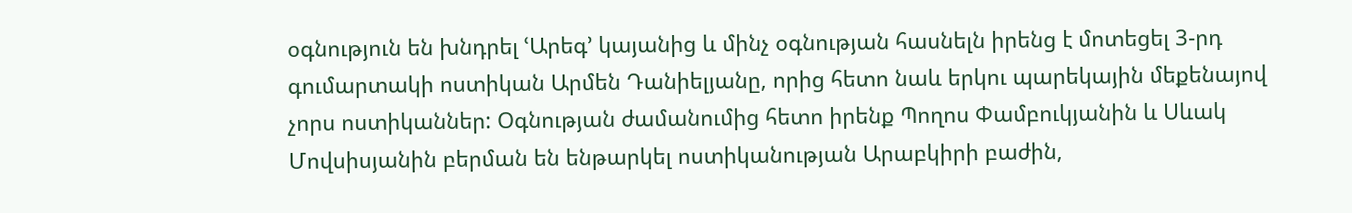օգնություն են խնդրել ՙԱրեգ՚ կայանից և մինչ օգնության հասնելն իրենց է մոտեցել 3-րդ գումարտակի ոստիկան Արմեն Դանիելյանը, որից հետո նաև երկու պարեկային մեքենայով չորս ոստիկաններ: Օգնության ժամանումից հետո իրենք Պողոս Փամբուկյանին և Սևակ Մովսիսյանին բերման են ենթարկել ոստիկանության Արաբկիրի բաժին,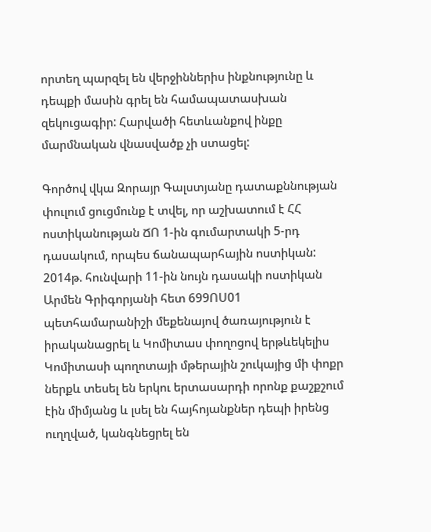որտեղ պարզել են վերջիններիս ինքնությունը և դեպքի մասին գրել են համապատասխան զեկուցագիր: Հարվածի հետևանքով ինքը մարմնական վնասվածք չի ստացել:

Գործով վկա Զորայր Գալստյանը դատաքննության փուլում ցուցմունք է տվել, որ աշխատում է ՀՀ ոստիկանության ՃՈ 1-ին գումարտակի 5-րդ դասակում, որպես ճանապարհային ոստիկան: 2014թ. հունվարի 11-ին նույն դասակի ոստիկան Արմեն Գրիգորյանի հետ 699ՈՍ01 պետհամարանիշի մեքենայով ծառայություն է իրականացրել և Կոմիտաս փողոցով երթևեկելիս Կոմիտասի պողոտայի մթերային շուկայից մի փոքր ներքև տեսել են երկու երտասարդի որոնք քաշքշում էին միմյանց և լսել են հայհոյանքներ դեպի իրենց ուղղված, կանգնեցրել են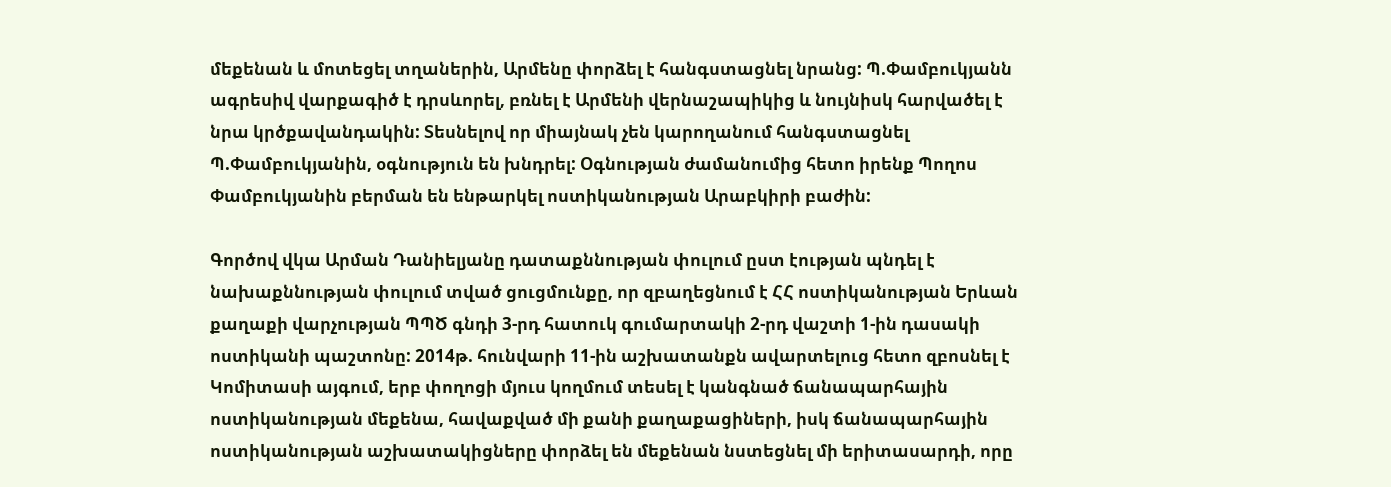մեքենան և մոտեցել տղաներին, Արմենը փորձել է հանգստացնել նրանց: Պ.Փամբուկյանն ագրեսիվ վարքագիծ է դրսևորել, բռնել է Արմենի վերնաշապիկից և նույնիսկ հարվածել է նրա կրծքավանդակին: Տեսնելով որ միայնակ չեն կարողանում հանգստացնել Պ.Փամբուկյանին, օգնություն են խնդրել: Օգնության ժամանումից հետո իրենք Պողոս Փամբուկյանին բերման են ենթարկել ոստիկանության Արաբկիրի բաժին:

Գործով վկա Արման Դանիելյանը դատաքննության փուլում ըստ էության պնդել է նախաքննության փուլում տված ցուցմունքը, որ զբաղեցնում է ՀՀ ոստիկանության Երևան քաղաքի վարչության ՊՊԾ գնդի 3-րդ հատուկ գումարտակի 2-րդ վաշտի 1-ին դասակի ոստիկանի պաշտոնը: 2014թ. հունվարի 11-ին աշխատանքն ավարտելուց հետո զբոսնել է Կոմիտասի այգում, երբ փողոցի մյուս կողմում տեսել է կանգնած ճանապարհային ոստիկանության մեքենա, հավաքված մի քանի քաղաքացիների, իսկ ճանապարհային ոստիկանության աշխատակիցները փորձել են մեքենան նստեցնել մի երիտասարդի, որը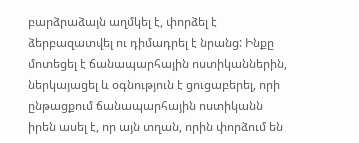բարձրաձայն աղմկել է, փորձել է ձերբազատվել ու դիմադրել է նրանց: Ինքը մոտեցել է ճանապարհային ոստիկաններին, ներկայացել և օգնություն է ցուցաբերել, որի ընթացքում ճանապարհային ոստիկանն իրեն ասել է, որ այն տղան, որին փորձում են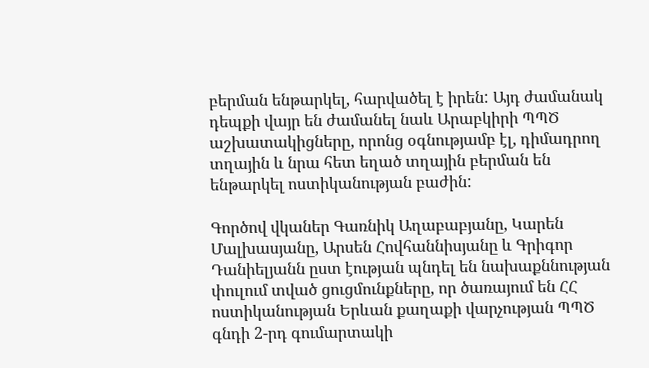բերման ենթարկել, հարվածել է իրեն: Այդ ժամանակ դեպքի վայր են ժամանել նաև Արաբկիրի ՊՊԾ աշխատակիցները, որոնց օգնությամբ էլ, դիմադրող տղային և նրա հետ եղած տղային բերման են ենթարկել ոստիկանության բաժին:

Գործով վկաներ Գառնիկ Աղաբաբյանը, Կարեն Մալխասյանը, Արսեն Հովհաննիսյանը և Գրիգոր Դանիելյանն ըստ էության պնդել են նախաքննության փուլում տված ցուցմունքները, որ ծառայում են ՀՀ ոստիկանության Երևան քաղաքի վարչության ՊՊԾ գնդի 2-րդ գումարտակի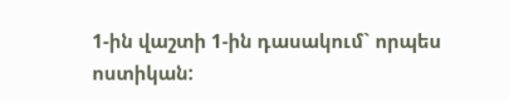1-ին վաշտի 1-ին դասակում` որպես ոստիկան: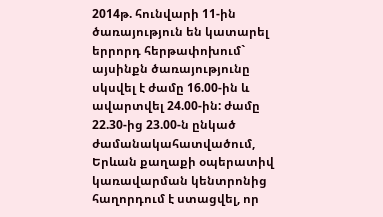2014թ. հունվարի 11-ին ծառայություն են կատարել երրորդ հերթափոխում` այսինքն ծառայությունը սկսվել է ժամը 16.00-ին և ավարտվել 24.00-ին: ժամը 22.30-ից 23.00-ն ընկած ժամանակահատվածում, Երևան քաղաքի օպերատիվ կառավարման կենտրոնից հաղորդում է ստացվել, որ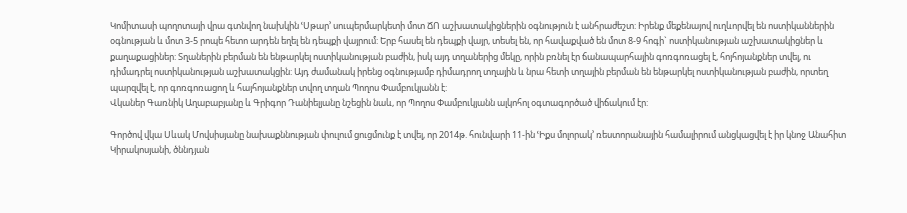Կոմիտասի պողոտայի վրա գտնվող նախկին ՙՍթար՚ սուպերմարկետի մոտ ՃՈ աշխատակիցներին օգնություն է անհրաժեշտ: Իրենք մեքենայով ուղևորվել են ոստիկաններին օգնության և մոտ 3-5 րոպե հետո արդեն եղել են դեպքի վայրում: Երբ հասել են դեպքի վայր, տեսել են, որ հավաքված են մոտ 8-9 հոգի` ոստիկանության աշխատակիցներ և քաղաքացիներ: Տղաներին բերման են ենթարկել ոստիկանության բաժին, իսկ այդ տղաներից մեկը, որին բռնել էր ճանապարհային գոռգոռացել է, հոյհոյանքներ տվել, ու դիմադրել ոստիկանության աշխատակցին: Այդ ժամանակ իրենց օգնությամբ դիմադրող տղային և նրա հետի տղային բերման են ենթարկել ոստիկանության բաժին, որտեղ պարզվել է, որ գոռգոռացող և հայհոյանքներ տվող տղան Պողոս Փամբուկյանն է:
Վկաներ Գառնիկ Աղաբաբյանը և Գրիգոր Դանիելյանը նշեցին նաև, որ Պողոս Փամբուկյանն ալկոհոլ օգտագործած վիճակում էր:

Գործով վկա Սևակ Մովսիսյանը նախաքննության փուլում ցուցմունք է տվել, որ 2014թ. հունվարի 11-ին ՙԻքս մոլորակ՚ ռեստորանային համալիրում անցկացվել է իր կնոջ Անահիտ Կիրակոսյանի, ծննդյան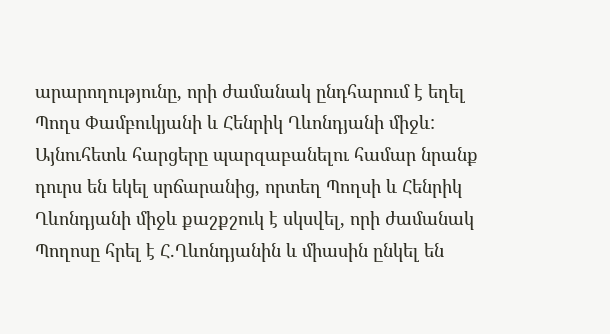արարողությունը, որի ժամանակ ընդհարում է եղել Պողս Փամբուկյանի և Հենրիկ Ղևոնդյանի միջև: Այնուհետև հարցերը պարզաբանելու համար նրանք դուրս են եկել սրճարանից, որտեղ Պողսի և Հենրիկ Ղևոնդյանի միջև քաշքշուկ է սկսվել, որի ժամանակ Պողոսը հրել է Հ.Ղևոնդյանին և միասին ընկել են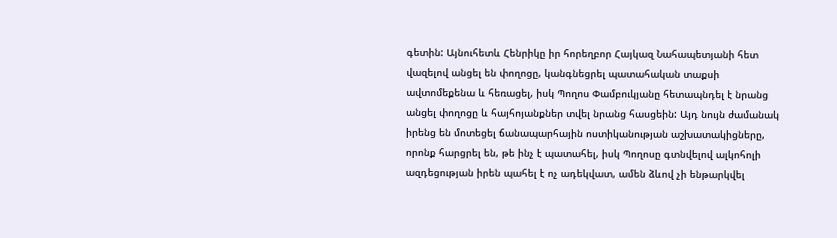գետին: Այնուհետև Հենրիկը իր հորեղբոր Հայկազ Նահապետյանի հետ վազելով անցել են փողոցը, կանգնեցրել պատահական տաքսի ավտոմեքենա և հեռացել, իսկ Պողոս Փամբուկյանը հետապնդել է նրանց անցել փողոցը և հայհոյանքներ տվել նրանց հասցեին: Այդ նույն ժամանակ իրենց են մոտեցել ճանապարհային ոստիկանության աշխատակիցները, որոնք հարցրել են, թե ինչ է պատահել, իսկ Պողոսը գտնվելով ալկոհոլի ազդեցության իրեն պահել է ոչ ադեկվատ, ամեն ձևով չի ենթարկվել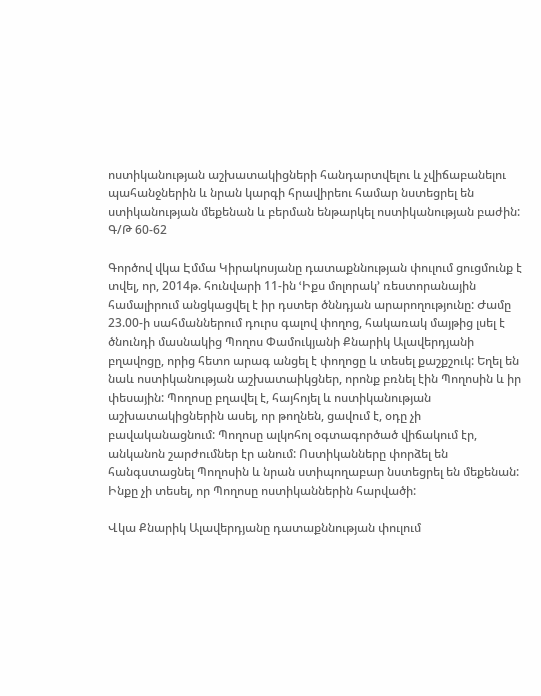ոստիկանության աշխատակիցների հանդարտվելու և չվիճաբանելու պահանջներին և նրան կարգի հրավիրեու համար նստեցրել են ստիկանության մեքենան և բերման ենթարկել ոստիկանության բաժին:
Գ/Թ 60-62

Գործով վկա Էմմա Կիրակոսյանը դատաքննության փուլում ցուցմունք է տվել, որ, 2014թ. հունվարի 11-ին ՙԻքս մոլորակ՚ ռեստորանային համալիրում անցկացվել է իր դստեր ծննդյան արարողությունը: Ժամը 23.00-ի սահմաններում դուրս գալով փողոց, հակառակ մայթից լսել է ծնունդի մասնակից Պողոս Փամուկյանի Քնարիկ Ալավերդյանի բղավոցը, որից հետո արագ անցել է փողոցը և տեսել քաշքշուկ: Եղել են նաև ոստիկանության աշխատաիկցներ, որոնք բռնել էին Պողոսին և իր փեսային: Պողոսը բղավել է, հայհոյել և ոստիկանության աշխատակիցներին ասել, որ թողնեն, ցավում է, օդը չի բավականացնում: Պողոսը ալկոհոլ օգտագործած վիճակում էր, անկանոն շարժումներ էր անում: Ոստիկանները փորձել են հանգստացնել Պողոսին և նրան ստիպողաբար նստեցրել են մեքենան: Ինքը չի տեսել, որ Պողոսը ոստիկաններին հարվածի:

Վկա Քնարիկ Ալավերդյանը դատաքննության փուլում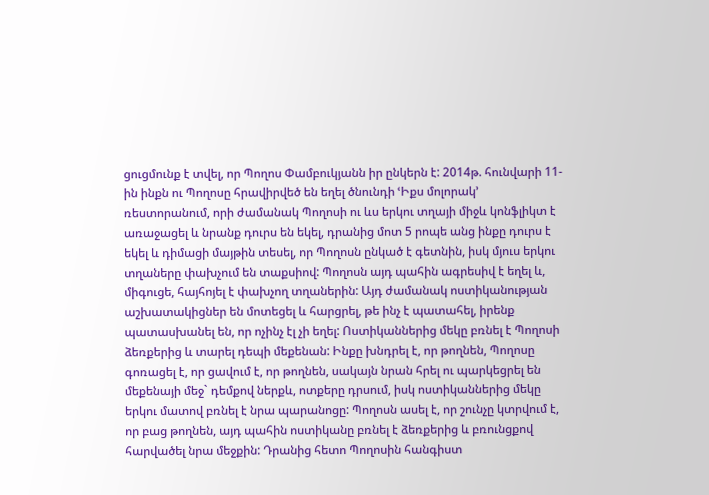ցուցմունք է տվել, որ Պողոս Փամբուկյանն իր ընկերն է: 2014թ. հունվարի 11-ին ինքն ու Պողոսը հրավիրվեծ են եղել ծնունդի ՙԻքս մոլորակ՚ ռեստորանում, որի ժամանակ Պողոսի ու ևս երկու տղայի միջև կոնֆլիկտ է առաջացել և նրանք դուրս են եկել, դրանից մոտ 5 րոպե անց ինքը դուրս է եկել և դիմացի մայթին տեսել, որ Պողոսն ընկած է գետնին, իսկ մյուս երկու տղաները փախչում են տաքսիով: Պողոսն այդ պահին ագրեսիվ է եղել և, միգուցե, հայհոյել է փախչող տղաներին: Այդ ժամանակ ոստիկանության աշխատակիցներ են մոտեցել և հարցրել, թե ինչ է պատահել, իրենք պատասխանել են, որ ոչինչ էլ չի եղել: Ոստիկաններից մեկը բռնել է Պողոսի ձեռքերից և տարել դեպի մեքենան: Ինքը խնդրել է, որ թողնեն, Պողոսը գոռացել է, որ ցավում է, որ թողնեն, սակայն նրան հրել ու պարկեցրել են մեքենայի մեջ` դեմքով ներքև, ոտքերը դրսում, իսկ ոստիկաններից մեկը երկու մատով բռնել է նրա պարանոցը: Պողոսն ասել է, որ շունչը կտրվում է, որ բաց թողնեն, այդ պահին ոստիկանը բռնել է ձեռքերից և բռունցքով հարվածել նրա մեջքին: Դրանից հետո Պողոսին հանգիստ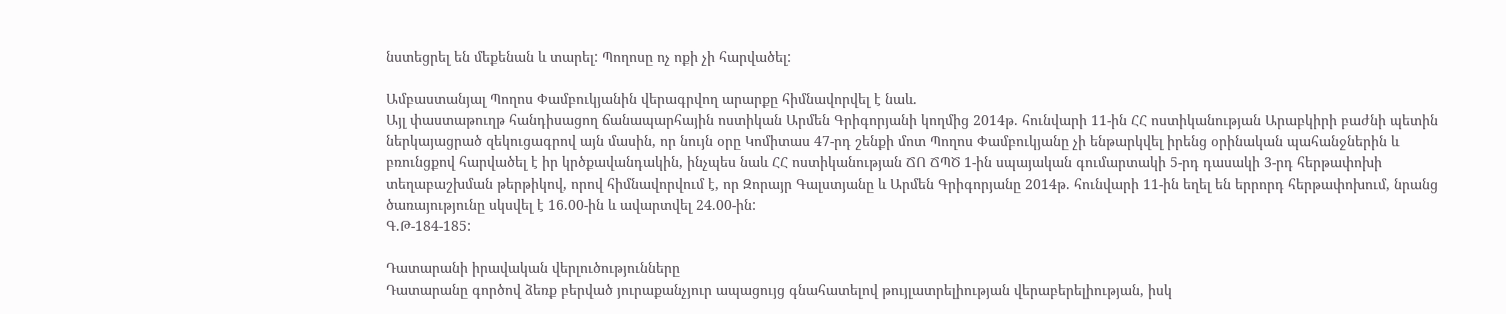նստեցրել են մեքենան և տարել: Պողոսը ոչ ոքի չի հարվածել:

Ամբաստանյալ Պողոս Փամբուկյանին վերագրվող արարքը հիմնավորվել է նաև.
Այլ փաստաթուղթ հանդիսացող ճանապարհային ոստիկան Արմեն Գրիգորյանի կողմից 2014թ. հունվարի 11-ին ՀՀ ոստիկանության Արաբկիրի բաժնի պետին ներկայացրած զեկուցագրով այն մասին, որ նույն օրը Կոմիտաս 47-րդ շենքի մոտ Պողոս Փամբուկյանը չի ենթարկվել իրենց օրինական պահանջներին և բռունցքով հարվածել է իր կրծքավանդակին, ինչպես նաև ՀՀ ոստիկանության ՃՈ ՃՊԾ 1-ին սպայական գումարտակի 5-րդ դասակի 3-րդ հերթափոխի տեղաբաշխման թերթիկով, որով հիմնավորվում է, որ Զորայր Գալստյանը և Արմեն Գրիգորյանը 2014թ. հունվարի 11-ին եղել են երրորդ հերթափոխում, նրանց ծառայությունը սկսվել է 16.00-ին և ավարտվել 24.00-ին:
Գ.Թ-184-185:

Դատարանի իրավական վերլուծությունները
Դատարանը գործով ձեռք բերված յուրաքանչյուր ապացույց գնահատելով թույլատրելիության վերաբերելիության, իսկ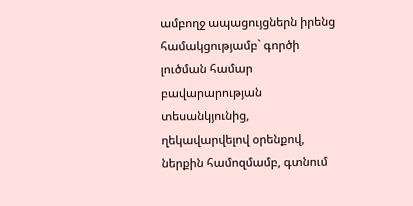ամբողջ ապացույցներն իրենց համակցությամբ` գործի լուծման համար բավարարության տեսանկյունից, ղեկավարվելով օրենքով, ներքին համոզմամբ, գտնում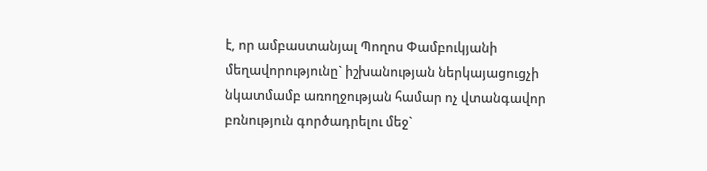է, որ ամբաստանյալ Պողոս Փամբուկյանի մեղավորությունը` իշխանության ներկայացուցչի նկատմամբ առողջության համար ոչ վտանգավոր բռնություն գործադրելու մեջ`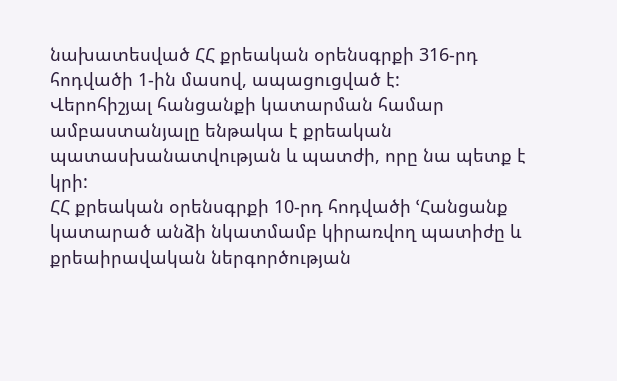նախատեսված ՀՀ քրեական օրենսգրքի 316-րդ հոդվածի 1-ին մասով, ապացուցված է:
Վերոհիշյալ հանցանքի կատարման համար ամբաստանյալը ենթակա է քրեական պատասխանատվության և պատժի, որը նա պետք է կրի:
ՀՀ քրեական օրենսգրքի 10-րդ հոդվածի ՙՀանցանք կատարած անձի նկատմամբ կիրառվող պատիժը և քրեաիրավական ներգործության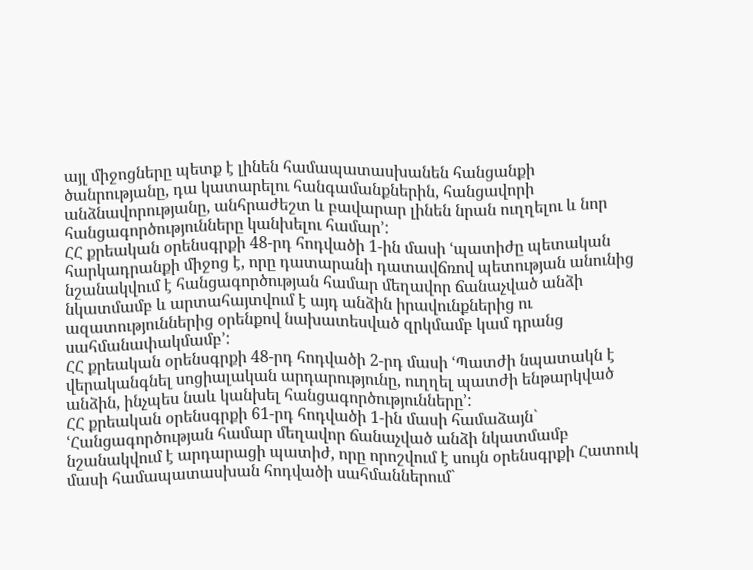այլ միջոցները պետք է լինեն համապատասխանեն հանցանքի ծանրությանը, դա կատարելու հանգամանքներին, հանցավորի անձնավորությանը, անհրաժեշտ և բավարար լինեն նրան ուղղելու և նոր հանցագործությունները կանխելու համար՚:
ՀՀ քրեական օրենսգրքի 48-րդ հոդվածի 1-ին մասի ՙպատիժը պետական հարկադրանքի միջոց է, որը դատարանի դատավճռով պետության անունից նշանակվում է հանցագործության համար մեղավոր ճանաչված անձի նկատմամբ և արտահայտվում է այդ անձին իրավունքներից ու ազատություններից օրենքով նախատեսված զրկմամբ կամ դրանց սահմանափակմամբ՚:
ՀՀ քրեական օրենսգրքի 48-րդ հոդվածի 2-րդ մասի ՙՊատժի նպատակն է վերականգնել սոցիալական արդարությունը, ուղղել պատժի ենթարկված անձին, ինչպես նաև կանխել հանցագործությունները՚:
ՀՀ քրեական օրենսգրքի 61-րդ հոդվածի 1-ին մասի համաձայն` ՙՀանցագործության համար մեղավոր ճանաչված անձի նկատմամբ նշանակվում է արդարացի պատիժ, որը որոշվում է սույն օրենսգրքի Հատուկ մասի համապատասխան հոդվածի սահմաններում`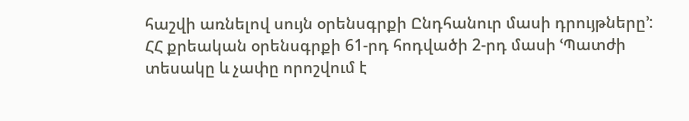հաշվի առնելով սույն օրենսգրքի Ընդհանուր մասի դրույթները՚:
ՀՀ քրեական օրենսգրքի 61-րդ հոդվածի 2-րդ մասի ՙՊատժի տեսակը և չափը որոշվում է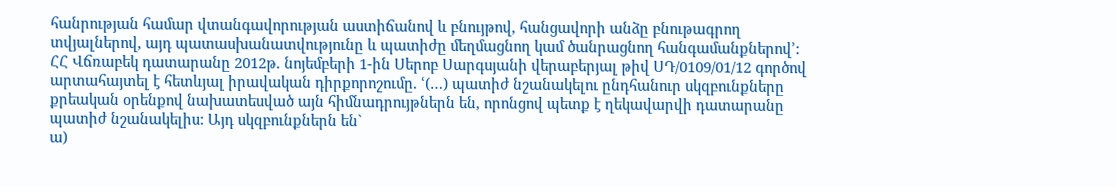հանրության համար վտանգավորության աստիճանով և բնույթով, հանցավորի անձը բնութագրող տվյալներով, այդ պատասխանատվությունը և պատիժը մեղմացնող կամ ծանրացնող հանգամանքներով՚:
ՀՀ Վճռաբեկ դատարանը 2012թ. նոյեմբերի 1-ին Սերոբ Սարգսյանի վերաբերյալ թիվ ՍԴ/0109/01/12 գործով արտահայտել է հետևյալ իրավական դիրքորոշումը. ՙ(…) պատիժ նշանակելու ընդհանուր սկզբունքները քրեական օրենքով նախատեսված այն հիմնադրույթներն են, որոնցով պետք է ղեկավարվի դատարանը պատիժ նշանակելիս: Այդ սկզբունքներն են`
ա)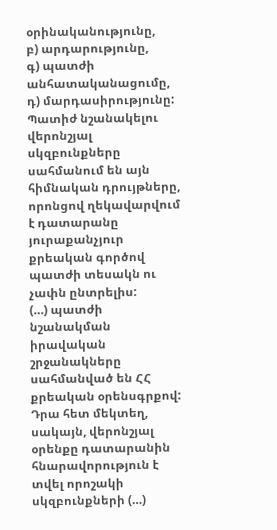օրինականությունը,
բ) արդարությունը,
գ) պատժի անհատականացումը,
դ) մարդասիրությունը:
Պատիժ նշանակելու վերոնշյալ սկզբունքները սահմանում են այն հիմնական դրույթները, որոնցով ղեկավարվում է դատարանը յուրաքանչյուր քրեական գործով պատժի տեսակն ու չափն ընտրելիս:
(…) պատժի նշանակման իրավական շրջանակները սահմանված են ՀՀ քրեական օրենսգրքով: Դրա հետ մեկտեղ, սակայն, վերոնշյալ օրենքը դատարանին հնարավորություն է տվել որոշակի սկզբունքների (…)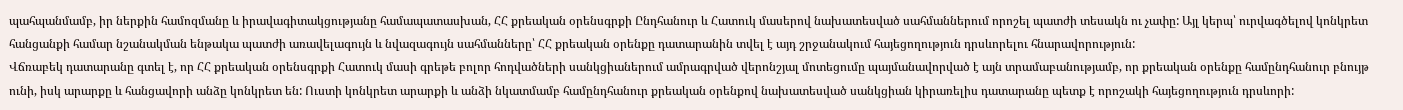պահպանմամբ, իր ներքին համոզմանը և իրավագիտակցությանը համապատասխան, ՀՀ քրեական օրենսգրքի Ընդհանուր և Հատուկ մասերով նախատեսված սահմաններում որոշել պատժի տեսակն ու չափը: Այլ կերպ՝ ուրվագծելով կոնկրետ հանցանքի համար նշանակման ենթակա պատժի առավելագույն և նվազագույն սահմանները՝ ՀՀ քրեական օրենքը դատարանին տվել է այդ շրջանակում հայեցողություն դրսևորելու հնարավորություն:
Վճռաբեկ դատարանը գտել է, որ ՀՀ քրեական օրենսգրքի Հատուկ մասի գրեթե բոլոր հոդվածների սանկցիաներում ամրագրված վերոնշյալ մոտեցումը պայմանավորված է այն տրամաբանությամբ, որ քրեական օրենքը համընդհանուր բնույթ ունի, իսկ արարքը և հանցավորի անձը կոնկրետ են: Ուստի կոնկրետ արարքի և անձի նկատմամբ համընդհանուր քրեական օրենքով նախատեսված սանկցիան կիրառելիս դատարանը պետք է որոշակի հայեցողություն դրսևորի: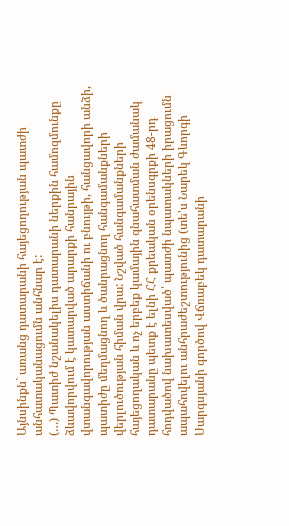Այնսինքն` առանց դատարանի հայեցողության պատժի անհատականացումն անհնար է:
(…) Պատիժ նշանակելիս դատարանի ներքին համոզմունքը ձևավորվում է կատարված արարքի հանրային վտանգավորության աստիճանի ու բնույթի, հանցավորի անձի, պատիժը մեղմացնող և ծանրացնող հանգամանքների վերլուծության հիման վրա: Նշված հանգամանքների հայեցողական և ոչ երբեք կամային գնահատման ժամանակ դատարանը պետք է ելնի ՀՀ քրեական օրենսգրքի 48-րդ հոդվածով նախատեսված՝ պատժի նպատակների իրացումն ապահովելու անհրաժեշտությունից (տե'ս Նարեկ Գևորգի Սարգսյանի գործով Վճռաբեկ դատարանի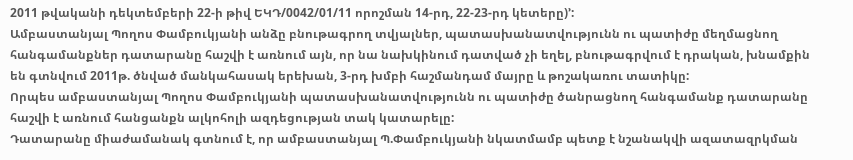2011 թվականի դեկտեմբերի 22-ի թիվ ԵԿԴ/0042/01/11 որոշման 14-րդ, 22-23-րդ կետերը)՚:
Ամբաստանյալ Պողոս Փամբուկյանի անձը բնութագրող տվյալներ, պատասխանատվությունն ու պատիժը մեղմացնող հանգամանքներ դատարանը հաշվի է առնում այն, որ նա նախկինում դատված չի եղել, բնութագրվում է դրական, խնամքին են գտնվում 2011թ. ծնված մանկահասակ երեխան, 3-րդ խմբի հաշմանդամ մայրը և թոշակառու տատիկը:
Որպես ամբաստանյալ Պողոս Փամբուկյանի պատասխանատվությունն ու պատիժը ծանրացնող հանգամանք դատարանը հաշվի է առնում հանցանքն ալկոհոլի ազդեցության տակ կատարելը:
Դատարանը միաժամանակ գտնում է, որ ամբաստանյալ Պ.Փամբուկյանի նկատմամբ պետք է նշանակվի ազատազրկման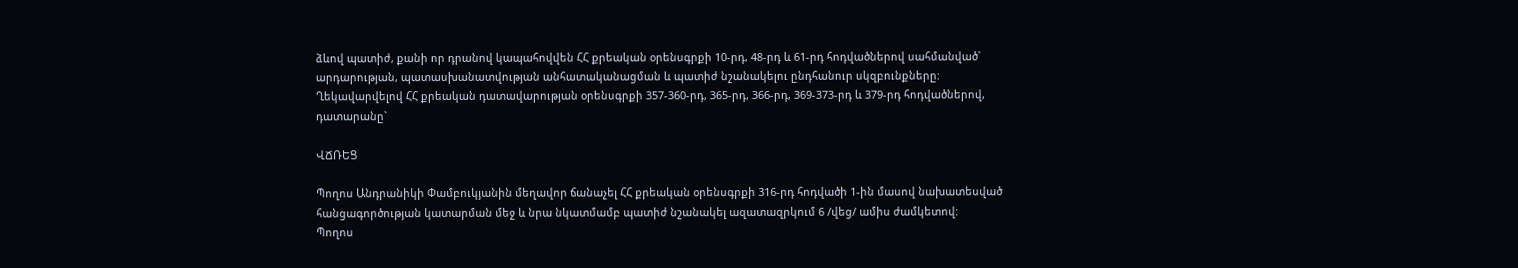ձևով պատիժ, քանի որ դրանով կապահովվեն ՀՀ քրեական օրենսգրքի 10-րդ, 48-րդ և 61-րդ հոդվածներով սահմանված` արդարության, պատասխանատվության անհատականացման և պատիժ նշանակելու ընդհանուր սկզբունքները:
Ղեկավարվելով ՀՀ քրեական դատավարության օրենսգրքի 357-360-րդ, 365-րդ, 366-րդ, 369-373-րդ և 379-րդ հոդվածներով, դատարանը`

ՎՃՌԵՑ

Պողոս Անդրանիկի Փամբուկյանին մեղավոր ճանաչել ՀՀ քրեական օրենսգրքի 316-րդ հոդվածի 1-ին մասով նախատեսված հանցագործության կատարման մեջ և նրա նկատմամբ պատիժ նշանակել ազատազրկում 6 /վեց/ ամիս ժամկետով:
Պողոս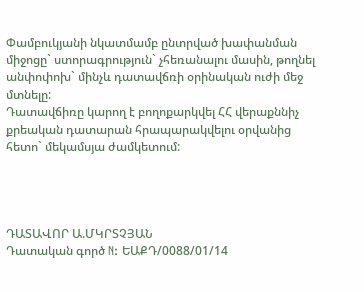Փամբուկյանի նկատմամբ ընտրված խափանման միջոցը` ստորագրություն` չհեռանալու մասին, թողնել անփոփոխ` մինչև դատավճռի օրինական ուժի մեջ մտնելը:
Դատավճիռը կարող է բողոքարկվել ՀՀ վերաքննիչ քրեական դատարան հրապարակվելու օրվանից հետո` մեկամսյա ժամկետում:




ԴԱՏԱՎՈՐ Ա.ՄԿՐՏՉՅԱՆ
Դատական գործ N: ԵԱՔԴ/0088/01/14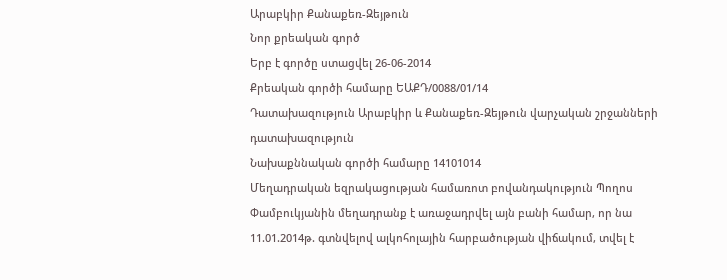Արաբկիր Քանաքեռ-Զեյթուն
Նոր քրեական գործ
Երբ է գործը ստացվել 26-06-2014
Քրեական գործի համարը ԵԱՔԴ/0088/01/14
Դատախազություն Արաբկիր և Քանաքեռ-Զեյթուն վարչական շրջանների դատախազություն
Նախաքննական գործի համարը 14101014
Մեղադրական եզրակացության համառոտ բովանդակություն Պողոս Փամբուկյանին մեղադրանք է առաջադրվել այն բանի համար, որ նա 11.01.2014թ. գտնվելով ալկոհոլային հարբածության վիճակում, տվել է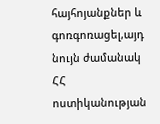հայհոյանքներ և գոռգոռացել,այդ նույն ժամանակ ՀՀ ոստիկանության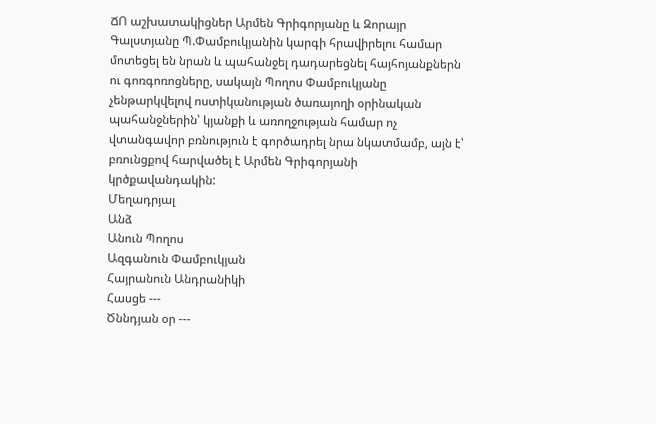ՃՈ աշխատակիցներ Արմեն Գրիգորյանը և Զորայր Գալստյանը Պ.Փամբուկյանին կարգի հրավիրելու համար մոտեցել են նրան և պահանջել դադարեցնել հայհոյանքներն ու գոռգոռոցները, սակայն Պողոս Փամբուկյանը չենթարկվելով ոստիկանության ծառայողի օրինական պահանջներին՝ կյանքի և առողջության համար ոչ վտանգավոր բռնություն է գործադրել նրա նկատմամբ, այն է՝ բռունցքով հարվածել է Արմեն Գրիգորյանի կրծքավանդակին:
Մեղադրյալ
Անձ
Անուն Պողոս
Ազգանուն Փամբուկյան
Հայրանուն Անդրանիկի
Հասցե ---
Ծննդյան օր ---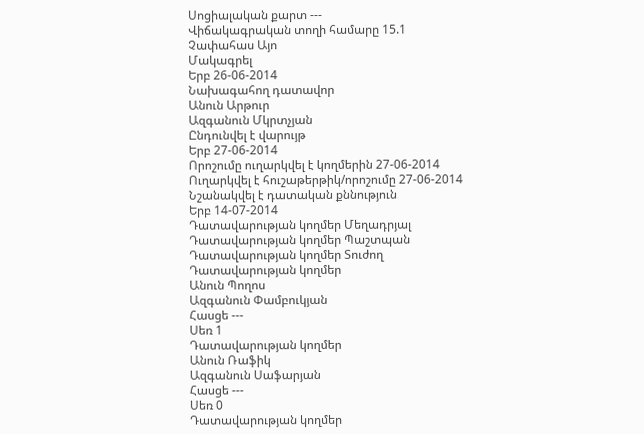Սոցիալական քարտ ---
Վիճակագրական տողի համարը 15.1
Չափահաս Այո
Մակագրել
Երբ 26-06-2014
Նախագահող դատավոր
Անուն Արթուր
Ազգանուն Մկրտչյան
Ընդունվել է վարույթ
Երբ 27-06-2014
Որոշումը ուղարկվել է կողմերին 27-06-2014
Ուղարկվել է հուշաթերթիկ/որոշումը 27-06-2014
Նշանակվել է դատական քննություն
Երբ 14-07-2014
Դատավարության կողմեր Մեղադրյալ
Դատավարության կողմեր Պաշտպան
Դատավարության կողմեր Տուժող
Դատավարության կողմեր
Անուն Պողոս
Ազգանուն Փամբուկյան
Հասցե ---
Սեռ 1
Դատավարության կողմեր
Անուն Ռաֆիկ
Ազգանուն Սաֆարյան
Հասցե ---
Սեռ 0
Դատավարության կողմեր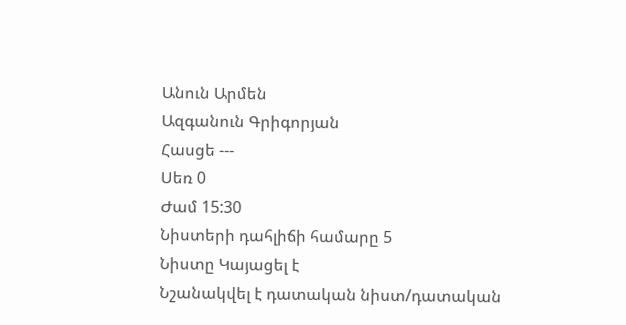Անուն Արմեն
Ազգանուն Գրիգորյան
Հասցե ---
Սեռ 0
Ժամ 15:30
Նիստերի դահլիճի համարը 5
Նիստը Կայացել է
Նշանակվել է դատական նիստ/դատական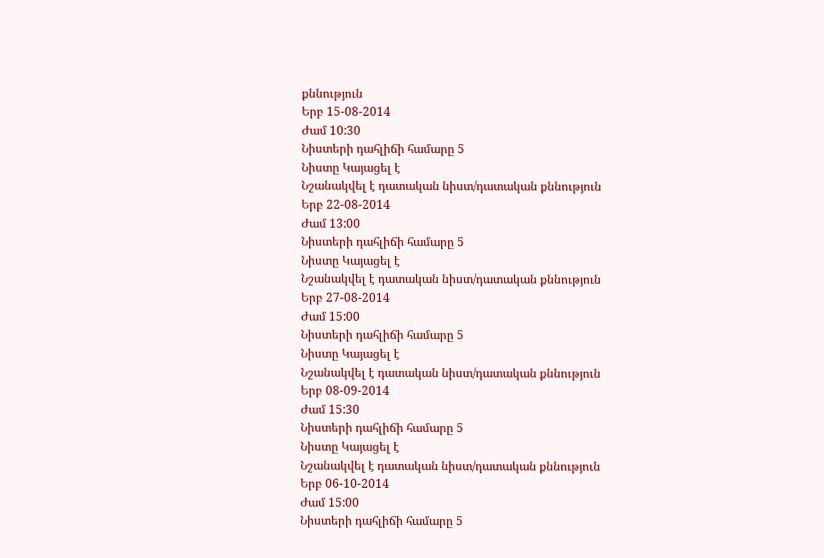քննություն
Երբ 15-08-2014
Ժամ 10:30
Նիստերի դահլիճի համարը 5
Նիստը Կայացել է
Նշանակվել է դատական նիստ/դատական քննություն
Երբ 22-08-2014
Ժամ 13:00
Նիստերի դահլիճի համարը 5
Նիստը Կայացել է
Նշանակվել է դատական նիստ/դատական քննություն
Երբ 27-08-2014
Ժամ 15:00
Նիստերի դահլիճի համարը 5
Նիստը Կայացել է
Նշանակվել է դատական նիստ/դատական քննություն
Երբ 08-09-2014
Ժամ 15:30
Նիստերի դահլիճի համարը 5
Նիստը Կայացել է
Նշանակվել է դատական նիստ/դատական քննություն
Երբ 06-10-2014
Ժամ 15:00
Նիստերի դահլիճի համարը 5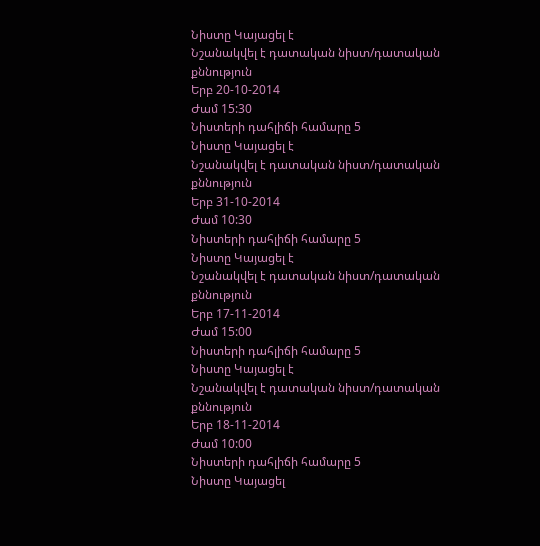Նիստը Կայացել է
Նշանակվել է դատական նիստ/դատական քննություն
Երբ 20-10-2014
Ժամ 15:30
Նիստերի դահլիճի համարը 5
Նիստը Կայացել է
Նշանակվել է դատական նիստ/դատական քննություն
Երբ 31-10-2014
Ժամ 10:30
Նիստերի դահլիճի համարը 5
Նիստը Կայացել է
Նշանակվել է դատական նիստ/դատական քննություն
Երբ 17-11-2014
Ժամ 15:00
Նիստերի դահլիճի համարը 5
Նիստը Կայացել է
Նշանակվել է դատական նիստ/դատական քննություն
Երբ 18-11-2014
Ժամ 10:00
Նիստերի դահլիճի համարը 5
Նիստը Կայացել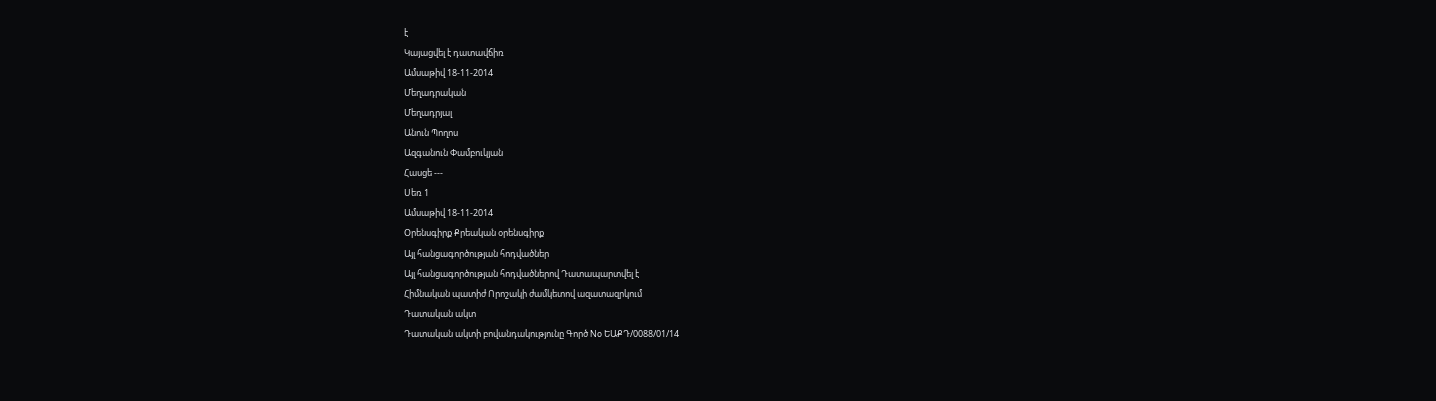է
Կայացվել է դատավճիռ
Ամսաթիվ 18-11-2014
Մեղադրական
Մեղադրյալ
Անուն Պողոս
Ազգանուն Փամբուկյան
Հասցե ---
Սեռ 1
Ամսաթիվ 18-11-2014
Օրենսգիրք Քրեական օրենսգիրք
Այլ հանցագործության հոդվածներ
Այլ հանցագործության հոդվածներով Դատապարտվել է
Հիմնական պատիժ Որոշակի ժամկետով ազատազրկում
Դատական ակտ
Դատական ակտի բովանդակությունը Գործ No ԵԱՔԴ/0088/01/14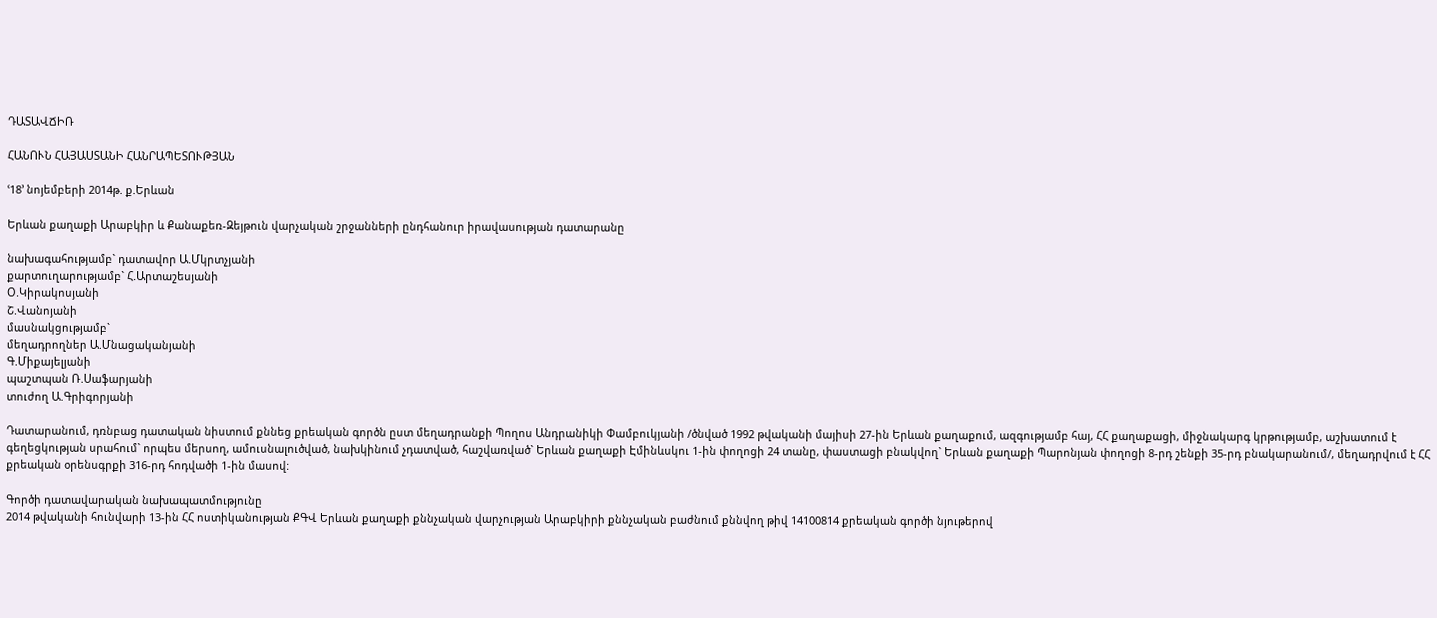ԴԱՏԱՎՃԻՌ

ՀԱՆՈՒՆ ՀԱՅԱՍՏԱՆԻ ՀԱՆՐԱՊԵՏՈՒԹՅԱՆ

ՙ18՚ նոյեմբերի 2014թ. ք.Երևան

Երևան քաղաքի Արաբկիր և Քանաքեռ-Զեյթուն վարչական շրջանների ընդհանուր իրավասության դատարանը

նախագահությամբ` դատավոր Ա.Մկրտչյանի
քարտուղարությամբ` Հ.Արտաշեսյանի
Օ.Կիրակոսյանի
Շ.Վանոյանի
մասնակցությամբ`
մեղադրողներ Ա.Մնացականյանի
Գ.Միքայելյանի
պաշտպան Ռ.Սաֆարյանի
տուժող Ա.Գրիգորյանի

Դատարանում, դռնբաց դատական նիստում քննեց քրեական գործն ըստ մեղադրանքի Պողոս Անդրանիկի Փամբուկյանի /ծնված 1992 թվականի մայիսի 27-ին Երևան քաղաքում, ազգությամբ հայ, ՀՀ քաղաքացի, միջնակարգ կրթությամբ, աշխատում է գեղեցկության սրահում` որպես մերսող, ամուսնալուծված, նախկինում չդատված, հաշվառված` Երևան քաղաքի Էմինևսկու 1-ին փողոցի 24 տանը, փաստացի բնակվող` Երևան քաղաքի Պարոնյան փողոցի 8-րդ շենքի 35-րդ բնակարանում/, մեղադրվում է ՀՀ քրեական օրենսգրքի 316-րդ հոդվածի 1-ին մասով:

Գործի դատավարական նախապատմությունը
2014 թվականի հունվարի 13-ին ՀՀ ոստիկանության ՔԳՎ Երևան քաղաքի քննչական վարչության Արաբկիրի քննչական բաժնում քննվող թիվ 14100814 քրեական գործի նյութերով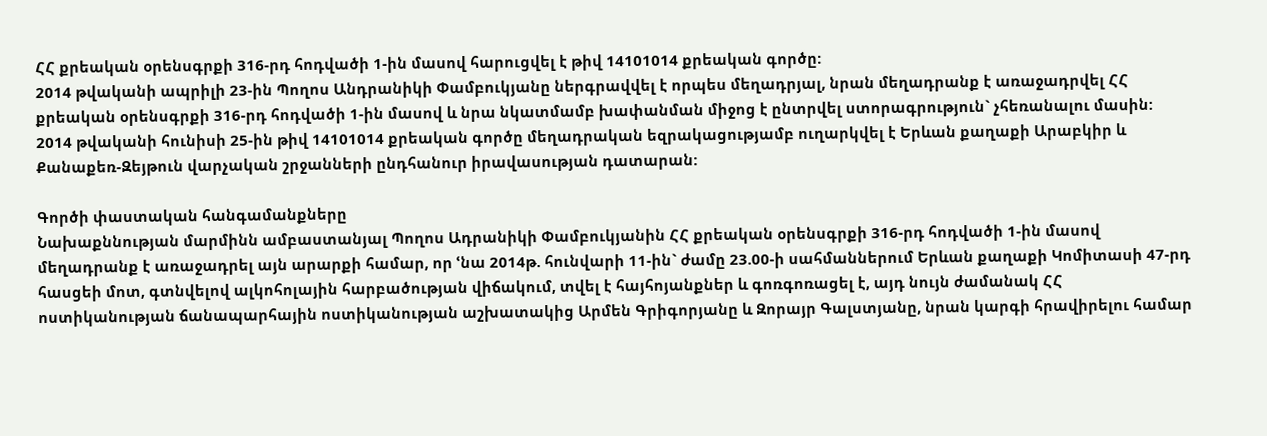ՀՀ քրեական օրենսգրքի 316-րդ հոդվածի 1-ին մասով հարուցվել է թիվ 14101014 քրեական գործը:
2014 թվականի ապրիլի 23-ին Պողոս Անդրանիկի Փամբուկյանը ներգրավվել է որպես մեղադրյալ, նրան մեղադրանք է առաջադրվել ՀՀ քրեական օրենսգրքի 316-րդ հոդվածի 1-ին մասով և նրա նկատմամբ խափանման միջոց է ընտրվել ստորագրություն` չհեռանալու մասին:
2014 թվականի հունիսի 25-ին թիվ 14101014 քրեական գործը մեղադրական եզրակացությամբ ուղարկվել է Երևան քաղաքի Արաբկիր և Քանաքեռ-Զեյթուն վարչական շրջանների ընդհանուր իրավասության դատարան:

Գործի փաստական հանգամանքները
Նախաքննության մարմինն ամբաստանյալ Պողոս Ադրանիկի Փամբուկյանին ՀՀ քրեական օրենսգրքի 316-րդ հոդվածի 1-ին մասով մեղադրանք է առաջադրել այն արարքի համար, որ ՙնա 2014թ. հունվարի 11-ին` ժամը 23.00-ի սահմաններում Երևան քաղաքի Կոմիտասի 47-րդ հասցեի մոտ, գտնվելով ալկոհոլային հարբածության վիճակում, տվել է հայհոյանքներ և գոռգոռացել է, այդ նույն ժամանակ ՀՀ ոստիկանության ճանապարհային ոստիկանության աշխատակից Արմեն Գրիգորյանը և Զորայր Գալստյանը, նրան կարգի հրավիրելու համար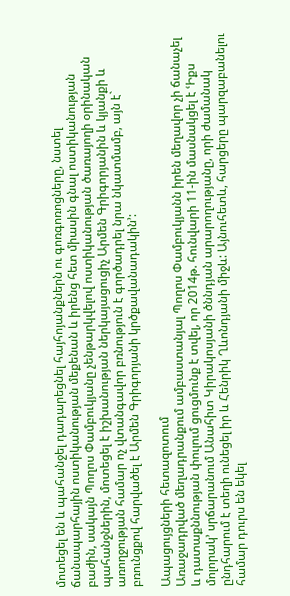մոտեցել են և պահանջել դադարեցնել հայհոյանքներն ու գոռգոռոցները, նստել ճանապարհային ոստիկանության մեքենան և իրենց հետ միասին գնալ ոստիկանության բաժին, սակայն Պողոս Փամբուկյանը չենթարկվելով ոստիկանության ծառայողի օրինական պահանջներին, մոտեցել է իշխանության ներկայացուցիչ Արմեն Գրիգորյանին և կյանքի և առողջության համար ոչ վտանգավոր բռնություն է գործադրել նրա նկատմամբ, այն է` բռունցքով հարվածել է Արմեն Գրիգորյանի կրծքավանադակին՚:

Ապացույցների հետազոտում
Առաջադրված մեղադրանքում ամբաստանյալ Պողոս Փամբուկյանն իրեն մեղավոր չի ճանաչել և դատաքննության փուլում ցուցմունք է տվել, որ 2014թ. հունվարի 11-ին մասնակցել է ՙԻքս մոլորակ՚ սրճարանում Անահիտ Կիրակոսյանի ծննդյան արարողությանը, որի ժամանակ ընդհարում է տեղի ունեցել իր և Հենրիկ Ղևոնդյանի միջև: Այնուհետև, հարցերը պարզաբանելու համար դուրս են եկել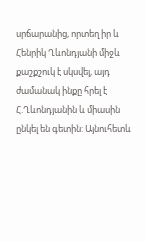սրճարանից, որտեղ իր և Հենրիկ Ղևոնդյանի միջև քաշքշուկ է սկսվել, այդ ժամանակ ինքը հրել է Հ.Ղևոնդյանին և միասին ընկել են գետին: Այնուհետև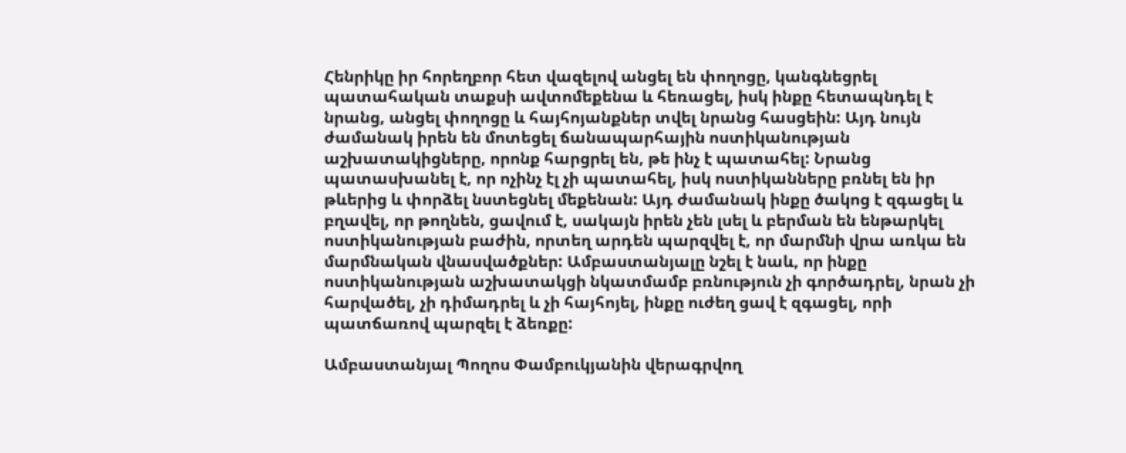Հենրիկը իր հորեղբոր հետ վազելով անցել են փողոցը, կանգնեցրել պատահական տաքսի ավտոմեքենա և հեռացել, իսկ ինքը հետապնդել է նրանց, անցել փողոցը և հայհոյանքներ տվել նրանց հասցեին: Այդ նույն ժամանակ իրեն են մոտեցել ճանապարհային ոստիկանության աշխատակիցները, որոնք հարցրել են, թե ինչ է պատահել: Նրանց պատասխանել է, որ ոչինչ էլ չի պատահել, իսկ ոստիկանները բռնել են իր թևերից և փորձել նստեցնել մեքենան: Այդ ժամանակ ինքը ծակոց է զգացել և բղավել, որ թողնեն, ցավում է, սակայն իրեն չեն լսել և բերման են ենթարկել ոստիկանության բաժին, որտեղ արդեն պարզվել է, որ մարմնի վրա առկա են մարմնական վնասվածքներ: Ամբաստանյալը նշել է նաև, որ ինքը ոստիկանության աշխատակցի նկատմամբ բռնություն չի գործադրել, նրան չի հարվածել, չի դիմադրել և չի հայհոյել, ինքը ուժեղ ցավ է զգացել, որի պատճառով պարզել է ձեռքը:

Ամբաստանյալ Պողոս Փամբուկյանին վերագրվող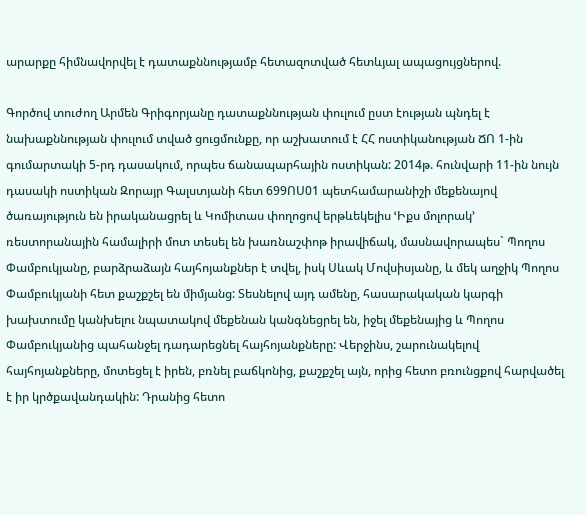արարքը հիմնավորվել է դատաքննությամբ հետազոտված հետևյալ ապացույցներով.

Գործով տուժող Արմեն Գրիգորյանը դատաքննության փուլում ըստ էության պնդել է նախաքննության փուլում տված ցուցմունքը, որ աշխատում է ՀՀ ոստիկանության ՃՈ 1-ին գումարտակի 5-րդ դասակում, որպես ճանապարհային ոստիկան: 2014թ. հունվարի 11-ին նույն դասակի ոստիկան Զորայր Գալստյանի հետ 699ՈՍ01 պետհամարանիշի մեքենայով ծառայություն են իրականացրել և Կոմիտաս փողոցով երթևեկելիս ՙԻքս մոլորակ՚ ռեստորանային համալիրի մոտ տեսել են խառնաշփոթ իրավիճակ, մասնավորապես` Պողոս Փամբուկյանը, բարձրաձայն հայհոյանքներ է տվել, իսկ Սևակ Մովսիսյանը, և մեկ աղջիկ Պողոս Փամբուկյանի հետ քաշքշել են միմյանց: Տեսնելով այդ ամենը, հասարակական կարգի խախտումը կանխելու նպատակով մեքենան կանգնեցրել են, իջել մեքենայից և Պողոս Փամբուկյանից պահանջել դադարեցնել հայհոյանքները: Վերջինս, շարունակելով հայհոյանքները, մոտեցել է իրեն, բռնել բաճկոնից, քաշքշել այն, որից հետո բռունցքով հարվածել է իր կրծքավանդակին: Դրանից հետո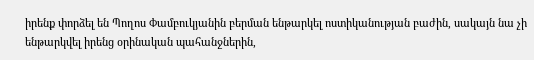իրենք փորձել են Պողոս Փամբուկյանին բերման ենթարկել ոստիկանության բաժին, սակայն նա չի ենթարկվել իրենց օրինական պահանջներին,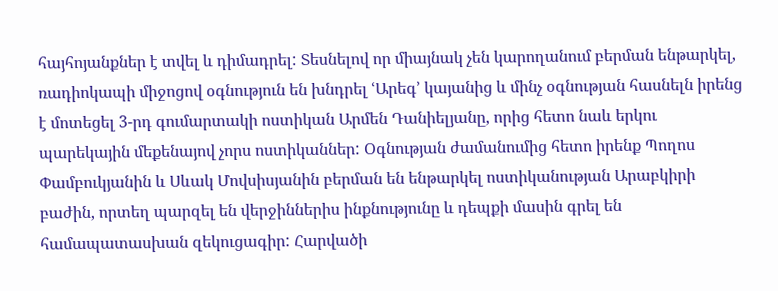հայհոյանքներ է տվել և դիմադրել: Տեսնելով որ միայնակ չեն կարողանում բերման ենթարկել, ռադիոկապի միջոցով օգնություն են խնդրել ՙԱրեգ՚ կայանից և մինչ օգնության հասնելն իրենց է մոտեցել 3-րդ գումարտակի ոստիկան Արմեն Դանիելյանը, որից հետո նաև երկու պարեկային մեքենայով չորս ոստիկաններ: Օգնության ժամանումից հետո իրենք Պողոս Փամբուկյանին և Սևակ Մովսիսյանին բերման են ենթարկել ոստիկանության Արաբկիրի բաժին, որտեղ պարզել են վերջիններիս ինքնությունը և դեպքի մասին գրել են համապատասխան զեկուցագիր: Հարվածի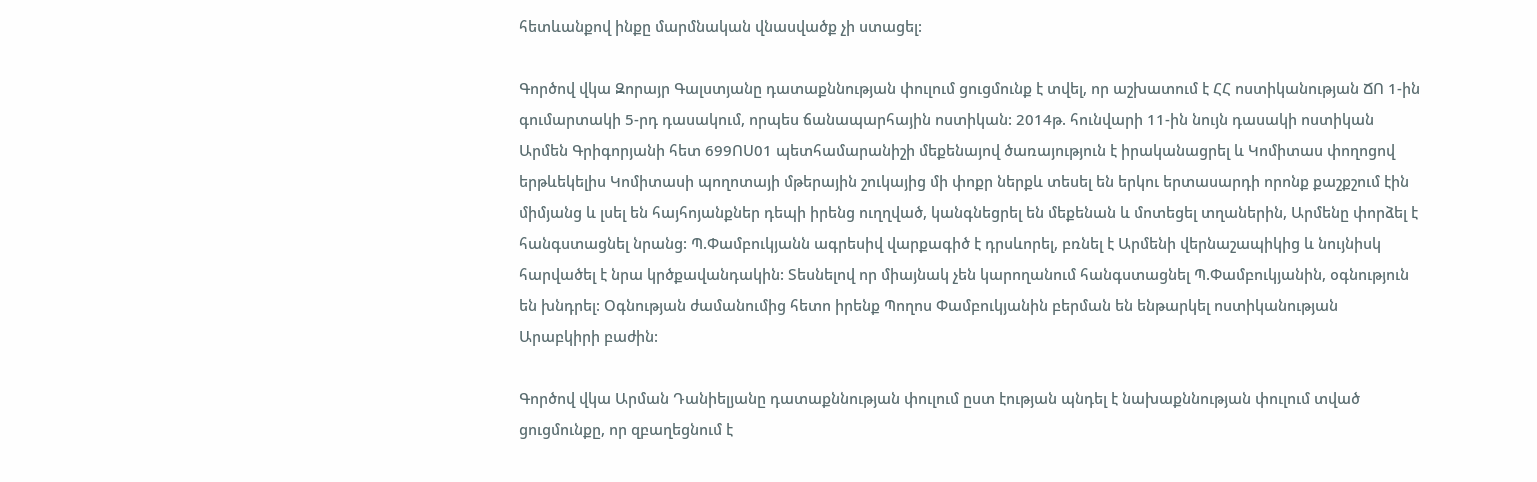հետևանքով ինքը մարմնական վնասվածք չի ստացել:

Գործով վկա Զորայր Գալստյանը դատաքննության փուլում ցուցմունք է տվել, որ աշխատում է ՀՀ ոստիկանության ՃՈ 1-ին գումարտակի 5-րդ դասակում, որպես ճանապարհային ոստիկան: 2014թ. հունվարի 11-ին նույն դասակի ոստիկան Արմեն Գրիգորյանի հետ 699ՈՍ01 պետհամարանիշի մեքենայով ծառայություն է իրականացրել և Կոմիտաս փողոցով երթևեկելիս Կոմիտասի պողոտայի մթերային շուկայից մի փոքր ներքև տեսել են երկու երտասարդի որոնք քաշքշում էին միմյանց և լսել են հայհոյանքներ դեպի իրենց ուղղված, կանգնեցրել են մեքենան և մոտեցել տղաներին, Արմենը փորձել է հանգստացնել նրանց: Պ.Փամբուկյանն ագրեսիվ վարքագիծ է դրսևորել, բռնել է Արմենի վերնաշապիկից և նույնիսկ հարվածել է նրա կրծքավանդակին: Տեսնելով որ միայնակ չեն կարողանում հանգստացնել Պ.Փամբուկյանին, օգնություն են խնդրել: Օգնության ժամանումից հետո իրենք Պողոս Փամբուկյանին բերման են ենթարկել ոստիկանության Արաբկիրի բաժին:

Գործով վկա Արման Դանիելյանը դատաքննության փուլում ըստ էության պնդել է նախաքննության փուլում տված ցուցմունքը, որ զբաղեցնում է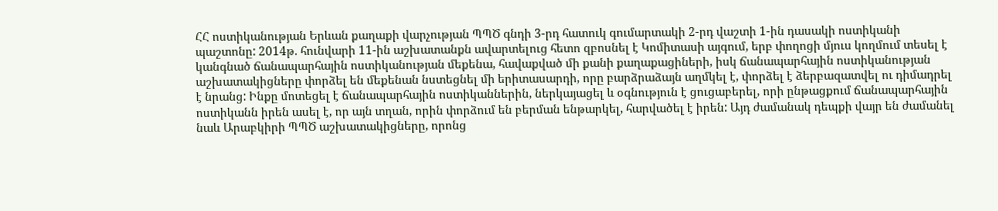ՀՀ ոստիկանության Երևան քաղաքի վարչության ՊՊԾ գնդի 3-րդ հատուկ գումարտակի 2-րդ վաշտի 1-ին դասակի ոստիկանի պաշտոնը: 2014թ. հունվարի 11-ին աշխատանքն ավարտելուց հետո զբոսնել է Կոմիտասի այգում, երբ փողոցի մյուս կողմում տեսել է կանգնած ճանապարհային ոստիկանության մեքենա, հավաքված մի քանի քաղաքացիների, իսկ ճանապարհային ոստիկանության աշխատակիցները փորձել են մեքենան նստեցնել մի երիտասարդի, որը բարձրաձայն աղմկել է, փորձել է ձերբազատվել ու դիմադրել է նրանց: Ինքը մոտեցել է ճանապարհային ոստիկաններին, ներկայացել և օգնություն է ցուցաբերել, որի ընթացքում ճանապարհային ոստիկանն իրեն ասել է, որ այն տղան, որին փորձում են բերման ենթարկել, հարվածել է իրեն: Այդ ժամանակ դեպքի վայր են ժամանել նաև Արաբկիրի ՊՊԾ աշխատակիցները, որոնց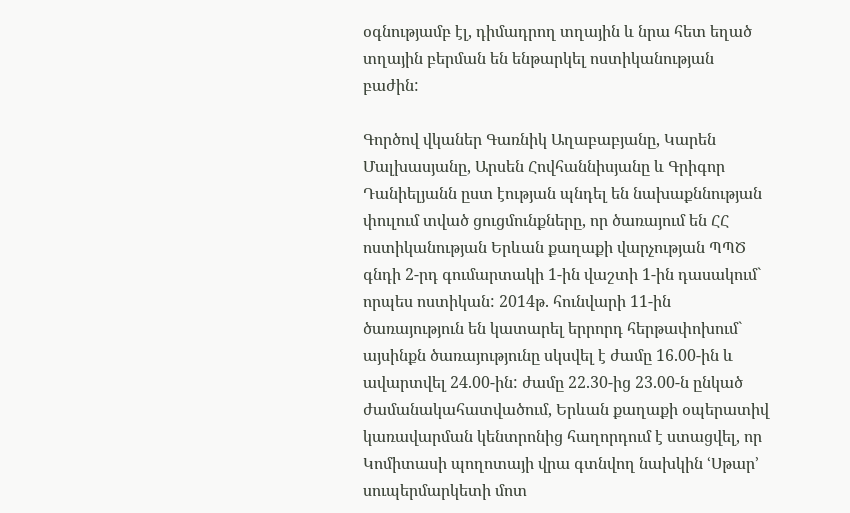օգնությամբ էլ, դիմադրող տղային և նրա հետ եղած տղային բերման են ենթարկել ոստիկանության բաժին:

Գործով վկաներ Գառնիկ Աղաբաբյանը, Կարեն Մալխասյանը, Արսեն Հովհաննիսյանը և Գրիգոր Դանիելյանն ըստ էության պնդել են նախաքննության փուլում տված ցուցմունքները, որ ծառայում են ՀՀ ոստիկանության Երևան քաղաքի վարչության ՊՊԾ գնդի 2-րդ գումարտակի 1-ին վաշտի 1-ին դասակում` որպես ոստիկան: 2014թ. հունվարի 11-ին ծառայություն են կատարել երրորդ հերթափոխում` այսինքն ծառայությունը սկսվել է ժամը 16.00-ին և ավարտվել 24.00-ին: ժամը 22.30-ից 23.00-ն ընկած ժամանակահատվածում, Երևան քաղաքի օպերատիվ կառավարման կենտրոնից հաղորդում է ստացվել, որ Կոմիտասի պողոտայի վրա գտնվող նախկին ՙՍթար՚ սուպերմարկետի մոտ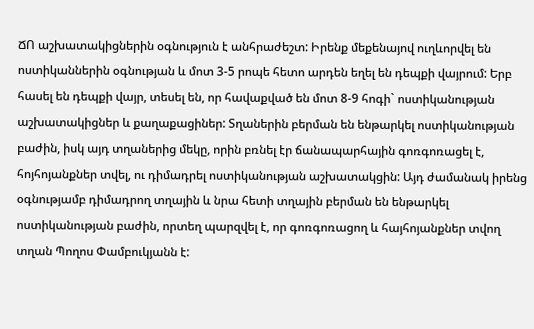ՃՈ աշխատակիցներին օգնություն է անհրաժեշտ: Իրենք մեքենայով ուղևորվել են ոստիկաններին օգնության և մոտ 3-5 րոպե հետո արդեն եղել են դեպքի վայրում: Երբ հասել են դեպքի վայր, տեսել են, որ հավաքված են մոտ 8-9 հոգի` ոստիկանության աշխատակիցներ և քաղաքացիներ: Տղաներին բերման են ենթարկել ոստիկանության բաժին, իսկ այդ տղաներից մեկը, որին բռնել էր ճանապարհային գոռգոռացել է, հոյհոյանքներ տվել, ու դիմադրել ոստիկանության աշխատակցին: Այդ ժամանակ իրենց օգնությամբ դիմադրող տղային և նրա հետի տղային բերման են ենթարկել ոստիկանության բաժին, որտեղ պարզվել է, որ գոռգոռացող և հայհոյանքներ տվող տղան Պողոս Փամբուկյանն է: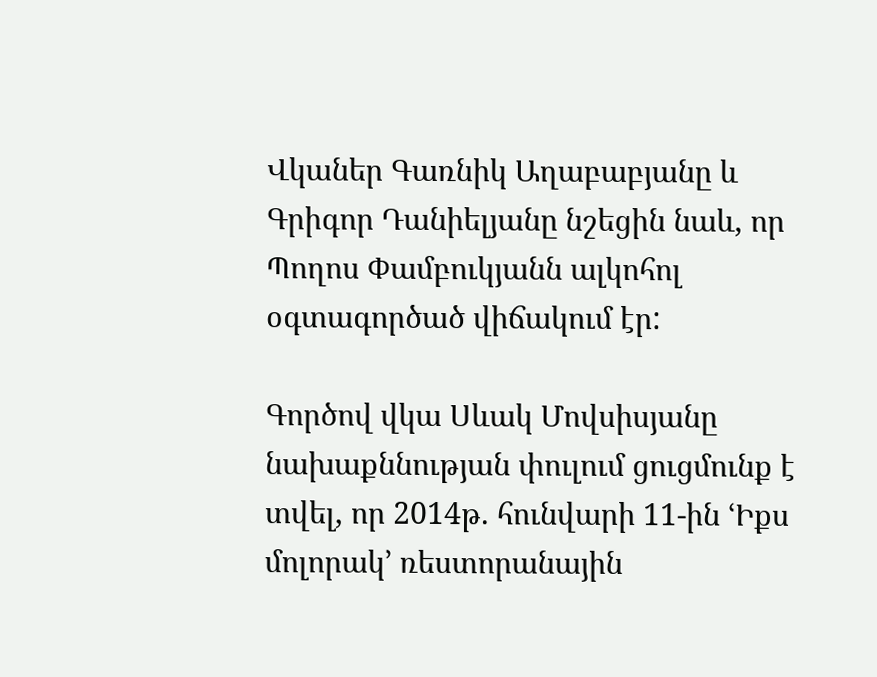Վկաներ Գառնիկ Աղաբաբյանը և Գրիգոր Դանիելյանը նշեցին նաև, որ Պողոս Փամբուկյանն ալկոհոլ օգտագործած վիճակում էր:

Գործով վկա Սևակ Մովսիսյանը նախաքննության փուլում ցուցմունք է տվել, որ 2014թ. հունվարի 11-ին ՙԻքս մոլորակ՚ ռեստորանային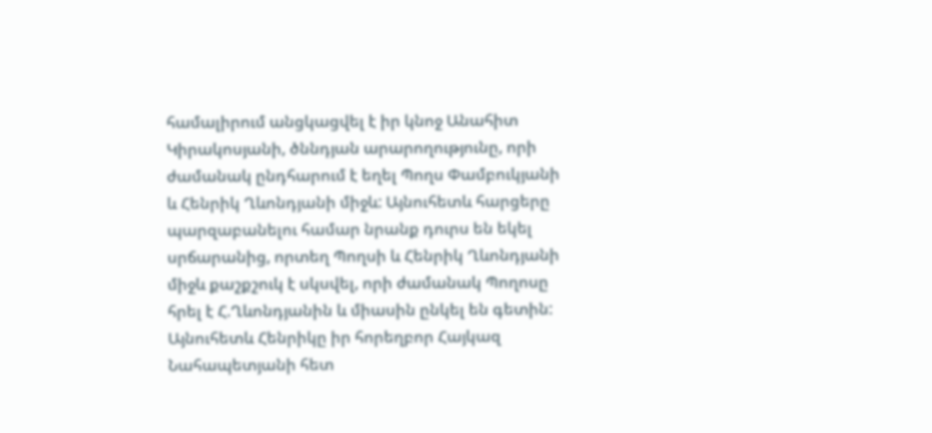համալիրում անցկացվել է իր կնոջ Անահիտ Կիրակոսյանի, ծննդյան արարողությունը, որի ժամանակ ընդհարում է եղել Պողս Փամբուկյանի և Հենրիկ Ղևոնդյանի միջև: Այնուհետև հարցերը պարզաբանելու համար նրանք դուրս են եկել սրճարանից, որտեղ Պողսի և Հենրիկ Ղևոնդյանի միջև քաշքշուկ է սկսվել, որի ժամանակ Պողոսը հրել է Հ.Ղևոնդյանին և միասին ընկել են գետին: Այնուհետև Հենրիկը իր հորեղբոր Հայկազ Նահապետյանի հետ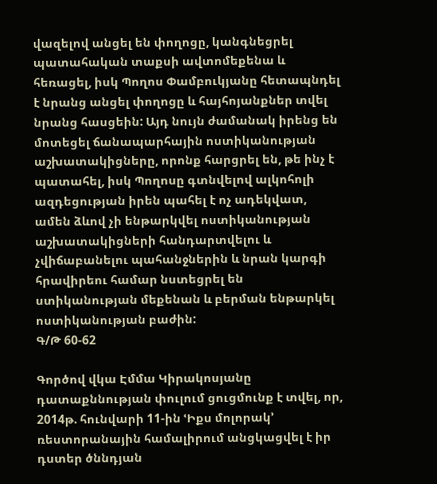վազելով անցել են փողոցը, կանգնեցրել պատահական տաքսի ավտոմեքենա և հեռացել, իսկ Պողոս Փամբուկյանը հետապնդել է նրանց անցել փողոցը և հայհոյանքներ տվել նրանց հասցեին: Այդ նույն ժամանակ իրենց են մոտեցել ճանապարհային ոստիկանության աշխատակիցները, որոնք հարցրել են, թե ինչ է պատահել, իսկ Պողոսը գտնվելով ալկոհոլի ազդեցության իրեն պահել է ոչ ադեկվատ, ամեն ձևով չի ենթարկվել ոստիկանության աշխատակիցների հանդարտվելու և չվիճաբանելու պահանջներին և նրան կարգի հրավիրեու համար նստեցրել են ստիկանության մեքենան և բերման ենթարկել ոստիկանության բաժին:
Գ/Թ 60-62

Գործով վկա Էմմա Կիրակոսյանը դատաքննության փուլում ցուցմունք է տվել, որ, 2014թ. հունվարի 11-ին ՙԻքս մոլորակ՚ ռեստորանային համալիրում անցկացվել է իր դստեր ծննդյան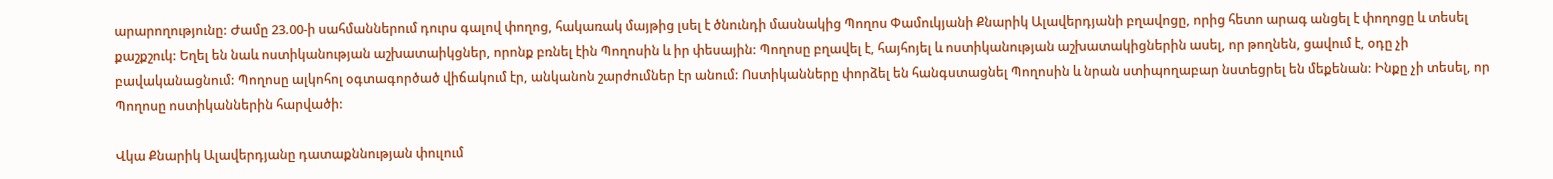արարողությունը: Ժամը 23.00-ի սահմաններում դուրս գալով փողոց, հակառակ մայթից լսել է ծնունդի մասնակից Պողոս Փամուկյանի Քնարիկ Ալավերդյանի բղավոցը, որից հետո արագ անցել է փողոցը և տեսել քաշքշուկ: Եղել են նաև ոստիկանության աշխատաիկցներ, որոնք բռնել էին Պողոսին և իր փեսային: Պողոսը բղավել է, հայհոյել և ոստիկանության աշխատակիցներին ասել, որ թողնեն, ցավում է, օդը չի բավականացնում: Պողոսը ալկոհոլ օգտագործած վիճակում էր, անկանոն շարժումներ էր անում: Ոստիկանները փորձել են հանգստացնել Պողոսին և նրան ստիպողաբար նստեցրել են մեքենան: Ինքը չի տեսել, որ Պողոսը ոստիկաններին հարվածի:

Վկա Քնարիկ Ալավերդյանը դատաքննության փուլում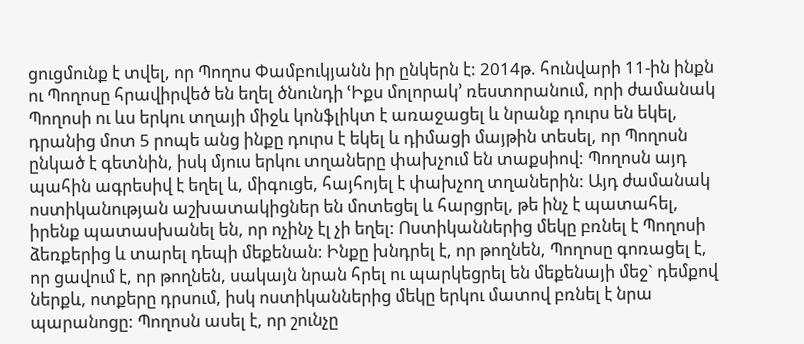ցուցմունք է տվել, որ Պողոս Փամբուկյանն իր ընկերն է: 2014թ. հունվարի 11-ին ինքն ու Պողոսը հրավիրվեծ են եղել ծնունդի ՙԻքս մոլորակ՚ ռեստորանում, որի ժամանակ Պողոսի ու ևս երկու տղայի միջև կոնֆլիկտ է առաջացել և նրանք դուրս են եկել, դրանից մոտ 5 րոպե անց ինքը դուրս է եկել և դիմացի մայթին տեսել, որ Պողոսն ընկած է գետնին, իսկ մյուս երկու տղաները փախչում են տաքսիով: Պողոսն այդ պահին ագրեսիվ է եղել և, միգուցե, հայհոյել է փախչող տղաներին: Այդ ժամանակ ոստիկանության աշխատակիցներ են մոտեցել և հարցրել, թե ինչ է պատահել, իրենք պատասխանել են, որ ոչինչ էլ չի եղել: Ոստիկաններից մեկը բռնել է Պողոսի ձեռքերից և տարել դեպի մեքենան: Ինքը խնդրել է, որ թողնեն, Պողոսը գոռացել է, որ ցավում է, որ թողնեն, սակայն նրան հրել ու պարկեցրել են մեքենայի մեջ` դեմքով ներքև, ոտքերը դրսում, իսկ ոստիկաններից մեկը երկու մատով բռնել է նրա պարանոցը: Պողոսն ասել է, որ շունչը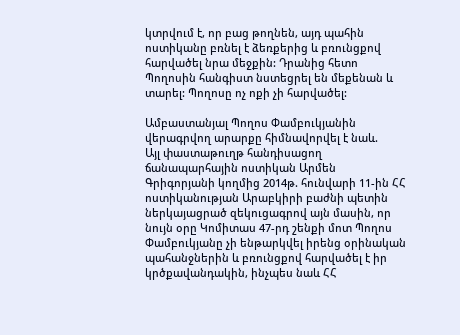կտրվում է, որ բաց թողնեն, այդ պահին ոստիկանը բռնել է ձեռքերից և բռունցքով հարվածել նրա մեջքին: Դրանից հետո Պողոսին հանգիստ նստեցրել են մեքենան և տարել: Պողոսը ոչ ոքի չի հարվածել:

Ամբաստանյալ Պողոս Փամբուկյանին վերագրվող արարքը հիմնավորվել է նաև.
Այլ փաստաթուղթ հանդիսացող ճանապարհային ոստիկան Արմեն Գրիգորյանի կողմից 2014թ. հունվարի 11-ին ՀՀ ոստիկանության Արաբկիրի բաժնի պետին ներկայացրած զեկուցագրով այն մասին, որ նույն օրը Կոմիտաս 47-րդ շենքի մոտ Պողոս Փամբուկյանը չի ենթարկվել իրենց օրինական պահանջներին և բռունցքով հարվածել է իր կրծքավանդակին, ինչպես նաև ՀՀ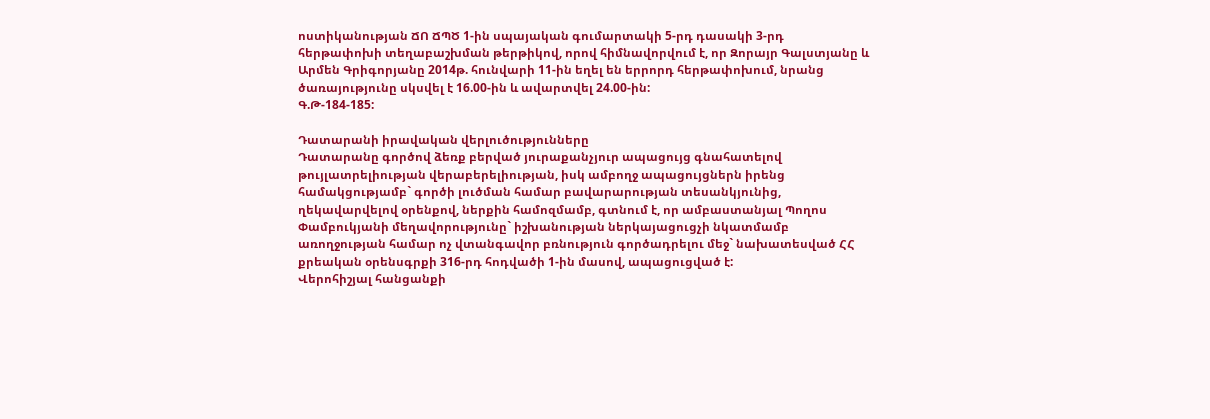ոստիկանության ՃՈ ՃՊԾ 1-ին սպայական գումարտակի 5-րդ դասակի 3-րդ հերթափոխի տեղաբաշխման թերթիկով, որով հիմնավորվում է, որ Զորայր Գալստյանը և Արմեն Գրիգորյանը 2014թ. հունվարի 11-ին եղել են երրորդ հերթափոխում, նրանց ծառայությունը սկսվել է 16.00-ին և ավարտվել 24.00-ին:
Գ.Թ-184-185:

Դատարանի իրավական վերլուծությունները
Դատարանը գործով ձեռք բերված յուրաքանչյուր ապացույց գնահատելով թույլատրելիության վերաբերելիության, իսկ ամբողջ ապացույցներն իրենց համակցությամբ` գործի լուծման համար բավարարության տեսանկյունից, ղեկավարվելով օրենքով, ներքին համոզմամբ, գտնում է, որ ամբաստանյալ Պողոս Փամբուկյանի մեղավորությունը` իշխանության ներկայացուցչի նկատմամբ առողջության համար ոչ վտանգավոր բռնություն գործադրելու մեջ` նախատեսված ՀՀ քրեական օրենսգրքի 316-րդ հոդվածի 1-ին մասով, ապացուցված է:
Վերոհիշյալ հանցանքի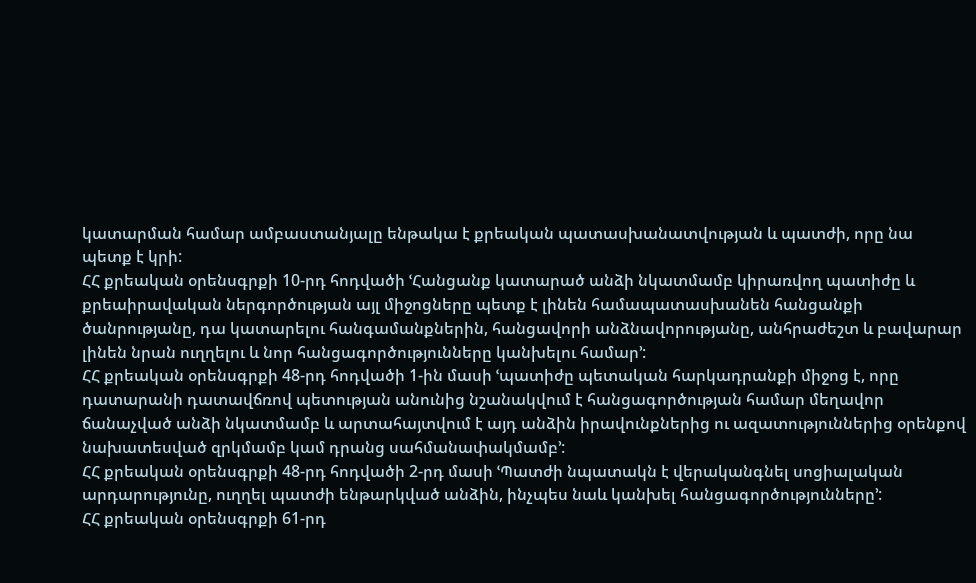կատարման համար ամբաստանյալը ենթակա է քրեական պատասխանատվության և պատժի, որը նա պետք է կրի:
ՀՀ քրեական օրենսգրքի 10-րդ հոդվածի ՙՀանցանք կատարած անձի նկատմամբ կիրառվող պատիժը և քրեաիրավական ներգործության այլ միջոցները պետք է լինեն համապատասխանեն հանցանքի ծանրությանը, դա կատարելու հանգամանքներին, հանցավորի անձնավորությանը, անհրաժեշտ և բավարար լինեն նրան ուղղելու և նոր հանցագործությունները կանխելու համար՚:
ՀՀ քրեական օրենսգրքի 48-րդ հոդվածի 1-ին մասի ՙպատիժը պետական հարկադրանքի միջոց է, որը դատարանի դատավճռով պետության անունից նշանակվում է հանցագործության համար մեղավոր ճանաչված անձի նկատմամբ և արտահայտվում է այդ անձին իրավունքներից ու ազատություններից օրենքով նախատեսված զրկմամբ կամ դրանց սահմանափակմամբ՚:
ՀՀ քրեական օրենսգրքի 48-րդ հոդվածի 2-րդ մասի ՙՊատժի նպատակն է վերականգնել սոցիալական արդարությունը, ուղղել պատժի ենթարկված անձին, ինչպես նաև կանխել հանցագործությունները՚:
ՀՀ քրեական օրենսգրքի 61-րդ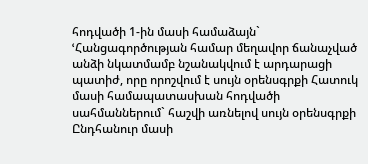հոդվածի 1-ին մասի համաձայն` ՙՀանցագործության համար մեղավոր ճանաչված անձի նկատմամբ նշանակվում է արդարացի պատիժ, որը որոշվում է սույն օրենսգրքի Հատուկ մասի համապատասխան հոդվածի սահմաններում` հաշվի առնելով սույն օրենսգրքի Ընդհանուր մասի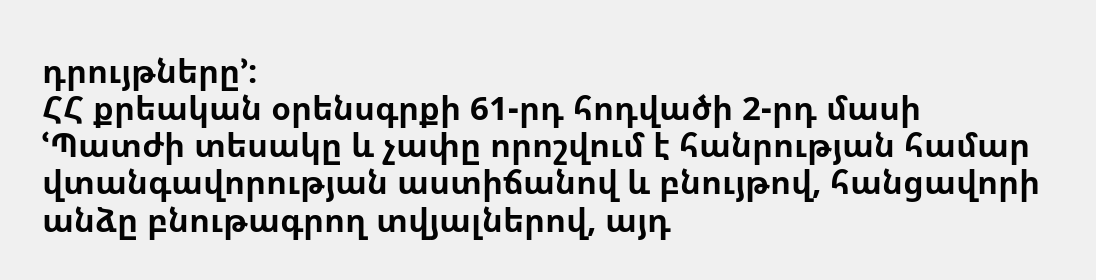դրույթները՚:
ՀՀ քրեական օրենսգրքի 61-րդ հոդվածի 2-րդ մասի ՙՊատժի տեսակը և չափը որոշվում է հանրության համար վտանգավորության աստիճանով և բնույթով, հանցավորի անձը բնութագրող տվյալներով, այդ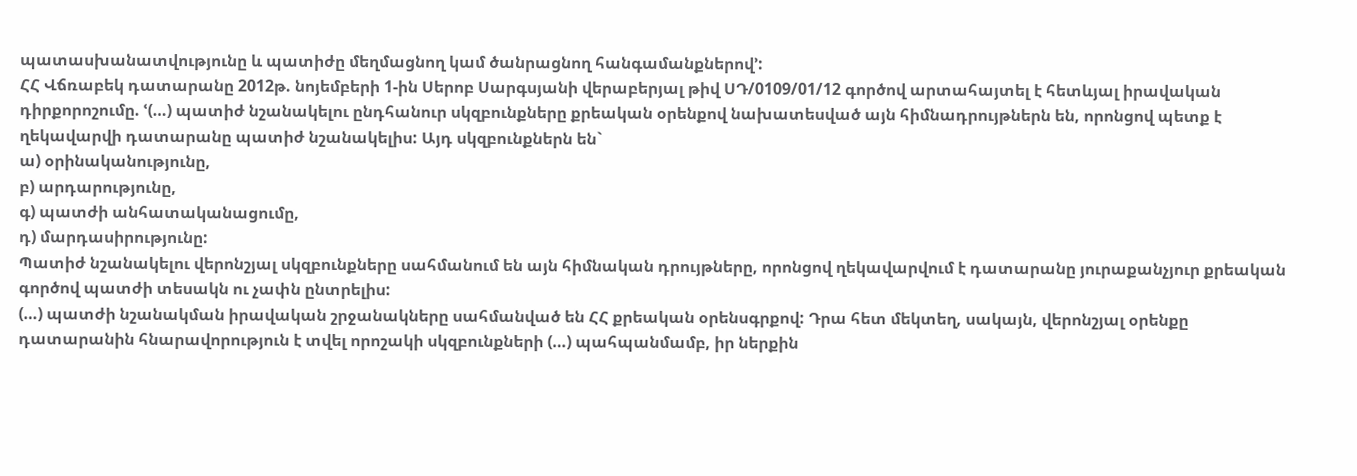պատասխանատվությունը և պատիժը մեղմացնող կամ ծանրացնող հանգամանքներով՚:
ՀՀ Վճռաբեկ դատարանը 2012թ. նոյեմբերի 1-ին Սերոբ Սարգսյանի վերաբերյալ թիվ ՍԴ/0109/01/12 գործով արտահայտել է հետևյալ իրավական դիրքորոշումը. ՙ(…) պատիժ նշանակելու ընդհանուր սկզբունքները քրեական օրենքով նախատեսված այն հիմնադրույթներն են, որոնցով պետք է ղեկավարվի դատարանը պատիժ նշանակելիս: Այդ սկզբունքներն են`
ա) օրինականությունը,
բ) արդարությունը,
գ) պատժի անհատականացումը,
դ) մարդասիրությունը:
Պատիժ նշանակելու վերոնշյալ սկզբունքները սահմանում են այն հիմնական դրույթները, որոնցով ղեկավարվում է դատարանը յուրաքանչյուր քրեական գործով պատժի տեսակն ու չափն ընտրելիս:
(…) պատժի նշանակման իրավական շրջանակները սահմանված են ՀՀ քրեական օրենսգրքով: Դրա հետ մեկտեղ, սակայն, վերոնշյալ օրենքը դատարանին հնարավորություն է տվել որոշակի սկզբունքների (…) պահպանմամբ, իր ներքին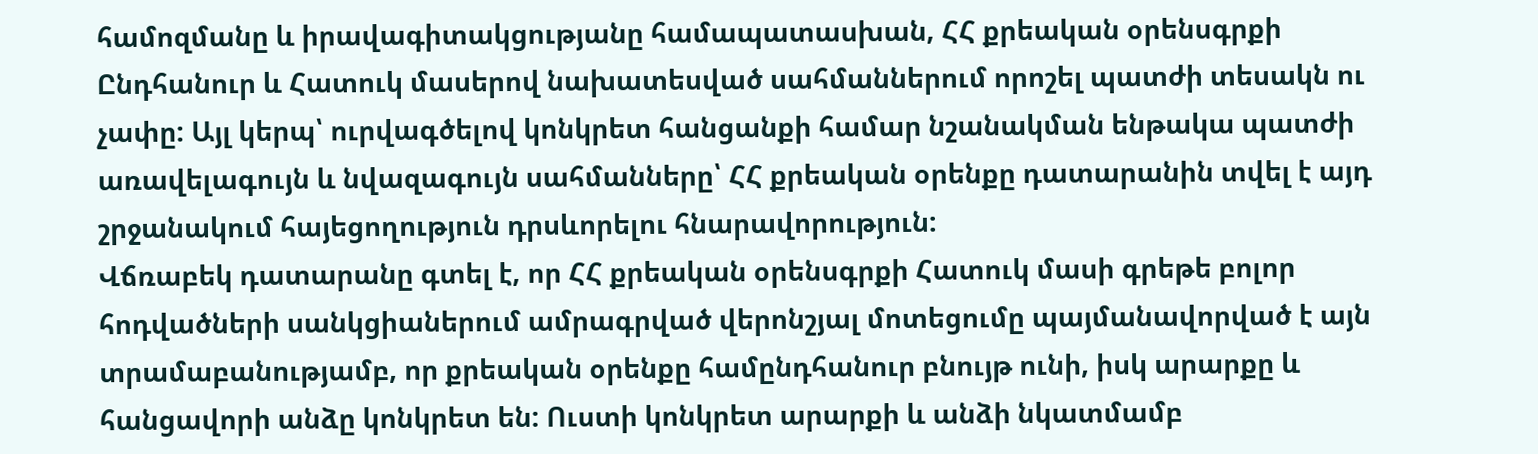համոզմանը և իրավագիտակցությանը համապատասխան, ՀՀ քրեական օրենսգրքի Ընդհանուր և Հատուկ մասերով նախատեսված սահմաններում որոշել պատժի տեսակն ու չափը: Այլ կերպ՝ ուրվագծելով կոնկրետ հանցանքի համար նշանակման ենթակա պատժի առավելագույն և նվազագույն սահմանները՝ ՀՀ քրեական օրենքը դատարանին տվել է այդ շրջանակում հայեցողություն դրսևորելու հնարավորություն:
Վճռաբեկ դատարանը գտել է, որ ՀՀ քրեական օրենսգրքի Հատուկ մասի գրեթե բոլոր հոդվածների սանկցիաներում ամրագրված վերոնշյալ մոտեցումը պայմանավորված է այն տրամաբանությամբ, որ քրեական օրենքը համընդհանուր բնույթ ունի, իսկ արարքը և հանցավորի անձը կոնկրետ են: Ուստի կոնկրետ արարքի և անձի նկատմամբ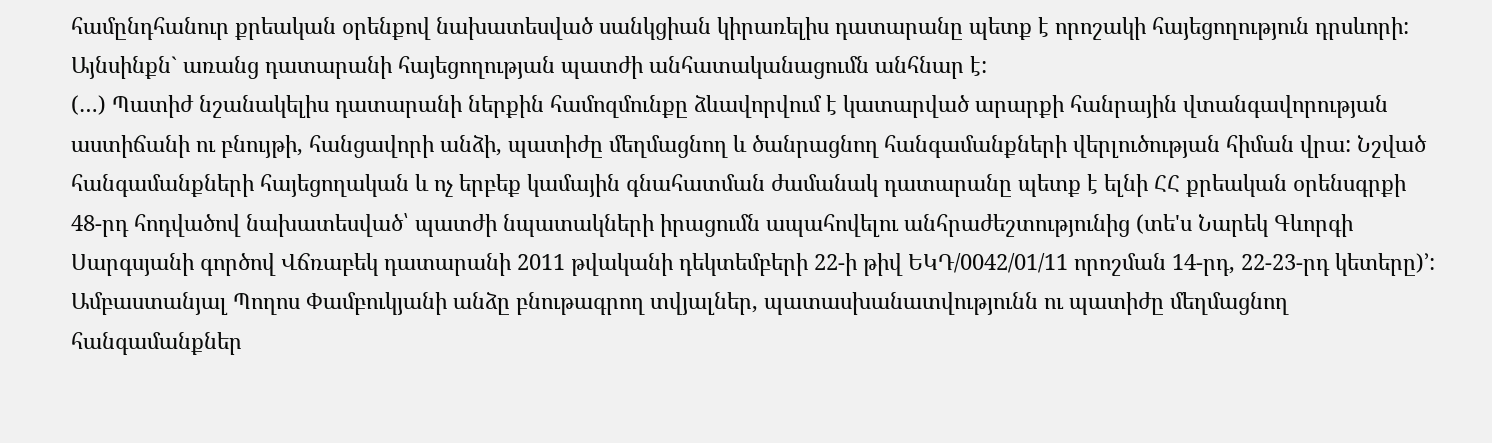համընդհանուր քրեական օրենքով նախատեսված սանկցիան կիրառելիս դատարանը պետք է որոշակի հայեցողություն դրսևորի:
Այնսինքն` առանց դատարանի հայեցողության պատժի անհատականացումն անհնար է:
(…) Պատիժ նշանակելիս դատարանի ներքին համոզմունքը ձևավորվում է կատարված արարքի հանրային վտանգավորության աստիճանի ու բնույթի, հանցավորի անձի, պատիժը մեղմացնող և ծանրացնող հանգամանքների վերլուծության հիման վրա: Նշված հանգամանքների հայեցողական և ոչ երբեք կամային գնահատման ժամանակ դատարանը պետք է ելնի ՀՀ քրեական օրենսգրքի 48-րդ հոդվածով նախատեսված՝ պատժի նպատակների իրացումն ապահովելու անհրաժեշտությունից (տե'ս Նարեկ Գևորգի Սարգսյանի գործով Վճռաբեկ դատարանի 2011 թվականի դեկտեմբերի 22-ի թիվ ԵԿԴ/0042/01/11 որոշման 14-րդ, 22-23-րդ կետերը)՚:
Ամբաստանյալ Պողոս Փամբուկյանի անձը բնութագրող տվյալներ, պատասխանատվությունն ու պատիժը մեղմացնող հանգամանքներ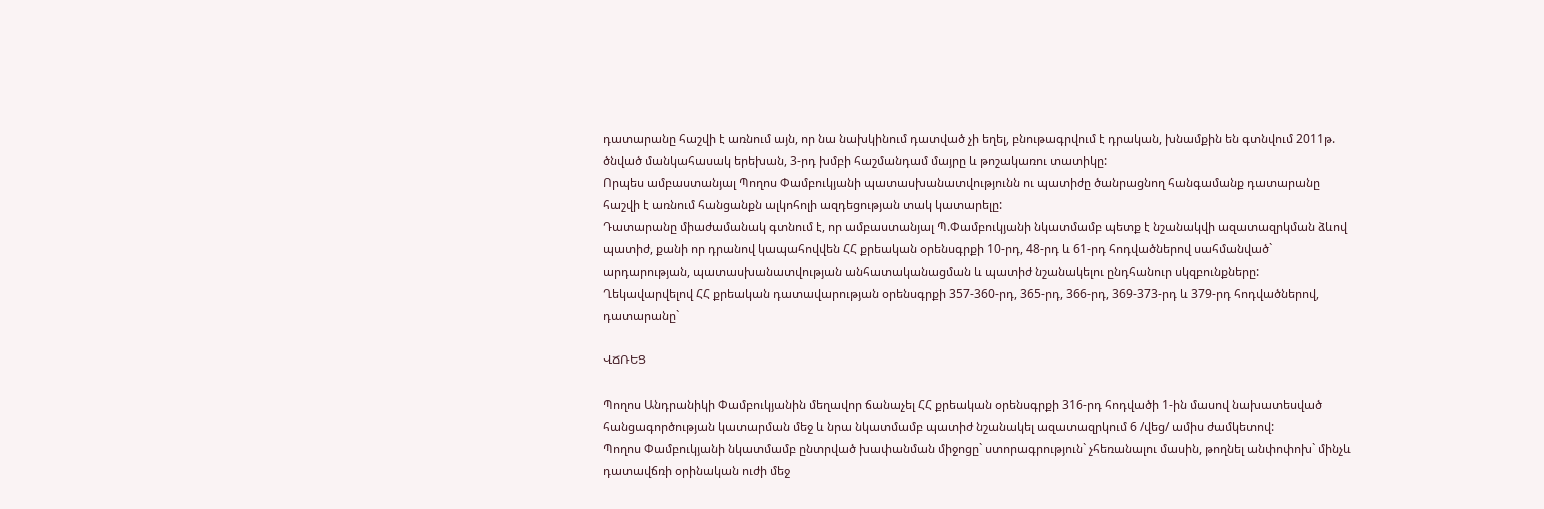դատարանը հաշվի է առնում այն, որ նա նախկինում դատված չի եղել, բնութագրվում է դրական, խնամքին են գտնվում 2011թ. ծնված մանկահասակ երեխան, 3-րդ խմբի հաշմանդամ մայրը և թոշակառու տատիկը:
Որպես ամբաստանյալ Պողոս Փամբուկյանի պատասխանատվությունն ու պատիժը ծանրացնող հանգամանք դատարանը հաշվի է առնում հանցանքն ալկոհոլի ազդեցության տակ կատարելը:
Դատարանը միաժամանակ գտնում է, որ ամբաստանյալ Պ.Փամբուկյանի նկատմամբ պետք է նշանակվի ազատազրկման ձևով պատիժ, քանի որ դրանով կապահովվեն ՀՀ քրեական օրենսգրքի 10-րդ, 48-րդ և 61-րդ հոդվածներով սահմանված` արդարության, պատասխանատվության անհատականացման և պատիժ նշանակելու ընդհանուր սկզբունքները:
Ղեկավարվելով ՀՀ քրեական դատավարության օրենսգրքի 357-360-րդ, 365-րդ, 366-րդ, 369-373-րդ և 379-րդ հոդվածներով, դատարանը`

ՎՃՌԵՑ

Պողոս Անդրանիկի Փամբուկյանին մեղավոր ճանաչել ՀՀ քրեական օրենսգրքի 316-րդ հոդվածի 1-ին մասով նախատեսված հանցագործության կատարման մեջ և նրա նկատմամբ պատիժ նշանակել ազատազրկում 6 /վեց/ ամիս ժամկետով:
Պողոս Փամբուկյանի նկատմամբ ընտրված խափանման միջոցը` ստորագրություն` չհեռանալու մասին, թողնել անփոփոխ` մինչև դատավճռի օրինական ուժի մեջ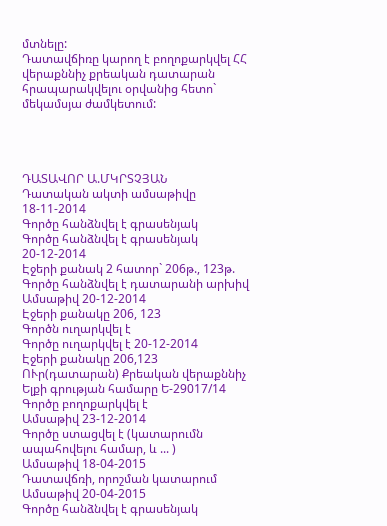մտնելը:
Դատավճիռը կարող է բողոքարկվել ՀՀ վերաքննիչ քրեական դատարան հրապարակվելու օրվանից հետո` մեկամսյա ժամկետում:




ԴԱՏԱՎՈՐ Ա.ՄԿՐՏՉՅԱՆ
Դատական ակտի ամսաթիվը 18-11-2014
Գործը հանձնվել է գրասենյակ
Գործը հանձնվել է գրասենյակ 20-12-2014
Էջերի քանակ 2 հատոր` 206թ., 123թ.
Գործը հանձնվել է դատարանի արխիվ
Ամսաթիվ 20-12-2014
Էջերի քանակը 206, 123
Գործն ուղարկվել է
Գործը ուղարկվել է 20-12-2014
Էջերի քանակը 206,123
ՈՒր(դատարան) Քրեական վերաքննիչ
Ելքի գրության համարը Ե-29017/14
Գործը բողոքարկվել է
Ամսաթիվ 23-12-2014
Գործը ստացվել է (կատարումն ապահովելու համար, և ... )
Ամսաթիվ 18-04-2015
Դատավճռի, որոշման կատարում
Ամսաթիվ 20-04-2015
Գործը հանձնվել է գրասենյակ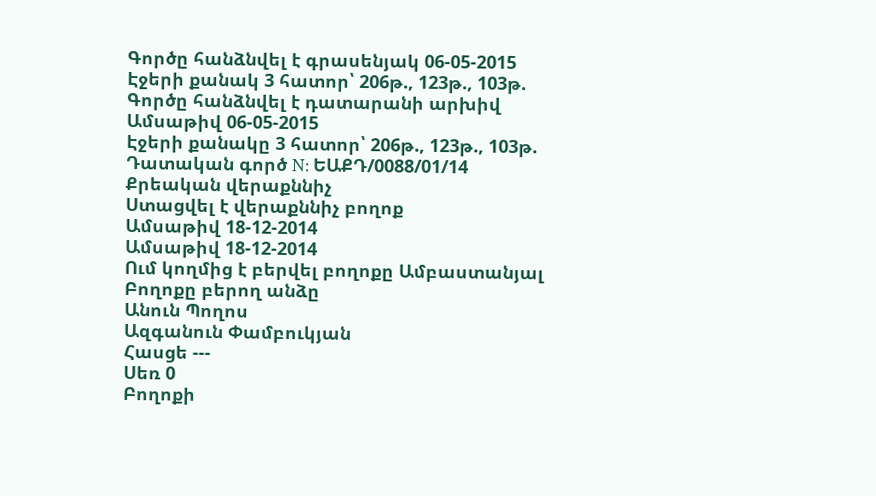Գործը հանձնվել է գրասենյակ 06-05-2015
Էջերի քանակ 3 հատոր՝ 206թ., 123թ., 103թ.
Գործը հանձնվել է դատարանի արխիվ
Ամսաթիվ 06-05-2015
Էջերի քանակը 3 հատոր՝ 206թ., 123թ., 103թ.
Դատական գործ N: ԵԱՔԴ/0088/01/14
Քրեական վերաքննիչ
Ստացվել է վերաքննիչ բողոք
Ամսաթիվ 18-12-2014
Ամսաթիվ 18-12-2014
Ում կողմից է բերվել բողոքը Ամբաստանյալ
Բողոքը բերող անձը
Անուն Պողոս
Ազգանուն Փամբուկյան
Հասցե ---
Սեռ 0
Բողոքի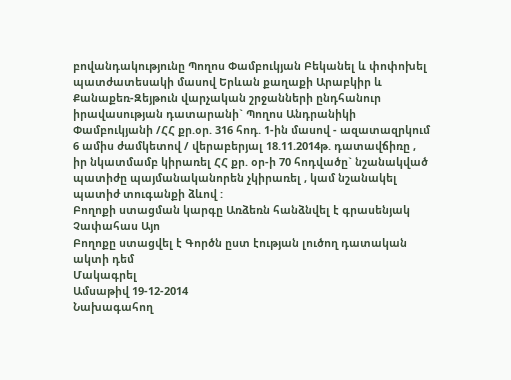բովանդակությունը Պողոս Փամբուկյան Բեկանել և փոփոխել պատժատեսակի մասով Երևան քաղաքի Արաբկիր և Քանաքեռ-Զեյթուն վարչական շրջանների ընդհանուր իրավասության դատարանի` Պողոս Անդրանիկի Փամբուկյանի /ՀՀ քր.օր. 316 հոդ. 1-ին մասով - ազատազրկում 6 ամիս ժամկետով / վերաբերյալ 18.11.2014թ. դատավճիռը , իր նկատմամբ կիրառել ՀՀ քր. օր-ի 70 հոդվածը` նշանակված պատիժը պայմանականորեն չկիրառել , կամ նշանակել պատիժ տուգանքի ձևով :
Բողոքի ստացման կարգը Առձեռն հանձնվել է գրասենյակ
Չափահաս Այո
Բողոքը ստացվել է Գործն ըստ էության լուծող դատական ակտի դեմ
Մակագրել
Ամսաթիվ 19-12-2014
Նախագահող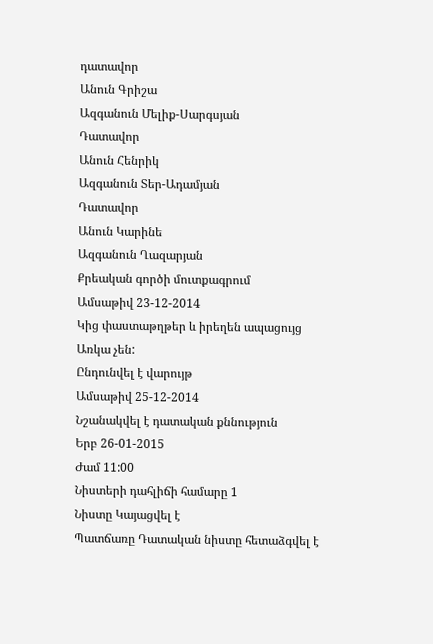դատավոր
Անուն Գրիշա
Ազգանուն Մելիք-Սարգսյան
Դատավոր
Անուն Հենրիկ
Ազգանուն Տեր-Ադամյան
Դատավոր
Անուն Կարինե
Ազգանուն Ղազարյան
Քրեական գործի մուտքագրում
Ամսաթիվ 23-12-2014
Կից փաստաթղթեր և իրեղեն ապացույց Առկա չեն:
Ընդունվել է վարույթ
Ամսաթիվ 25-12-2014
Նշանակվել է դատական քննություն
Երբ 26-01-2015
Ժամ 11:00
Նիստերի դահլիճի համարը 1
Նիստը Կայացվել է
Պատճառը Դատական նիստը հետաձգվել է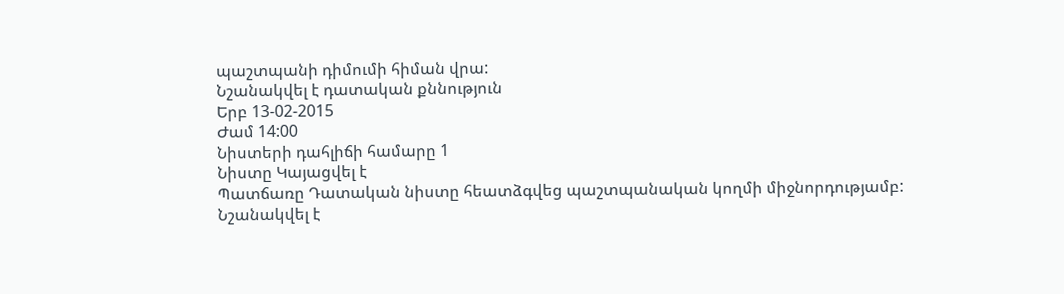պաշտպանի դիմումի հիման վրա:
Նշանակվել է դատական քննություն
Երբ 13-02-2015
Ժամ 14:00
Նիստերի դահլիճի համարը 1
Նիստը Կայացվել է
Պատճառը Դատական նիստը հեատձգվեց պաշտպանական կողմի միջնորդությամբ:
Նշանակվել է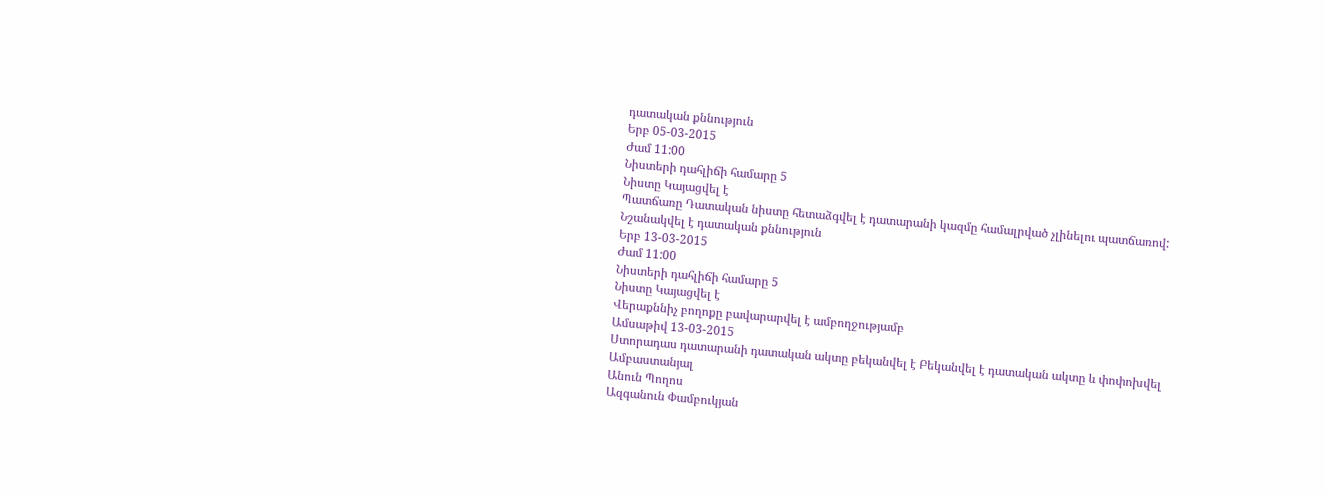դատական քննություն
Երբ 05-03-2015
Ժամ 11:00
Նիստերի դահլիճի համարը 5
Նիստը Կայացվել է
Պատճառը Դատական նիստը հետաձգվել է դատարանի կազմը համալրված չլինելու պատճառով:
Նշանակվել է դատական քննություն
Երբ 13-03-2015
Ժամ 11:00
Նիստերի դահլիճի համարը 5
Նիստը Կայացվել է
Վերաքննիչ բողոքը բավարարվել է ամբողջությամբ
Ամսաթիվ 13-03-2015
Ստորադաս դատարանի դատական ակտը բեկանվել է Բեկանվել է դատական ակտը և փոփոխվել
Ամբաստանյալ
Անուն Պողոս
Ազգանուն Փամբուկյան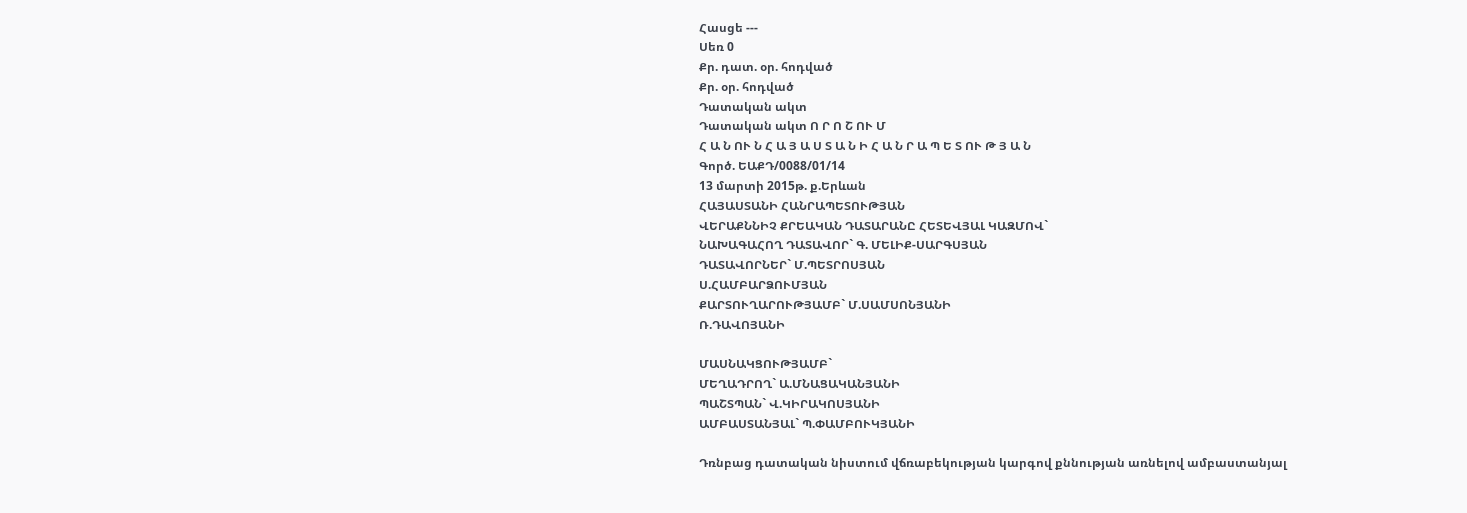Հասցե ---
Սեռ 0
Քր. դատ. օր. հոդված
Քր. օր. հոդված
Դատական ակտ
Դատական ակտ Ո Ր Ո Շ ՈՒ Մ
Հ Ա Ն ՈՒ Ն Հ Ա Յ Ա Ս Տ Ա Ն Ի Հ Ա Ն Ր Ա Պ Ե Տ ՈՒ Թ Յ Ա Ն
Գործ. ԵԱՔԴ/0088/01/14
13 մարտի 2015թ. ք.Երևան
ՀԱՅԱՍՏԱՆԻ ՀԱՆՐԱՊԵՏՈՒԹՅԱՆ
ՎԵՐԱՔՆՆԻՉ ՔՐԵԱԿԱՆ ԴԱՏԱՐԱՆԸ ՀԵՏԵՎՅԱԼ ԿԱԶՄՈՎ`
ՆԱԽԱԳԱՀՈՂ ԴԱՏԱՎՈՐ` Գ. ՄԵԼԻՔ-ՍԱՐԳՍՅԱՆ
ԴԱՏԱՎՈՐՆԵՐ` Մ.ՊԵՏՐՈՍՅԱՆ
Ս.ՀԱՄԲԱՐՁՈՒՄՅԱՆ
ՔԱՐՏՈՒՂԱՐՈՒԹՅԱՄԲ` Մ.ՍԱՄՍՈՆՅԱՆԻ
Ռ.ԴԱՎՈՅԱՆԻ

ՄԱՍՆԱԿՑՈՒԹՅԱՄԲ`
ՄԵՂԱԴՐՈՂ` Ա.ՄՆԱՑԱԿԱՆՅԱՆԻ
ՊԱՇՏՊԱՆ` Վ.ԿԻՐԱԿՈՍՅԱՆԻ
ԱՄԲԱՍՏԱՆՅԱԼ` Պ.ՓԱՄԲՈՒԿՅԱՆԻ

Դռնբաց դատական նիստում վճռաբեկության կարգով քննության առնելով ամբաստանյալ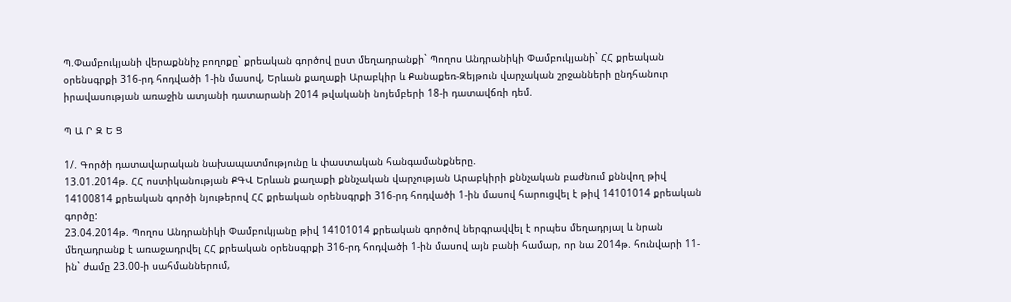Պ.Փամբուկյանի վերաքննիչ բողոքը` քրեական գործով ըստ մեղադրանքի` Պողոս Անդրանիկի Փամբուկյանի` ՀՀ քրեական օրենսգրքի 316-րդ հոդվածի 1-ին մասով, Երևան քաղաքի Արաբկիր և Քանաքեռ-Զեյթուն վարչական շրջանների ընդհանուր իրավասության առաջին ատյանի դատարանի 2014 թվականի նոյեմբերի 18-ի դատավճռի դեմ.

Պ Ա Ր Զ Ե Ց

1/. Գործի դատավարական նախապատմությունը և փաստական հանգամանքները.
13.01.2014թ. ՀՀ ոստիկանության ՔԳՎ Երևան քաղաքի քննչական վարչության Արաբկիրի քննչական բաժնում քննվող թիվ 14100814 քրեական գործի նյութերով ՀՀ քրեական օրենսգրքի 316-րդ հոդվածի 1-ին մասով հարուցվել է թիվ 14101014 քրեական գործը:
23.04.2014թ. Պողոս Անդրանիկի Փամբուկյանը թիվ 14101014 քրեական գործով ներգրավվել է որպես մեղադրյալ և նրան մեղադրանք է առաջադրվել ՀՀ քրեական օրենսգրքի 316-րդ հոդվածի 1-ին մասով այն բանի համար, որ նա 2014թ. հունվարի 11-ին` ժամը 23.00-ի սահմաններում,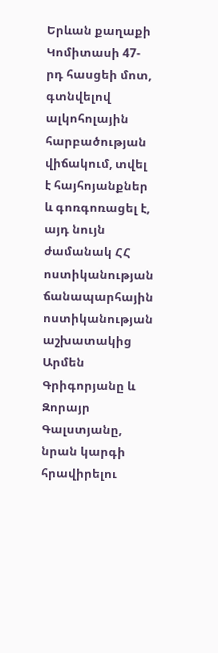Երևան քաղաքի Կոմիտասի 47-րդ հասցեի մոտ, գտնվելով ալկոհոլային հարբածության վիճակում, տվել է հայհոյանքներ և գոռգոռացել է, այդ նույն ժամանակ ՀՀ ոստիկանության ճանապարհային ոստիկանության աշխատակից Արմեն Գրիգորյանը և Զորայր Գալստյանը, նրան կարգի հրավիրելու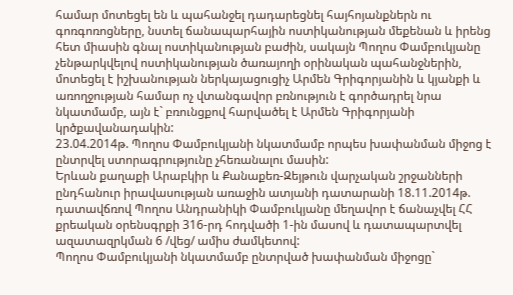համար մոտեցել են և պահանջել դադարեցնել հայհոյանքներն ու գոռգոռոցները, նստել ճանապարհային ոստիկանության մեքենան և իրենց հետ միասին գնալ ոստիկանության բաժին, սակայն Պողոս Փամբուկյանը չենթարկվելով ոստիկանության ծառայողի օրինական պահանջներին, մոտեցել է իշխանության ներկայացուցիչ Արմեն Գրիգորյանին և կյանքի և առողջության համար ոչ վտանգավոր բռնություն է գործադրել նրա նկատմամբ, այն է` բռունցքով հարվածել է Արմեն Գրիգորյանի կրծքավանադակին:
23.04.2014թ. Պողոս Փամբուկյանի նկատմամբ որպես խափանման միջոց է ընտրվել ստորագրությունը չհեռանալու մասին:
Երևան քաղաքի Արաբկիր և Քանաքեռ-Զեյթուն վարչական շրջանների ընդհանուր իրավասության առաջին ատյանի դատարանի 18.11.2014թ. դատավճռով Պողոս Անդրանիկի Փամբուկյանը մեղավոր է ճանաչվել ՀՀ քրեական օրենսգրքի 316-րդ հոդվածի 1-ին մասով և դատապարտվել ազատազրկման 6 /վեց/ ամիս ժամկետով:
Պողոս Փամբուկյանի նկատմամբ ընտրված խափանման միջոցը`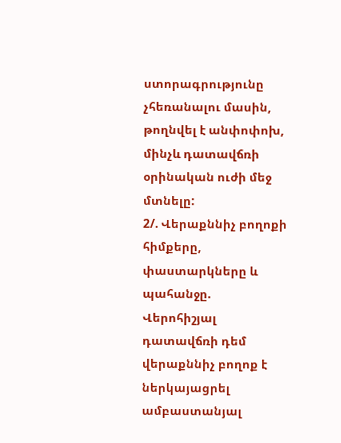ստորագրությունը չհեռանալու մասին, թողնվել է անփոփոխ, մինչև դատավճռի օրինական ուժի մեջ մտնելը:
2/. Վերաքննիչ բողոքի հիմքերը, փաստարկները և պահանջը.
Վերոհիշյալ դատավճռի դեմ վերաքննիչ բողոք է ներկայացրել ամբաստանյալ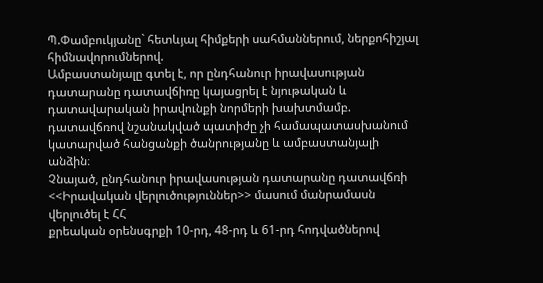Պ.Փամբուկյանը` հետևյալ հիմքերի սահմաններում, ներքոհիշյալ հիմնավորումներով.
Ամբաստանյալը գտել է, որ ընդհանուր իրավասության դատարանը դատավճիռը կայացրել է նյութական և դատավարական իրավունքի նորմերի խախտմամբ. դատավճռով նշանակված պատիժը չի համապատասխանում կատարված հանցանքի ծանրությանը և ամբաստանյալի անձին։
Չնայած, ընդհանուր իրավասության դատարանը դատավճռի <<Իրավական վերլուծություններ>> մասում մանրամասն վերլուծել է ՀՀ
քրեական օրենսգրքի 10-րդ, 48-րդ և 61-րդ հոդվածներով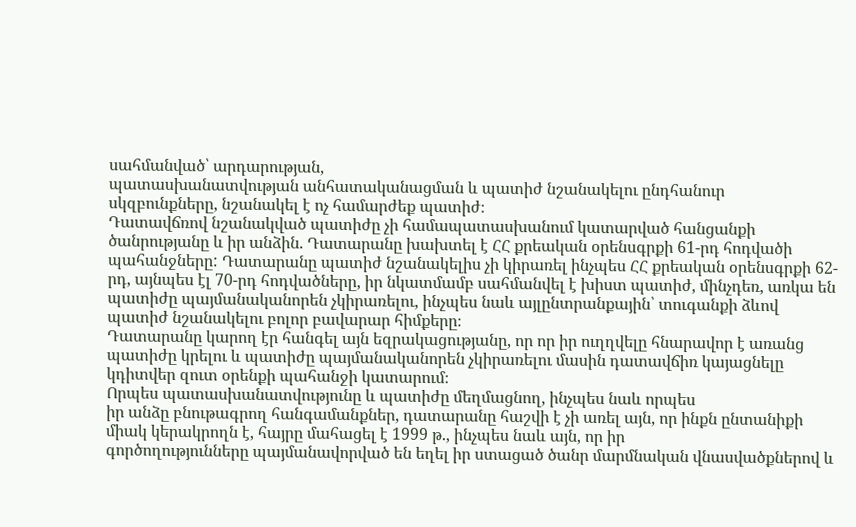սահմանված՝ արդարության,
պատասխանատվության անհատականացման և պատիժ նշանակելու ընդհանուր
սկզբունքները, նշանակել է ոչ համարժեք պատիժ։
Դատավճռով նշանակված պատիժը չի համապատասխանում կատարված հանցանքի ծանրությանը և իր անձին. Դատարանը խախտել է ՀՀ քրեական օրենսգրքի 61-րդ հոդվածի պահանջները: Դատարանը պատիժ նշանակելիս չի կիրառել ինչպես ՀՀ քրեական օրենսգրքի 62-րդ, այնպես էլ 70-րդ հոդվածները, իր նկատմամբ սահմանվել է խիստ պատիժ, մինչդեռ, առկա են պատիժը պայմանականորեն չկիրառելու, ինչպես նաև այլընտրանքային՝ տուգանքի ձևով պատիժ նշանակելու բոլոր բավարար հիմքերը։
Դատարանը կարող էր հանգել այն եզրակացությանը, որ որ իր ուղղվելը հնարավոր է առանց պատիժը կրելու և պատիժը պայմանականորեն չկիրառելու մասին դատավճիռ կայացնելը կդիտվեր զուտ օրենքի պահանջի կատարում։
Որպես պատասխանատվությունը և պատիժը մեղմացնող, ինչպես նաև որպես
իր անձը բնութագրող հանգամանքներ, դատարանը հաշվի է չի առել այն, որ ինքն ընտանիքի միակ կերակրողն է, հայրը մահացել է 1999 թ., ինչպես նաև այն, որ իր
գործողությունները պայմանավորված են եղել իր ստացած ծանր մարմնական վնասվածքներով և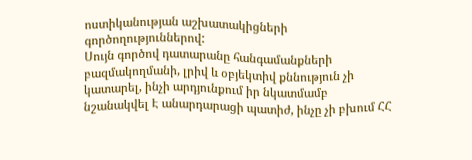ոստիկանության աշխատակիցների գործողություններով:
Սույն գործով դատարանը հանգամանքների բազմակողմանի, լրիվ և օբյեկտիվ քննություն չի կատարել, ինչի արդյունքում իր նկատմամբ նշանակվել Է անարդարացի պատիժ, ինչը չի բխում ՀՀ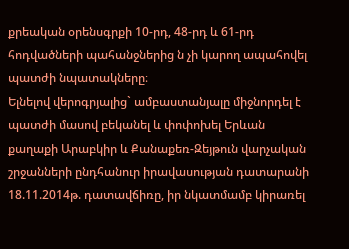քրեական օրենսգրքի 10-րդ, 48-րդ և 61-րդ հոդվածների պահանջներից ն չի կարող ապահովել պատժի նպատակները։
Ելնելով վերոգրյալից` ամբաստանյալը միջնորդել է պատժի մասով բեկանել և փոփոխել Երևան քաղաքի Արաբկիր և Քանաքեռ-Զեյթուն վարչական շրջանների ընդհանուր իրավասության դատարանի 18.11.2014թ. դատավճիռը, իր նկատմամբ կիրառել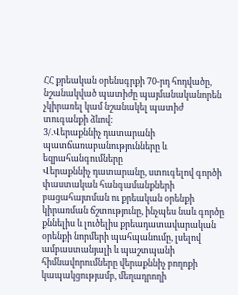ՀՀ քրեական օրենսգրքի 70-րդ հոդվածը, նշանակված պատիժը պայմանականորեն չկիրառել կամ նշանակել պատիժ տուգանքի ձևով:
3/.Վերաքննիչ դատարանի պատճառաբանությունները և եզրահանգումները
Վերաքննիչ դատարանը, ստուգելով գործի փաստական հանգամանքների բացահայտման ու քրեական օրենքի կիրառման ճշտությունը, ինչպես նաև գործը քննելիս և լուծելիս քրեադատավարական օրենքի նորմերի պահպանումը, լսելով ամբաստանյալի և պաշտպանի հիմնավորումները վերաքննիչ բողոքի կապակցությամբ, մեղադրողի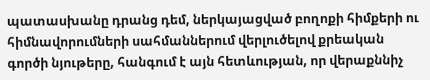պատասխանը դրանց դեմ, ներկայացված բողոքի հիմքերի ու հիմնավորումների սահմաններում վերլուծելով քրեական գործի նյութերը, հանգում է այն հետևության, որ վերաքննիչ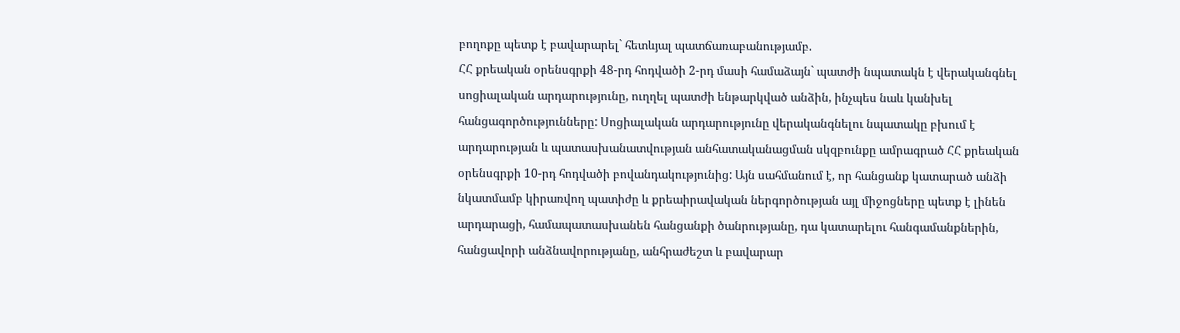բողոքը պետք է բավարարել` հետևյալ պատճառաբանությամբ.
ՀՀ քրեական օրենսգրքի 48-րդ հոդվածի 2-րդ մասի համաձայն` պատժի նպատակն է վերականգնել սոցիալական արդարությունը, ուղղել պատժի ենթարկված անձին, ինչպես նաև կանխել հանցագործությունները: Սոցիալական արդարությունը վերականգնելու նպատակը բխում է արդարության և պատասխանատվության անհատականացման սկզբունքը ամրագրած ՀՀ քրեական օրենսգրքի 10-րդ հոդվածի բովանդակությունից: Այն սահմանում է, որ հանցանք կատարած անձի նկատմամբ կիրառվող պատիժը և քրեաիրավական ներգործության այլ միջոցները պետք է լինեն արդարացի, համապատասխանեն հանցանքի ծանրությանը, դա կատարելու հանգամանքներին, հանցավորի անձնավորությանը, անհրաժեշտ և բավարար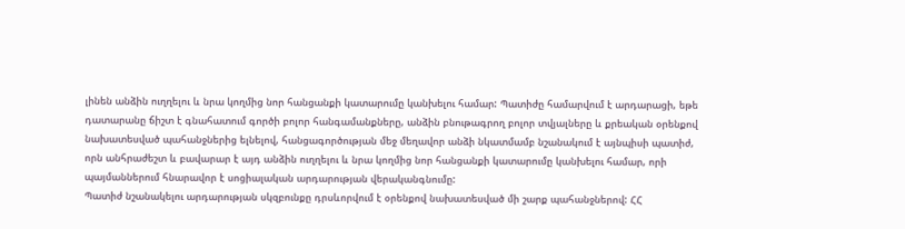լինեն անձին ուղղելու և նրա կողմից նոր հանցանքի կատարումը կանխելու համար: Պատիժը համարվում է արդարացի, եթե դատարանը ճիշտ է գնահատում գործի բոլոր հանգամանքները, անձին բնութագրող բոլոր տվյալները և քրեական օրենքով նախատեսված պահանջներից ելնելով, հանցագործության մեջ մեղավոր անձի նկատմամբ նշանակում է այնպիսի պատիժ, որն անհրաժեշտ և բավարար է այդ անձին ուղղելու և նրա կողմից նոր հանցանքի կատարումը կանխելու համար, որի պայմաններում հնարավոր է սոցիալական արդարության վերականգնումը:
Պատիժ նշանակելու արդարության սկզբունքը դրսևորվում է օրենքով նախատեսված մի շարք պահանջներով: ՀՀ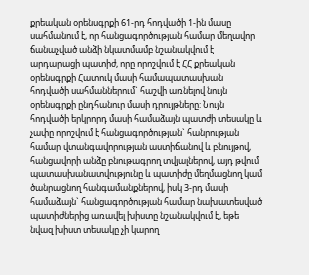քրեական օրենսգրքի 61-րդ հոդվածի 1-ին մասը սահմանում է, որ հանցագործության համար մեղավոր ճանաչված անձի նկատմամբ նշանակվում է արդարացի պատիժ, որը որոշվում է ՀՀ քրեական օրենսգրքի Հատուկ մասի համապատասխան հոդվածի սահմաններում` հաշվի առնելով նույն օրենսգրքի ընդհանուր մասի դրույթները: Նույն հոդվածի երկրորդ մասի համաձայն պատժի տեսակը և չափը որոշվում է հանցագործության` հանրության համար վտանգավորության աստիճանով և բնույթով, հանցավորի անձը բնութագրող տվյալներով, այդ թվում պատասխանատվությունը և պատիժը մեղմացնող կամ ծանրացնող հանգամանքներով, իսկ 3-րդ մասի համաձայն` հանցագործության համար նախատեսված պատիժներից առավել խիստը նշանակվում է, եթե նվազ խիստ տեսակը չի կարող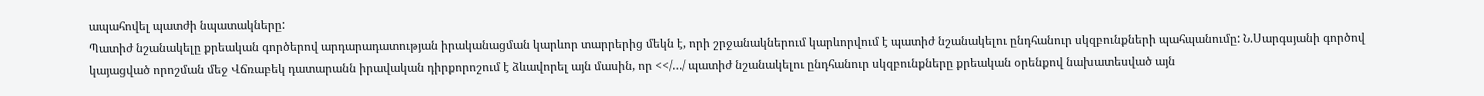ապահովել պատժի նպատակները:
Պատիժ նշանակելը քրեական գործերով արդարադատության իրականացման կարևոր տարրերից մեկն է, որի շրջանակներում կարևորվում է պատիժ նշանակելու ընդհանուր սկզբունքների պահպանումը: Ն.Սարգսյանի գործով կայացված որոշման մեջ Վճռաբեկ դատարանն իրավական դիրքորոշում է ձևավորել այն մասին, որ <</…/ պատիժ նշանակելու ընդհանուր սկզբունքները քրեական օրենքով նախատեսված այն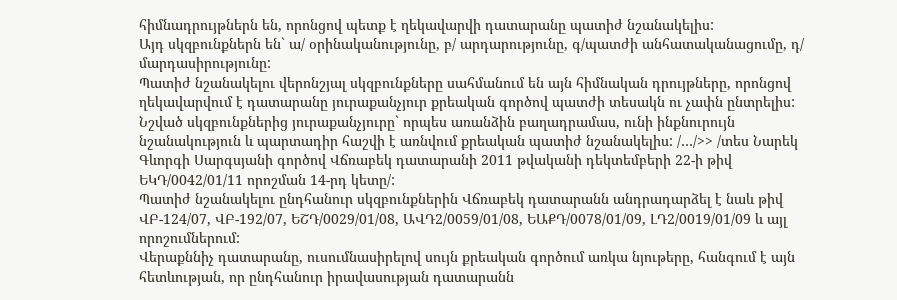հիմնադրույթներն են, որոնցով պետք է ղեկավարվի դատարանը պատիժ նշանակելիս:
Այդ սկզբունքներն են` ա/ օրինականությունը, բ/ արդարությունը, գ/պատժի անհատականացումը, դ/ մարդասիրությունը:
Պատիժ նշանակելու վերոնշյալ սկզբունքները սահմանում են այն հիմնական դրույթները, որոնցով ղեկավարվում է դատարանը յուրաքանչյուր քրեական գործով պատժի տեսակն ու չափն ընտրելիս: Նշված սկզբունքներից յուրաքանչյուրը` որպես առանձին բաղադրամաս, ունի ինքնուրույն նշանակություն և պարտադիր հաշվի է առնվում քրեական պատիժ նշանակելիս: /…/>> /տես Նարեկ Գևորգի Սարգսյանի գործով Վճռաբեկ դատարանի 2011 թվականի դեկտեմբերի 22-ի թիվ ԵԿԴ/0042/01/11 որոշման 14-րդ կետը/:
Պատիժ նշանակելու ընդհանուր սկզբունքներին Վճռաբեկ դատարանն անդրադարձել է նաև թիվ ՎԲ-124/07, ՎԲ-192/07, ԵՇԴ/0029/01/08, ԱՎԴ2/0059/01/08, ԵԱՔԴ/0078/01/09, ԼԴ2/0019/01/09 և այլ որոշումներում:
Վերաքննիչ դատարանը, ուսումնասիրելով սույն քրեական գործում առկա նյութերը, հանգում է այն հետևության, որ ընդհանուր իրավասության դատարանն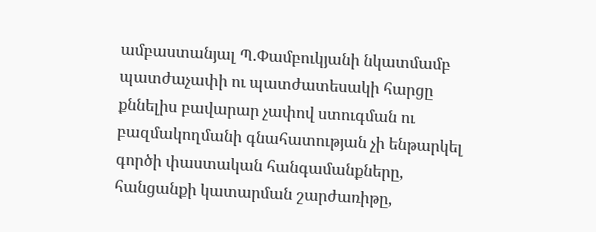ամբաստանյալ Պ.Փամբուկյանի նկատմամբ պատժաչափի ու պատժատեսակի հարցը քննելիս բավարար չափով ստուգման ու բազմակողմանի գնահատության չի ենթարկել գործի փաստական հանգամանքները, հանցանքի կատարման շարժառիթը,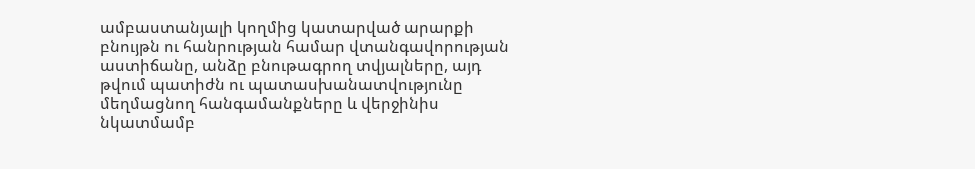ամբաստանյալի կողմից կատարված արարքի բնույթն ու հանրության համար վտանգավորության աստիճանը, անձը բնութագրող տվյալները, այդ թվում պատիժն ու պատասխանատվությունը մեղմացնող հանգամանքները և վերջինիս նկատմամբ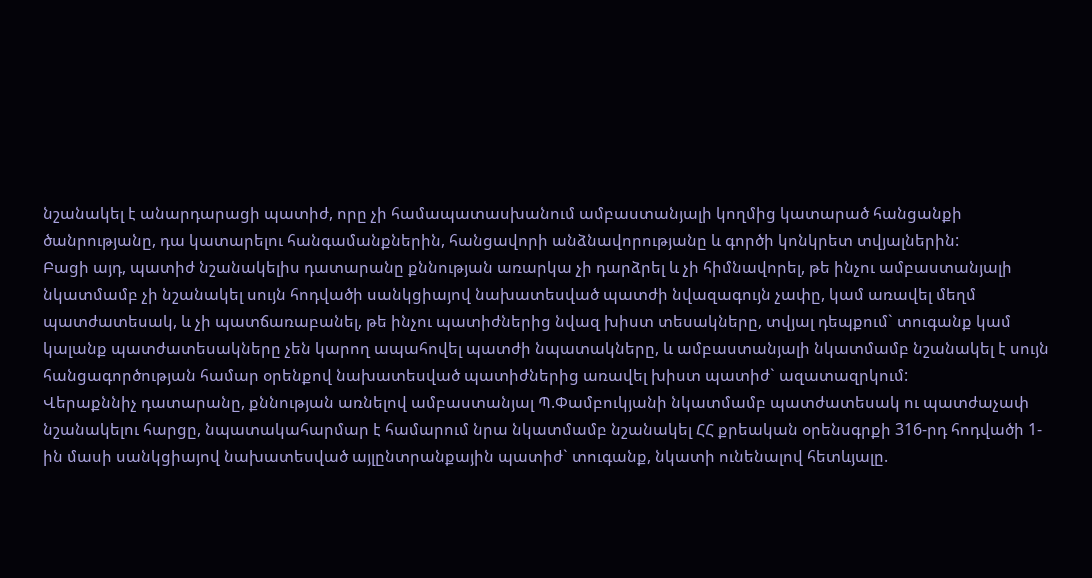նշանակել է անարդարացի պատիժ, որը չի համապատասխանում ամբաստանյալի կողմից կատարած հանցանքի ծանրությանը, դա կատարելու հանգամանքներին, հանցավորի անձնավորությանը և գործի կոնկրետ տվյալներին:
Բացի այդ, պատիժ նշանակելիս դատարանը քննության առարկա չի դարձրել և չի հիմնավորել, թե ինչու ամբաստանյալի նկատմամբ չի նշանակել սույն հոդվածի սանկցիայով նախատեսված պատժի նվազագույն չափը, կամ առավել մեղմ պատժատեսակ, և չի պատճառաբանել, թե ինչու պատիժներից նվազ խիստ տեսակները, տվյալ դեպքում` տուգանք կամ կալանք պատժատեսակները չեն կարող ապահովել պատժի նպատակները, և ամբաստանյալի նկատմամբ նշանակել է սույն հանցագործության համար օրենքով նախատեսված պատիժներից առավել խիստ պատիժ` ազատազրկում:
Վերաքննիչ դատարանը, քննության առնելով ամբաստանյալ Պ.Փամբուկյանի նկատմամբ պատժատեսակ ու պատժաչափ նշանակելու հարցը, նպատակահարմար է համարում նրա նկատմամբ նշանակել ՀՀ քրեական օրենսգրքի 316-րդ հոդվածի 1-ին մասի սանկցիայով նախատեսված այլընտրանքային պատիժ` տուգանք, նկատի ունենալով հետևյալը.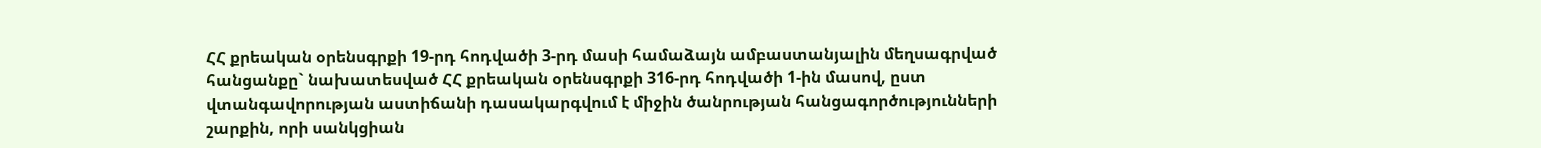ՀՀ քրեական օրենսգրքի 19-րդ հոդվածի 3-րդ մասի համաձայն ամբաստանյալին մեղսագրված հանցանքը` նախատեսված ՀՀ քրեական օրենսգրքի 316-րդ հոդվածի 1-ին մասով, ըստ վտանգավորության աստիճանի դասակարգվում է միջին ծանրության հանցագործությունների շարքին, որի սանկցիան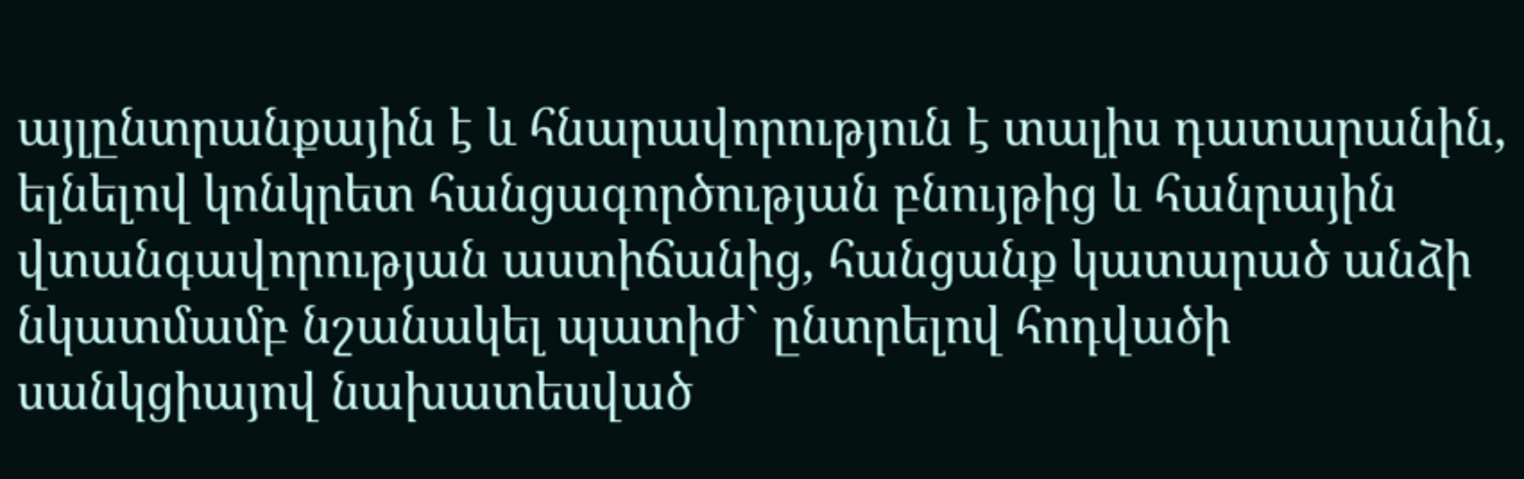այլընտրանքային է և հնարավորություն է տալիս դատարանին, ելնելով կոնկրետ հանցագործության բնույթից և հանրային վտանգավորության աստիճանից, հանցանք կատարած անձի նկատմամբ նշանակել պատիժ` ընտրելով հոդվածի սանկցիայով նախատեսված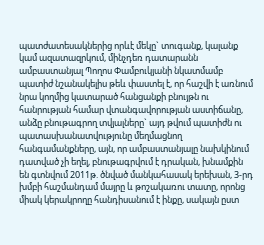պատժատեսակներից որևէ մեկը` տուգանք, կալանք կամ ազատազրկում, մինչդեռ դատարանն ամբաստանյալ Պողոս Փամբուկյանի նկատմամբ պատիժ նշանակելիս թեև փաստել է, որ հաշվի է առնում նրա կողմից կատարած հանցանքի բնույթն ու հանրության համար վտանգավորության աստիճանը, անձը բնութագրող տվյալները` այդ թվում պատիժն ու պատասխանատվությունը մեղմացնող հանգամանքները, այն, որ ամբաստանյալը նախկինում դատված չի եղել, բնութագրվում է դրական, խնամքին են գտնվում 2011թ. ծնված մանկահասակ երեխան, 3-րդ խմբի հաշմանդամ մայրը և թոշակառու տատը, որոնց միակ կերակրողը հանդիսանում է ինքը, սակայն ըստ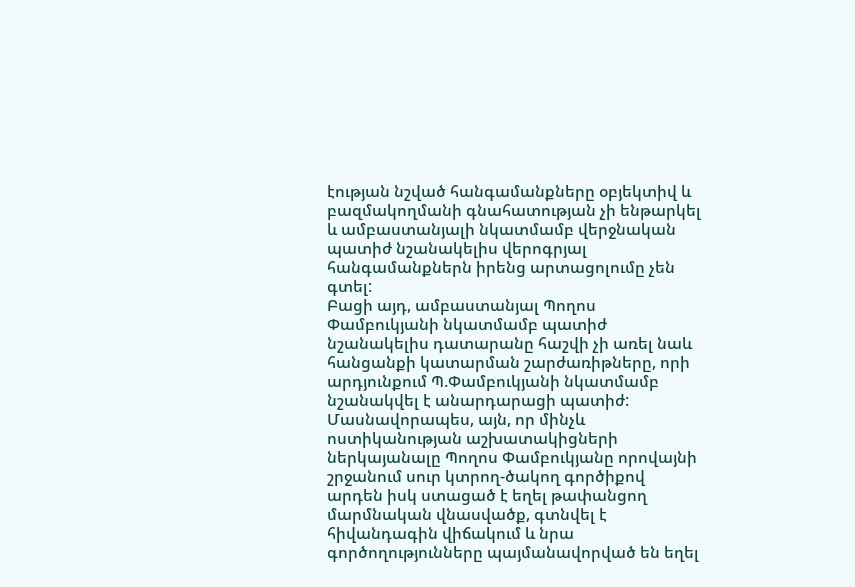էության նշված հանգամանքները օբյեկտիվ և բազմակողմանի գնահատության չի ենթարկել և ամբաստանյալի նկատմամբ վերջնական պատիժ նշանակելիս վերոգրյալ հանգամանքներն իրենց արտացոլումը չեն գտել:
Բացի այդ, ամբաստանյալ Պողոս Փամբուկյանի նկատմամբ պատիժ նշանակելիս դատարանը հաշվի չի առել նաև հանցանքի կատարման շարժառիթները, որի արդյունքում Պ.Փամբուկյանի նկատմամբ նշանակվել է անարդարացի պատիժ: Մասնավորապես, այն, որ մինչև ոստիկանության աշխատակիցների ներկայանալը Պողոս Փամբուկյանը որովայնի շրջանում սուր կտրող-ծակող գործիքով արդեն իսկ ստացած է եղել թափանցող մարմնական վնասվածք, գտնվել է հիվանդագին վիճակում և նրա գործողությունները պայմանավորված են եղել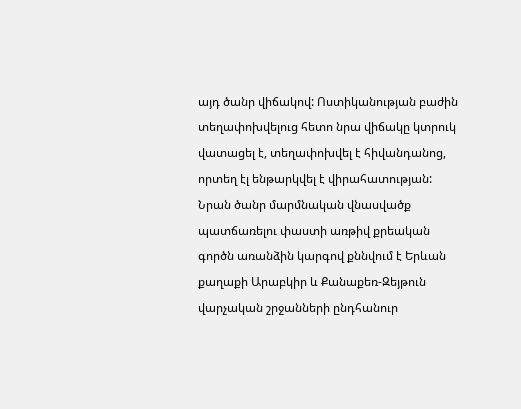այդ ծանր վիճակով: Ոստիկանության բաժին տեղափոխվելուց հետո նրա վիճակը կտրուկ վատացել է, տեղափոխվել է հիվանդանոց, որտեղ էլ ենթարկվել է վիրահատության:
Նրան ծանր մարմնական վնասվածք պատճառելու փաստի առթիվ քրեական գործն առանձին կարգով քննվում է Երևան քաղաքի Արաբկիր և Քանաքեռ-Զեյթուն վարչական շրջանների ընդհանուր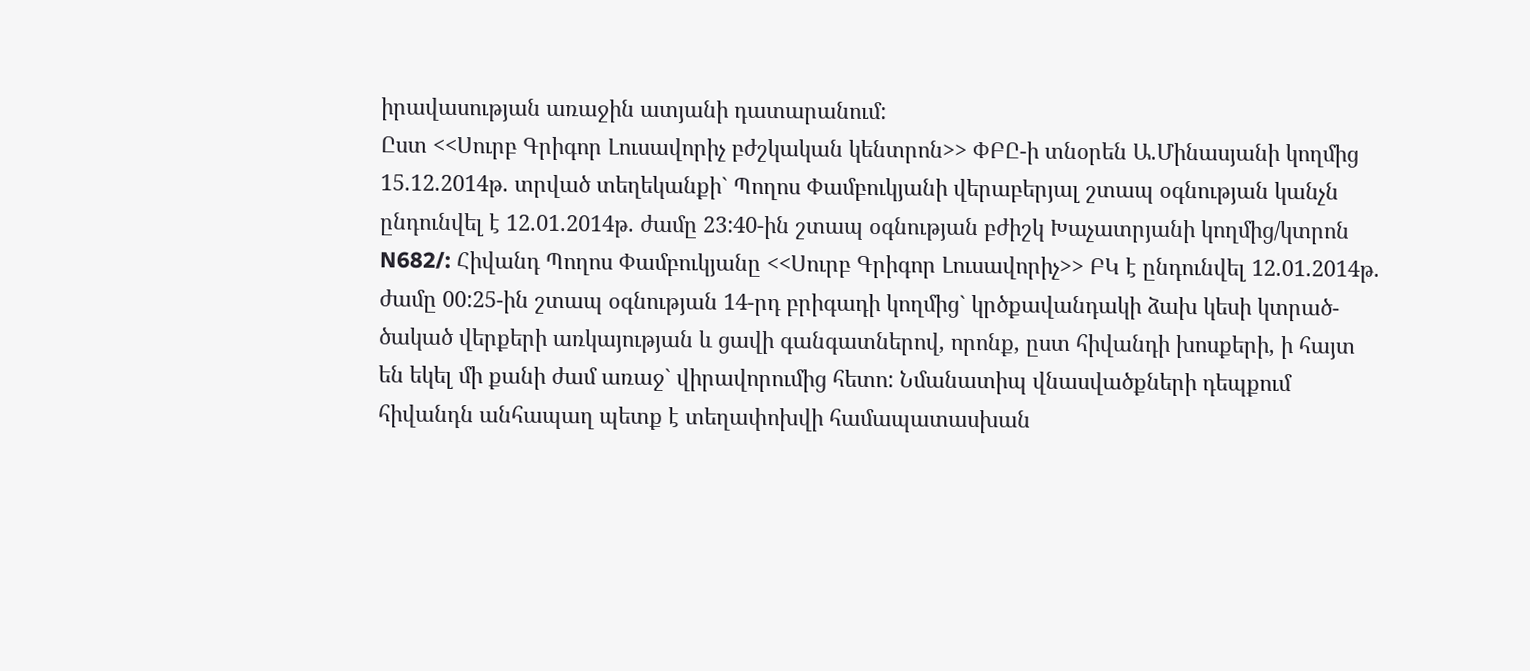իրավասության առաջին ատյանի դատարանում:
Ըստ <<Սուրբ Գրիգոր Լուսավորիչ բժշկական կենտրոն>> ՓԲԸ-ի տնօրեն Ա.Մինասյանի կողմից 15.12.2014թ. տրված տեղեկանքի` Պողոս Փամբուկյանի վերաբերյալ շտապ օգնության կանչն ընդունվել է 12.01.2014թ. ժամը 23:40-ին շտապ օգնության բժիշկ Խաչատրյանի կողմից/կտրոն N682/: Հիվանդ Պողոս Փամբուկյանը <<Սուրբ Գրիգոր Լուսավորիչ>> ԲԿ է ընդունվել 12.01.2014թ. ժամը 00:25-ին շտապ օգնության 14-րդ բրիգադի կողմից` կրծքավանդակի ձախ կեսի կտրած-ծակած վերքերի առկայության և ցավի գանգատներով, որոնք, ըստ հիվանդի խոսքերի, ի հայտ են եկել մի քանի ժամ առաջ` վիրավորումից հետո: Նմանատիպ վնասվածքների դեպքում հիվանդն անհապաղ պետք է տեղափոխվի համապատասխան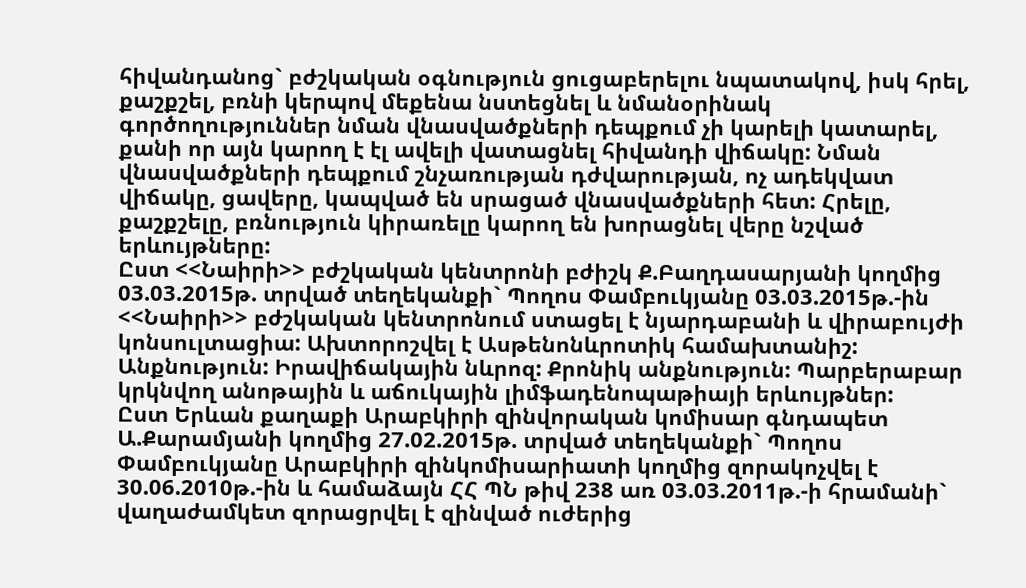հիվանդանոց` բժշկական օգնություն ցուցաբերելու նպատակով, իսկ հրել, քաշքշել, բռնի կերպով մեքենա նստեցնել և նմանօրինակ գործողություններ նման վնասվածքների դեպքում չի կարելի կատարել, քանի որ այն կարող է էլ ավելի վատացնել հիվանդի վիճակը: Նման վնասվածքների դեպքում շնչառության դժվարության, ոչ ադեկվատ վիճակը, ցավերը, կապված են սրացած վնասվածքների հետ: Հրելը, քաշքշելը, բռնություն կիրառելը կարող են խորացնել վերը նշված երևույթները:
Ըստ <<Նաիրի>> բժշկական կենտրոնի բժիշկ Ք.Բաղդասարյանի կողմից 03.03.2015թ. տրված տեղեկանքի` Պողոս Փամբուկյանը 03.03.2015թ.-ին <<Նաիրի>> բժշկական կենտրոնում ստացել է նյարդաբանի և վիրաբույժի կոնսուլտացիա: Ախտորոշվել է Ասթենոնևրոտիկ համախտանիշ: Անքնություն: Իրավիճակային նևրոզ: Քրոնիկ անքնություն: Պարբերաբար կրկնվող անոթային և աճուկային լիմֆադենոպաթիայի երևույթներ:
Ըստ Երևան քաղաքի Արաբկիրի զինվորական կոմիսար գնդապետ Ա.Քարամյանի կողմից 27.02.2015թ. տրված տեղեկանքի` Պողոս Փամբուկյանը Արաբկիրի զինկոմիսարիատի կողմից զորակոչվել է 30.06.2010թ.-ին և համաձայն ՀՀ ՊՆ թիվ 238 առ 03.03.2011թ.-ի հրամանի` վաղաժամկետ զորացրվել է զինված ուժերից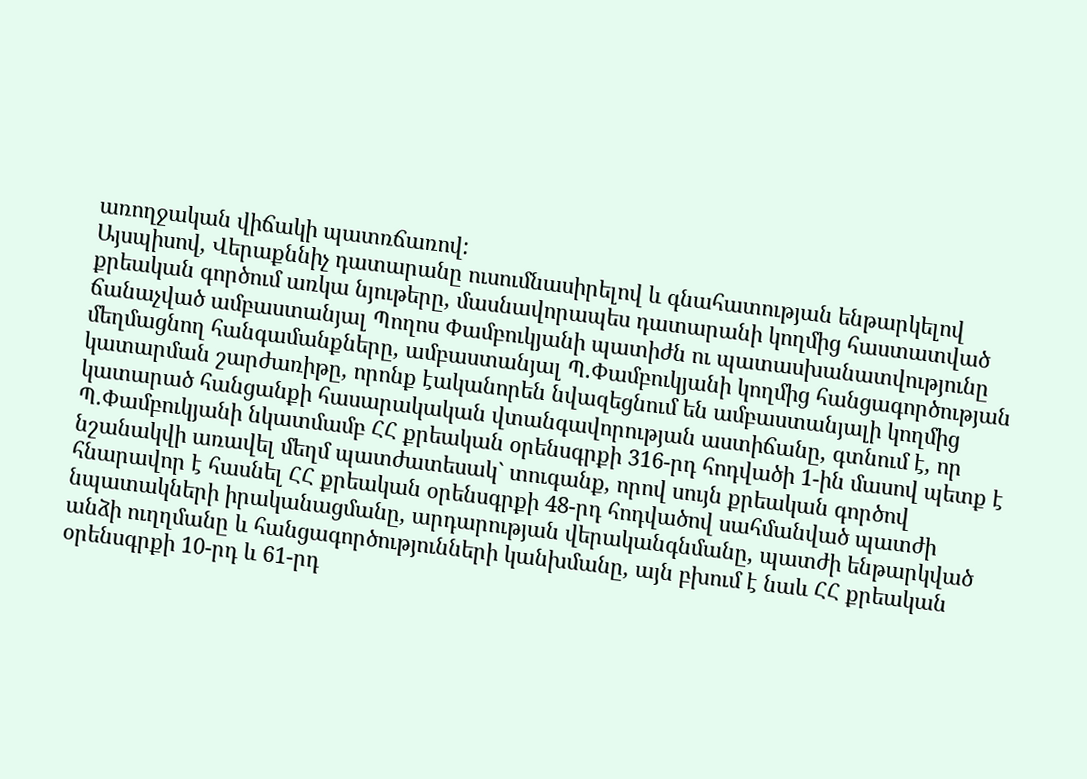առողջական վիճակի պատռճառով:
Այսպիսով, Վերաքննիչ դատարանը ուսումնասիրելով և գնահատության ենթարկելով քրեական գործում առկա նյութերը, մասնավորապես դատարանի կողմից հաստատված ճանաչված ամբաստանյալ Պողոս Փամբուկյանի պատիժն ու պատասխանատվությունը մեղմացնող հանգամանքները, ամբաստանյալ Պ.Փամբուկյանի կողմից հանցագործության կատարման շարժառիթը, որոնք էականորեն նվազեցնում են ամբաստանյալի կողմից կատարած հանցանքի հասարակական վտանգավորության աստիճանը, գտնում է, որ Պ.Փամբուկյանի նկատմամբ ՀՀ քրեական օրենսգրքի 316-րդ հոդվածի 1-ին մասով պետք է նշանակվի առավել մեղմ պատժատեսակ` տուգանք, որով սույն քրեական գործով հնարավոր է հասնել ՀՀ քրեական օրենսգրքի 48-րդ հոդվածով սահմանված պատժի նպատակների իրականացմանը, արդարության վերականգնմանը, պատժի ենթարկված անձի ուղղմանը և հանցագործությունների կանխմանը, այն բխում է նաև ՀՀ քրեական օրենսգրքի 10-րդ և 61-րդ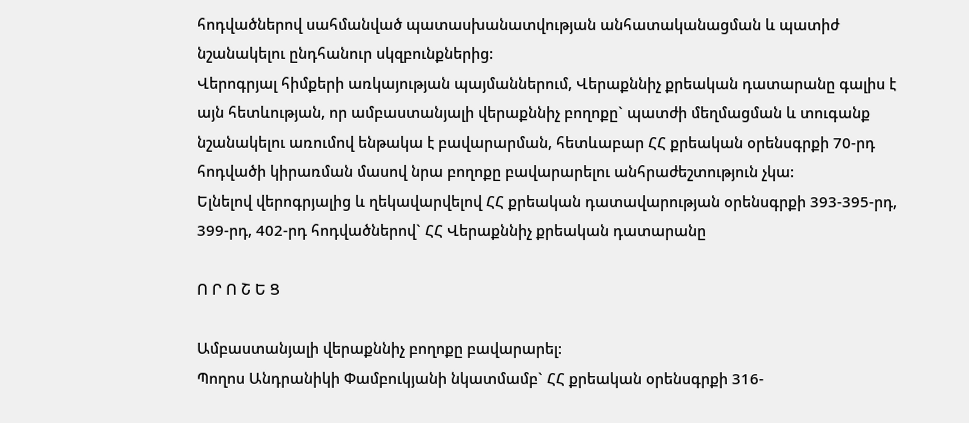հոդվածներով սահմանված պատասխանատվության անհատականացման և պատիժ նշանակելու ընդհանուր սկզբունքներից:
Վերոգրյալ հիմքերի առկայության պայմաններում, Վերաքննիչ քրեական դատարանը գալիս է այն հետևության, որ ամբաստանյալի վերաքննիչ բողոքը` պատժի մեղմացման և տուգանք նշանակելու առումով ենթակա է բավարարման, հետևաբար ՀՀ քրեական օրենսգրքի 70-րդ հոդվածի կիրառման մասով նրա բողոքը բավարարելու անհրաժեշտություն չկա:
Ելնելով վերոգրյալից և ղեկավարվելով ՀՀ քրեական դատավարության օրենսգրքի 393-395-րդ, 399-րդ, 402-րդ հոդվածներով` ՀՀ Վերաքննիչ քրեական դատարանը

Ո Ր Ո Շ Ե Ց

Ամբաստանյալի վերաքննիչ բողոքը բավարարել:
Պողոս Անդրանիկի Փամբուկյանի նկատմամբ` ՀՀ քրեական օրենսգրքի 316-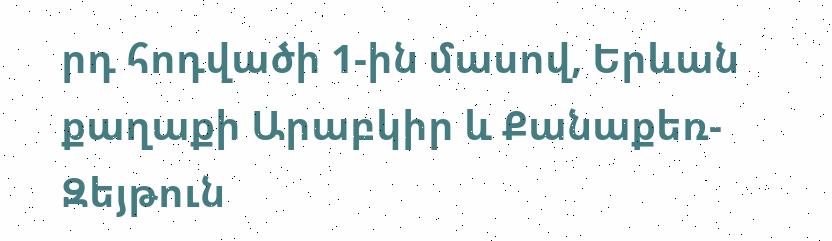րդ հոդվածի 1-ին մասով, Երևան քաղաքի Արաբկիր և Քանաքեռ-Զեյթուն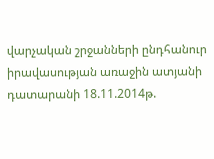վարչական շրջանների ընդհանուր իրավասության առաջին ատյանի դատարանի 18.11.2014թ.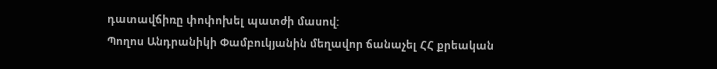դատավճիռը փոփոխել պատժի մասով:
Պողոս Անդրանիկի Փամբուկյանին մեղավոր ճանաչել ՀՀ քրեական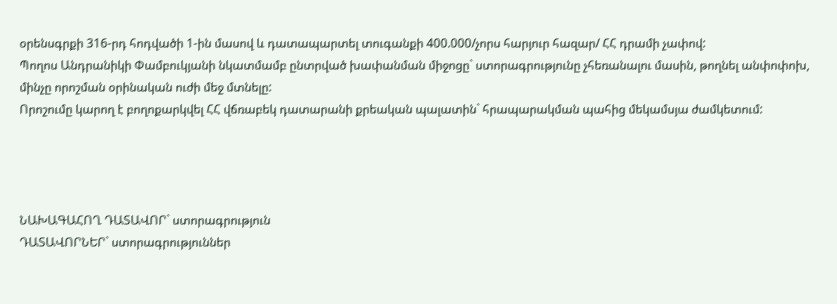օրենսգրքի 316-րդ հոդվածի 1-ին մասով և դատապարտել տուգանքի 400.000/չորս հարյուր հազար/ ՀՀ դրամի չափով:
Պողոս Անդրանիկի Փամբուկյանի նկատմամբ ընտրված խափանման միջոցը` ստորագրությունը չհեռանալու մասին, թողնել անփոփոխ, մինչը որոշման օրինական ուժի մեջ մտնելը:
Որոշումը կարող է բողոքարկվել ՀՀ վճռաբեկ դատարանի քրեական պալատին` հրապարակման պահից մեկամսյա ժամկետում:




ՆԱԽԱԳԱՀՈՂ ԴԱՏԱՎՈՐ` ստորագրություն
ԴԱՏԱՎՈՐՆԵՐ` ստորագրություններ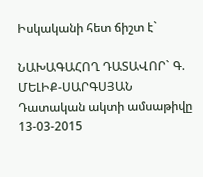Իսկականի հետ ճիշտ է`

ՆԱԽԱԳԱՀՈՂ ԴԱՏԱՎՈՐ` Գ. ՄԵԼԻՔ-ՍԱՐԳՍՅԱՆ
Դատական ակտի ամսաթիվը 13-03-2015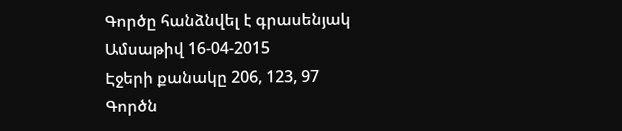Գործը հանձնվել է գրասենյակ
Ամսաթիվ 16-04-2015
Էջերի քանակը 206, 123, 97
Գործն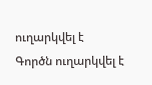ուղարկվել է
Գործն ուղարկվել է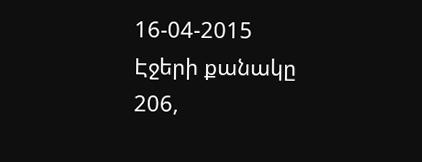16-04-2015
Էջերի քանակը 206,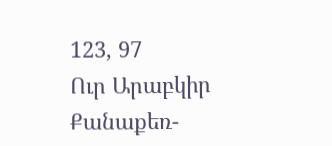123, 97
Ուր Արաբկիր Քանաքեռ-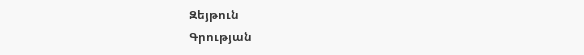Զեյթուն
Գրության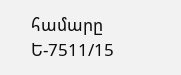համարը Ե-7511/15